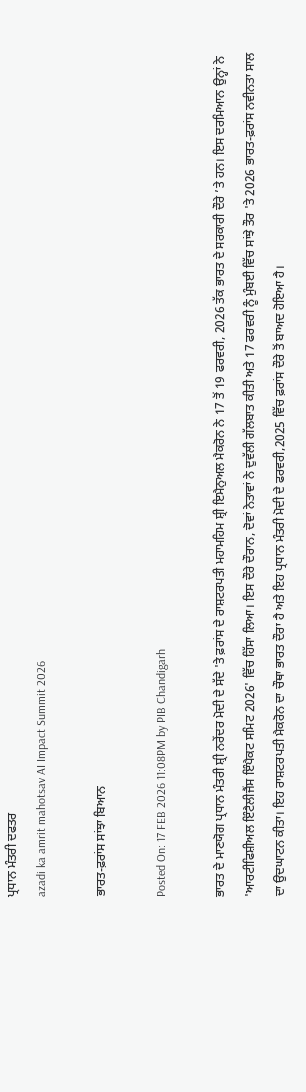ਪ੍ਰਧਾਨ ਮੰਤਰੀ ਦਫਤਰ
azadi ka amrit mahotsav AI Impact Summit 2026

ਭਾਰਤ-ਫ਼ਰਾਂਸ ਸਾਂਝਾ ਬਿਆਨ

Posted On: 17 FEB 2026 11:08PM by PIB Chandigarh

ਭਾਰਤ ਦੇ ਮਾਣਯੋਗ ਪ੍ਰਧਾਨ ਮੰਤਰੀ ਸ਼੍ਰੀ ਨਰੇਂਦਰ ਮੋਦੀ ਦੇ ਸੱਦੇ 'ਤੇ ਫ਼ਰਾਂਸ ਦੇ ਰਾਸ਼ਟਰਪਤੀ ਮਹਾਮਹਿਮ ਸ਼੍ਰੀ ਇਮੈਨੁਅਲ ਮੈਕਰੋਨ ਨੇ 17 ਤੋਂ 19 ਫਰਵਰੀ, 2026 ਤੱਕ ਭਾਰਤ ਦੇ ਸਰਕਾਰੀ ਦੌਰੇ ’ਤੇ ਹਨ। ਇਸ ਦਰਮਿਆਨ ਉਨ੍ਹਾਂ ਨੇ 'ਆਰਟੀਫਿਸ਼ੀਅਲ ਇੰਟੈਲੀਜੈਂਸ ਇੰਪੈਕਟ ਸਮਿਟ 2026' ਵਿੱਚ ਹਿੱਸਾ ਲਿਆ। ਇਸ ਦੌਰੇ ਦੌਰਾਨ, ਦੋਵਾਂ ਨੇਤਾਵਾਂ ਨੇ ਦੁਵੱਲੀ ਗੱਲਬਾਤ ਕੀਤੀ ਅਤੇ 17 ਫਰਵਰੀ ਨੂੰ ਮੁੰਬਈ ਵਿੱਚ ਸਾਂਝੇ ਤੌਰ 'ਤੇ 2026 ਭਾਰਤ-ਫ਼ਰਾਂਸ ਨਵੀਨਤਾ ਸਾਲ ਦਾ ਉਦਘਾਟਨ ਕੀਤਾ। ਇਹ ਰਾਸ਼ਟਰਪਤੀ ਮੈਕਰੋਨ ਦਾ ਚੌਥਾ ਭਾਰਤ ਦੌਰਾ ਹੈ ਅਤੇ ਇਹ ਪ੍ਰਧਾਨ ਮੰਤਰੀ ਮੋਦੀ ਦੇ ਫਰਵਰੀ,2025 ਵਿੱਚ ਫ਼ਰਾਂਸ ਦੌਰੇ ਤੋਂ ਬਾਅਦ ਹੋਇਆ ਹੈ।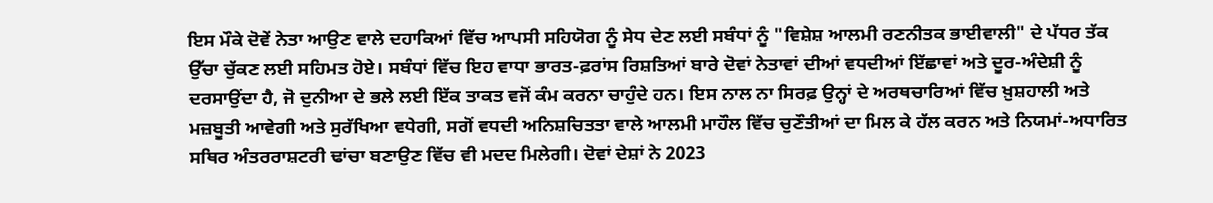ਇਸ ਮੌਕੇ ਦੋਵੇਂ ਨੇਤਾ ਆਉਣ ਵਾਲੇ ਦਹਾਕਿਆਂ ਵਿੱਚ ਆਪਸੀ ਸਹਿਯੋਗ ਨੂੰ ਸੇਧ ਦੇਣ ਲਈ ਸਬੰਧਾਂ ਨੂੰ "ਵਿਸ਼ੇਸ਼ ਆਲਮੀ ਰਣਨੀਤਕ ਭਾਈਵਾਲੀ" ਦੇ ਪੱਧਰ ਤੱਕ ਉੱਚਾ ਚੁੱਕਣ ਲਈ ਸਹਿਮਤ ਹੋਏ। ਸਬੰਧਾਂ ਵਿੱਚ ਇਹ ਵਾਧਾ ਭਾਰਤ-ਫ਼ਰਾਂਸ ਰਿਸ਼ਤਿਆਂ ਬਾਰੇ ਦੋਵਾਂ ਨੇਤਾਵਾਂ ਦੀਆਂ ਵਧਦੀਆਂ ਇੱਛਾਵਾਂ ਅਤੇ ਦੂਰ-ਅੰਦੇਸ਼ੀ ਨੂੰ ਦਰਸਾਉਂਦਾ ਹੈ, ਜੋ ਦੁਨੀਆ ਦੇ ਭਲੇ ਲਈ ਇੱਕ ਤਾਕਤ ਵਜੋਂ ਕੰਮ ਕਰਨਾ ਚਾਹੁੰਦੇ ਹਨ। ਇਸ ਨਾਲ ਨਾ ਸਿਰਫ਼ ਉਨ੍ਹਾਂ ਦੇ ਅਰਥਚਾਰਿਆਂ ਵਿੱਚ ਖ਼ੁਸ਼ਹਾਲੀ ਅਤੇ ਮਜ਼ਬੂਤੀ ਆਵੇਗੀ ਅਤੇ ਸੁਰੱਖਿਆ ਵਧੇਗੀ, ਸਗੋਂ ਵਧਦੀ ਅਨਿਸ਼ਚਿਤਤਾ ਵਾਲੇ ਆਲਮੀ ਮਾਹੌਲ ਵਿੱਚ ਚੁਣੌਤੀਆਂ ਦਾ ਮਿਲ ਕੇ ਹੱਲ ਕਰਨ ਅਤੇ ਨਿਯਮਾਂ-ਅਧਾਰਿਤ ਸਥਿਰ ਅੰਤਰਰਾਸ਼ਟਰੀ ਢਾਂਚਾ ਬਣਾਉਣ ਵਿੱਚ ਵੀ ਮਦਦ ਮਿਲੇਗੀ। ਦੋਵਾਂ ਦੇਸ਼ਾਂ ਨੇ 2023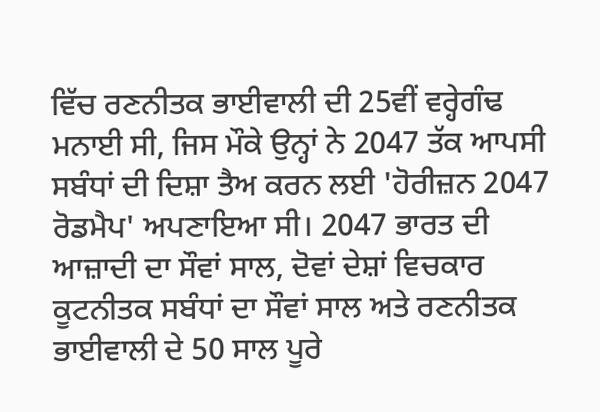ਵਿੱਚ ਰਣਨੀਤਕ ਭਾਈਵਾਲੀ ਦੀ 25ਵੀਂ ਵਰ੍ਹੇਗੰਢ ਮਨਾਈ ਸੀ, ਜਿਸ ਮੌਕੇ ਉਨ੍ਹਾਂ ਨੇ 2047 ਤੱਕ ਆਪਸੀ ਸਬੰਧਾਂ ਦੀ ਦਿਸ਼ਾ ਤੈਅ ਕਰਨ ਲਈ 'ਹੋਰੀਜ਼ਨ 2047 ਰੋਡਮੈਪ' ਅਪਣਾਇਆ ਸੀ। 2047 ਭਾਰਤ ਦੀ ਆਜ਼ਾਦੀ ਦਾ ਸੌਵਾਂ ਸਾਲ, ਦੋਵਾਂ ਦੇਸ਼ਾਂ ਵਿਚਕਾਰ ਕੂਟਨੀਤਕ ਸਬੰਧਾਂ ਦਾ ਸੌਵਾਂ ਸਾਲ ਅਤੇ ਰਣਨੀਤਕ ਭਾਈਵਾਲੀ ਦੇ 50 ਸਾਲ ਪੂਰੇ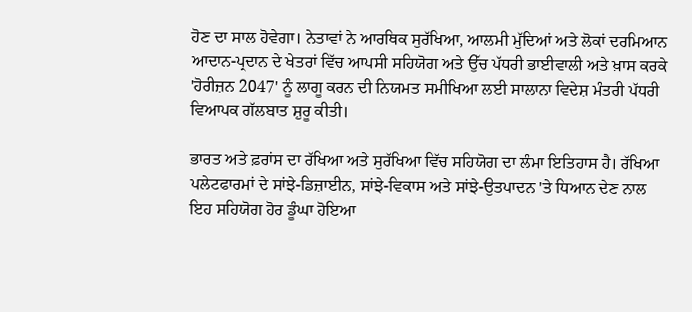ਹੋਣ ਦਾ ਸਾਲ ਹੋਵੇਗਾ। ਨੇਤਾਵਾਂ ਨੇ ਆਰਥਿਕ ਸੁਰੱਖਿਆ, ਆਲਮੀ ਮੁੱਦਿਆਂ ਅਤੇ ਲੋਕਾਂ ਦਰਮਿਆਨ ਆਦਾਨ-ਪ੍ਰਦਾਨ ਦੇ ਖੇਤਰਾਂ ਵਿੱਚ ਆਪਸੀ ਸਹਿਯੋਗ ਅਤੇ ਉੱਚ ਪੱਧਰੀ ਭਾਈਵਾਲੀ ਅਤੇ ਖ਼ਾਸ ਕਰਕੇ 'ਹੋਰੀਜ਼ਨ 2047' ਨੂੰ ਲਾਗੂ ਕਰਨ ਦੀ ਨਿਯਮਤ ਸਮੀਖਿਆ ਲਈ ਸਾਲਾਨਾ ਵਿਦੇਸ਼ ਮੰਤਰੀ ਪੱਧਰੀ ਵਿਆਪਕ ਗੱਲਬਾਤ ਸ਼ੁਰੂ ਕੀਤੀ।

ਭਾਰਤ ਅਤੇ ਫ਼ਰਾਂਸ ਦਾ ਰੱਖਿਆ ਅਤੇ ਸੁਰੱਖਿਆ ਵਿੱਚ ਸਹਿਯੋਗ ਦਾ ਲੰਮਾ ਇਤਿਹਾਸ ਹੈ। ਰੱਖਿਆ ਪਲੇਟਫਾਰਮਾਂ ਦੇ ਸਾਂਝੇ-ਡਿਜ਼ਾਈਨ, ਸਾਂਝੇ-ਵਿਕਾਸ ਅਤੇ ਸਾਂਝੇ-ਉਤਪਾਦਨ 'ਤੇ ਧਿਆਨ ਦੇਣ ਨਾਲ ਇਹ ਸਹਿਯੋਗ ਹੋਰ ਡੂੰਘਾ ਹੋਇਆ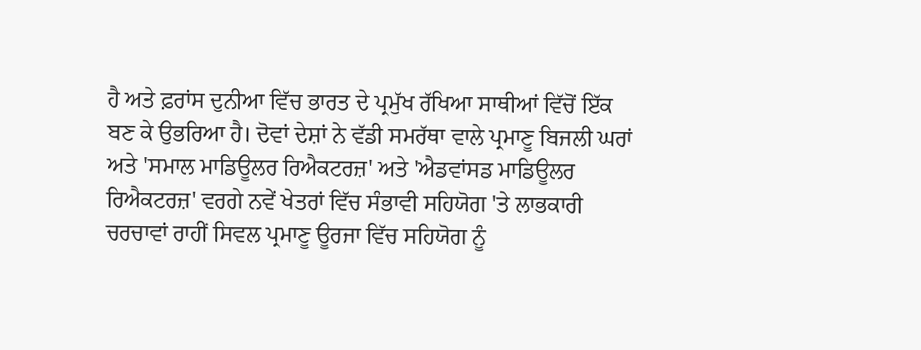ਹੈ ਅਤੇ ਫ਼ਰਾਂਸ ਦੁਨੀਆ ਵਿੱਚ ਭਾਰਤ ਦੇ ਪ੍ਰਮੁੱਖ ਰੱਖਿਆ ਸਾਥੀਆਂ ਵਿੱਚੋਂ ਇੱਕ ਬਣ ਕੇ ਉਭਰਿਆ ਹੈ। ਦੋਵਾਂ ਦੇਸ਼ਾਂ ਨੇ ਵੱਡੀ ਸਮਰੱਥਾ ਵਾਲੇ ਪ੍ਰਮਾਣੂ ਬਿਜਲੀ ਘਰਾਂ ਅਤੇ 'ਸਮਾਲ ਮਾਡਿਊਲਰ ਰਿਐਕਟਰਜ਼' ਅਤੇ 'ਐਡਵਾਂਸਡ ਮਾਡਿਊਲਰ ਰਿਐਕਟਰਜ਼' ਵਰਗੇ ਨਵੇਂ ਖੇਤਰਾਂ ਵਿੱਚ ਸੰਭਾਵੀ ਸਹਿਯੋਗ 'ਤੇ ਲਾਭਕਾਰੀ ਚਰਚਾਵਾਂ ਰਾਹੀਂ ਸਿਵਲ ਪ੍ਰਮਾਣੂ ਊਰਜਾ ਵਿੱਚ ਸਹਿਯੋਗ ਨੂੰ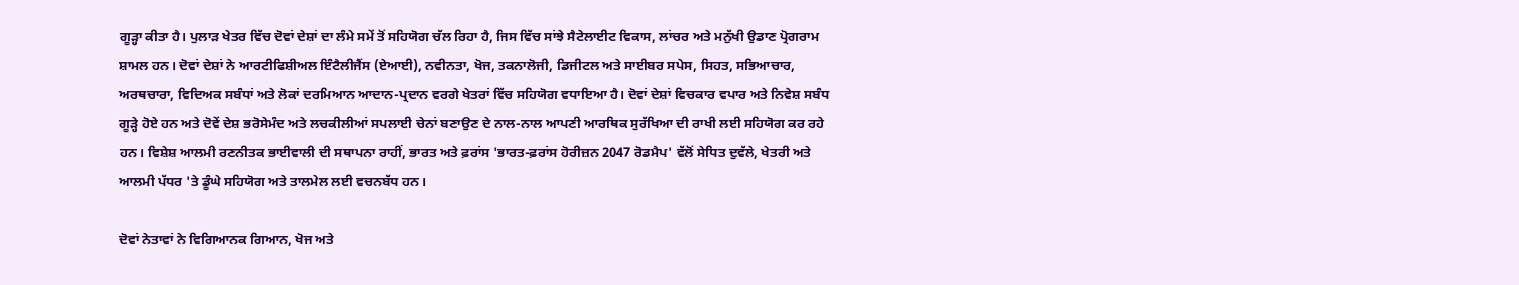ਗੂੜ੍ਹਾ ਕੀਤਾ ਹੈ। ਪੁਲਾੜ ਖੇਤਰ ਵਿੱਚ ਦੋਵਾਂ ਦੇਸ਼ਾਂ ਦਾ ਲੰਮੇ ਸਮੇਂ ਤੋਂ ਸਹਿਯੋਗ ਚੱਲ ਰਿਹਾ ਹੈ, ਜਿਸ ਵਿੱਚ ਸਾਂਝੇ ਸੈਟੇਲਾਈਟ ਵਿਕਾਸ, ਲਾਂਚਰ ਅਤੇ ਮਨੁੱਖੀ ਉਡਾਣ ਪ੍ਰੋਗਰਾਮ ਸ਼ਾਮਲ ਹਨ। ਦੋਵਾਂ ਦੇਸ਼ਾਂ ਨੇ ਆਰਟੀਫਿਸ਼ੀਅਲ ਇੰਟੈਲੀਜੈਂਸ (ਏਆਈ), ਨਵੀਨਤਾ, ਖੋਜ, ਤਕਨਾਲੋਜੀ, ਡਿਜੀਟਲ ਅਤੇ ਸਾਈਬਰ ਸਪੇਸ, ਸਿਹਤ, ਸਭਿਆਚਾਰ, ਅਰਥਚਾਰਾ, ਵਿਦਿਅਕ ਸਬੰਧਾਂ ਅਤੇ ਲੋਕਾਂ ਦਰਮਿਆਨ ਆਦਾਨ-ਪ੍ਰਦਾਨ ਵਰਗੇ ਖੇਤਰਾਂ ਵਿੱਚ ਸਹਿਯੋਗ ਵਧਾਇਆ ਹੈ। ਦੋਵਾਂ ਦੇਸ਼ਾਂ ਵਿਚਕਾਰ ਵਪਾਰ ਅਤੇ ਨਿਵੇਸ਼ ਸਬੰਧ ਗੂੜ੍ਹੇ ਹੋਏ ਹਨ ਅਤੇ ਦੋਵੇਂ ਦੇਸ਼ ਭਰੋਸੇਮੰਦ ਅਤੇ ਲਚਕੀਲੀਆਂ ਸਪਲਾਈ ਚੇਨਾਂ ਬਣਾਉਣ ਦੇ ਨਾਲ-ਨਾਲ ਆਪਣੀ ਆਰਥਿਕ ਸੁਰੱਖਿਆ ਦੀ ਰਾਖੀ ਲਈ ਸਹਿਯੋਗ ਕਰ ਰਹੇ ਹਨ। ਵਿਸ਼ੇਸ਼ ਆਲਮੀ ਰਣਨੀਤਕ ਭਾਈਵਾਲੀ ਦੀ ਸਥਾਪਨਾ ਰਾਹੀਂ, ਭਾਰਤ ਅਤੇ ਫ਼ਰਾਂਸ 'ਭਾਰਤ-ਫ਼ਰਾਂਸ ਹੋਰੀਜ਼ਨ 2047 ਰੋਡਮੈਪ' ਵੱਲੋਂ ਸੇਧਿਤ ਦੁਵੱਲੇ, ਖੇਤਰੀ ਅਤੇ ਆਲਮੀ ਪੱਧਰ 'ਤੇ ਡੂੰਘੇ ਸਹਿਯੋਗ ਅਤੇ ਤਾਲਮੇਲ ਲਈ ਵਚਨਬੱਧ ਹਨ।

ਦੋਵਾਂ ਨੇਤਾਵਾਂ ਨੇ ਵਿਗਿਆਨਕ ਗਿਆਨ, ਖੋਜ ਅਤੇ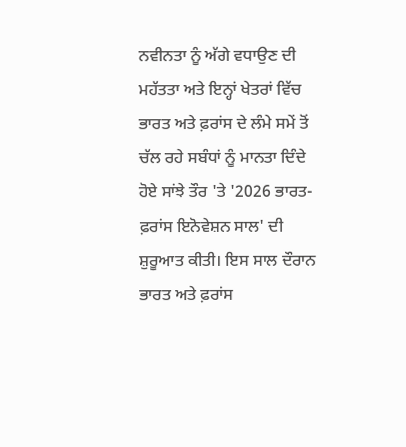ਨਵੀਨਤਾ ਨੂੰ ਅੱਗੇ ਵਧਾਉਣ ਦੀ ਮਹੱਤਤਾ ਅਤੇ ਇਨ੍ਹਾਂ ਖੇਤਰਾਂ ਵਿੱਚ ਭਾਰਤ ਅਤੇ ਫ਼ਰਾਂਸ ਦੇ ਲੰਮੇ ਸਮੇਂ ਤੋਂ ਚੱਲ ਰਹੇ ਸਬੰਧਾਂ ਨੂੰ ਮਾਨਤਾ ਦਿੰਦੇ  ਹੋਏ ਸਾਂਝੇ ਤੌਰ 'ਤੇ '2026 ਭਾਰਤ-ਫ਼ਰਾਂਸ ਇਨੋਵੇਸ਼ਨ ਸਾਲ' ਦੀ ਸ਼ੁਰੂਆਤ ਕੀਤੀ। ਇਸ ਸਾਲ ਦੌਰਾਨ ਭਾਰਤ ਅਤੇ ਫ਼ਰਾਂਸ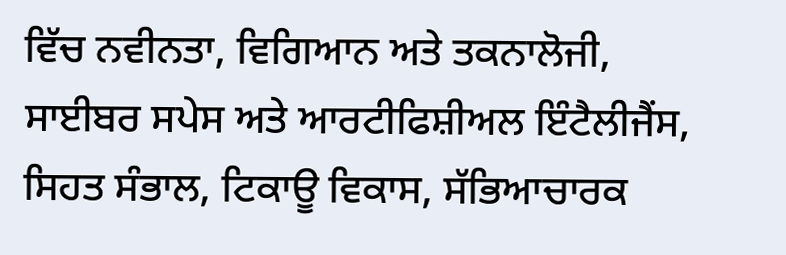ਵਿੱਚ ਨਵੀਨਤਾ, ਵਿਗਿਆਨ ਅਤੇ ਤਕਨਾਲੋਜੀ, ਸਾਈਬਰ ਸਪੇਸ ਅਤੇ ਆਰਟੀਫਿਸ਼ੀਅਲ ਇੰਟੈਲੀਜੈਂਸ, ਸਿਹਤ ਸੰਭਾਲ, ਟਿਕਾਊ ਵਿਕਾਸ, ਸੱਭਿਆਚਾਰਕ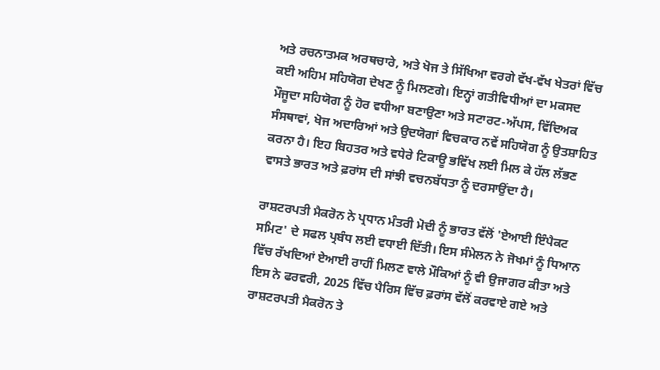ਅਤੇ ਰਚਨਾਤਮਕ ਅਰਥਚਾਰੇ, ਅਤੇ ਖੋਜ ਤੇ ਸਿੱਖਿਆ ਵਰਗੇ ਵੱਖ-ਵੱਖ ਖੇਤਰਾਂ ਵਿੱਚ ਕਈ ਅਹਿਮ ਸਹਿਯੋਗ ਦੇਖਣ ਨੂੰ ਮਿਲਣਗੇ। ਇਨ੍ਹਾਂ ਗਤੀਵਿਧੀਆਂ ਦਾ ਮਕਸਦ ਮੌਜੂਦਾ ਸਹਿਯੋਗ ਨੂੰ ਹੋਰ ਵਧੀਆ ਬਣਾਉਣਾ ਅਤੇ ਸਟਾਰਟ-ਅੱਪਸ, ਵਿੱਦਿਅਕ ਸੰਸਥਾਵਾਂ, ਖੋਜ ਅਦਾਰਿਆਂ ਅਤੇ ਉਦਯੋਗਾਂ ਵਿਚਕਾਰ ਨਵੇਂ ਸਹਿਯੋਗ ਨੂੰ ਉਤਸ਼ਾਹਿਤ ਕਰਨਾ ਹੈ। ਇਹ ਬਿਹਤਰ ਅਤੇ ਵਧੇਰੇ ਟਿਕਾਊ ਭਵਿੱਖ ਲਈ ਮਿਲ ਕੇ ਹੱਲ ਲੱਭਣ ਵਾਸਤੇ ਭਾਰਤ ਅਤੇ ਫ਼ਰਾਂਸ ਦੀ ਸਾਂਝੀ ਵਚਨਬੱਧਤਾ ਨੂੰ ਦਰਸਾਉਂਦਾ ਹੈ।

ਰਾਸ਼ਟਰਪਤੀ ਮੈਕਰੋਨ ਨੇ ਪ੍ਰਧਾਨ ਮੰਤਰੀ ਮੋਦੀ ਨੂੰ ਭਾਰਤ ਵੱਲੋਂ 'ਏਆਈ ਇੰਪੈਕਟ ਸਮਿਟ' ਦੇ ਸਫਲ ਪ੍ਰਬੰਧ ਲਈ ਵਧਾਈ ਦਿੱਤੀ। ਇਸ ਸੰਮੇਲਨ ਨੇ ਜੋਖਮਾਂ ਨੂੰ ਧਿਆਨ ਵਿੱਚ ਰੱਖਦਿਆਂ ਏਆਈ ਰਾਹੀਂ ਮਿਲਣ ਵਾਲੇ ਮੌਕਿਆਂ ਨੂੰ ਵੀ ਉਜਾਗਰ ਕੀਤਾ ਅਤੇ ਇਸ ਨੇ ਫਰਵਰੀ, 2025 ਵਿੱਚ ਪੈਰਿਸ ਵਿੱਚ ਫ਼ਰਾਂਸ ਵੱਲੋਂ ਕਰਵਾਏ ਗਏ ਅਤੇ ਰਾਸ਼ਟਰਪਤੀ ਮੈਕਰੋਨ ਤੇ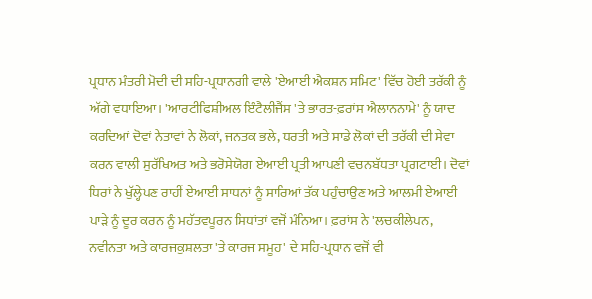ਪ੍ਰਧਾਨ ਮੰਤਰੀ ਮੋਦੀ ਦੀ ਸਹਿ-ਪ੍ਰਧਾਨਗੀ ਵਾਲੇ 'ਏਆਈ ਐਕਸ਼ਨ ਸਮਿਟ' ਵਿੱਚ ਹੋਈ ਤਰੱਕੀ ਨੂੰ ਅੱਗੇ ਵਧਾਇਆ। 'ਆਰਟੀਫਿਸ਼ੀਅਲ ਇੰਟੈਲੀਜੈਂਸ 'ਤੇ ਭਾਰਤ-ਫ਼ਰਾਂਸ ਐਲਾਨਨਾਮੇ' ਨੂੰ ਯਾਦ ਕਰਦਿਆਂ ਦੋਵਾਂ ਨੇਤਾਵਾਂ ਨੇ ਲੋਕਾਂ, ਜਨਤਕ ਭਲੇ, ਧਰਤੀ ਅਤੇ ਸਾਡੇ ਲੋਕਾਂ ਦੀ ਤਰੱਕੀ ਦੀ ਸੇਵਾ ਕਰਨ ਵਾਲੀ ਸੁਰੱਖਿਅਤ ਅਤੇ ਭਰੋਸੇਯੋਗ ਏਆਈ ਪ੍ਰਤੀ ਆਪਣੀ ਵਚਨਬੱਧਤਾ ਪ੍ਰਗਟਾਈ। ਦੋਵਾਂ ਧਿਰਾਂ ਨੇ ਖੁੱਲ੍ਹੇਪਣ ਰਾਹੀਂ ਏਆਈ ਸਾਧਨਾਂ ਨੂੰ ਸਾਰਿਆਂ ਤੱਕ ਪਹੁੰਚਾਉਣ ਅਤੇ ਆਲਮੀ ਏਆਈ ਪਾੜੇ ਨੂੰ ਦੂਰ ਕਰਨ ਨੂੰ ਮਹੱਤਵਪੂਰਨ ਸਿਧਾਂਤਾਂ ਵਜੋਂ ਮੰਨਿਆ। ਫ਼ਰਾਂਸ ਨੇ 'ਲਚਕੀਲੇਪਨ, ਨਵੀਨਤਾ ਅਤੇ ਕਾਰਜਕੁਸ਼ਲਤਾ 'ਤੇ ਕਾਰਜ ਸਮੂਹ' ਦੇ ਸਹਿ-ਪ੍ਰਧਾਨ ਵਜੋਂ ਵੀ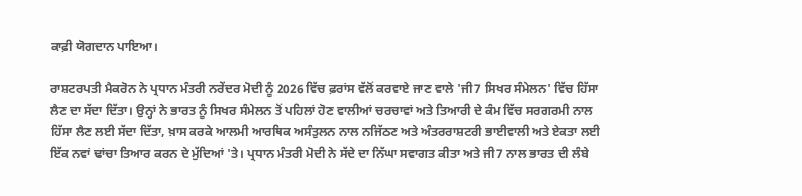ਕਾਫ਼ੀ ਯੋਗਦਾਨ ਪਾਇਆ।

ਰਾਸ਼ਟਰਪਤੀ ਮੈਕਰੋਨ ਨੇ ਪ੍ਰਧਾਨ ਮੰਤਰੀ ਨਰੇਂਦਰ ਮੋਦੀ ਨੂੰ 2026 ਵਿੱਚ ਫ਼ਰਾਂਸ ਵੱਲੋਂ ਕਰਵਾਏ ਜਾਣ ਵਾਲੇ 'ਜੀ7 ਸਿਖਰ ਸੰਮੇਲਨ' ਵਿੱਚ ਹਿੱਸਾ ਲੈਣ ਦਾ ਸੱਦਾ ਦਿੱਤਾ। ਉਨ੍ਹਾਂ ਨੇ ਭਾਰਤ ਨੂੰ ਸਿਖਰ ਸੰਮੇਲਨ ਤੋਂ ਪਹਿਲਾਂ ਹੋਣ ਵਾਲੀਆਂ ਚਰਚਾਵਾਂ ਅਤੇ ਤਿਆਰੀ ਦੇ ਕੰਮ ਵਿੱਚ ਸਰਗਰਮੀ ਨਾਲ ਹਿੱਸਾ ਲੈਣ ਲਈ ਸੱਦਾ ਦਿੱਤਾ, ਖ਼ਾਸ ਕਰਕੇ ਆਲਮੀ ਆਰਥਿਕ ਅਸੰਤੁਲਨ ਨਾਲ ਨਜਿੱਠਣ ਅਤੇ ਅੰਤਰਰਾਸ਼ਟਰੀ ਭਾਈਵਾਲੀ ਅਤੇ ਏਕਤਾ ਲਈ ਇੱਕ ਨਵਾਂ ਢਾਂਚਾ ਤਿਆਰ ਕਰਨ ਦੇ ਮੁੱਦਿਆਂ 'ਤੇ। ਪ੍ਰਧਾਨ ਮੰਤਰੀ ਮੋਦੀ ਨੇ ਸੱਦੇ ਦਾ ਨਿੱਘਾ ਸਵਾਗਤ ਕੀਤਾ ਅਤੇ ਜੀ7 ਨਾਲ ਭਾਰਤ ਦੀ ਲੰਬੇ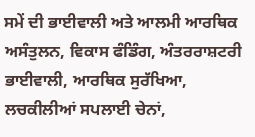ਸਮੇਂ ਦੀ ਭਾਈਵਾਲੀ ਅਤੇ ਆਲਮੀ ਆਰਥਿਕ ਅਸੰਤੁਲਨ, ਵਿਕਾਸ ਫੰਡਿੰਗ, ਅੰਤਰਰਾਸ਼ਟਰੀ ਭਾਈਵਾਲੀ, ਆਰਥਿਕ ਸੁਰੱਖਿਆ, ਲਚਕੀਲੀਆਂ ਸਪਲਾਈ ਚੇਨਾਂ,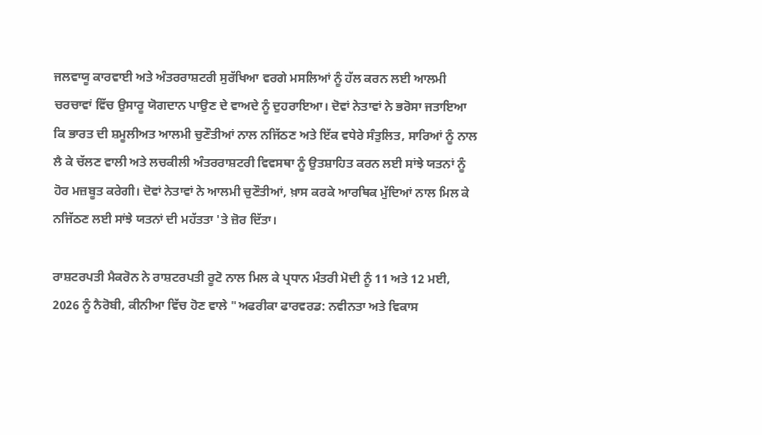ਜਲਵਾਯੂ ਕਾਰਵਾਈ ਅਤੇ ਅੰਤਰਰਾਸ਼ਟਰੀ ਸੁਰੱਖਿਆ ਵਰਗੇ ਮਸਲਿਆਂ ਨੂੰ ਹੱਲ ਕਰਨ ਲਈ ਆਲਮੀ ਚਰਚਾਵਾਂ ਵਿੱਚ ਉਸਾਰੂ ਯੋਗਦਾਨ ਪਾਉਣ ਦੇ ਵਾਅਦੇ ਨੂੰ ਦੁਹਰਾਇਆ। ਦੋਵਾਂ ਨੇਤਾਵਾਂ ਨੇ ਭਰੋਸਾ ਜਤਾਇਆ ਕਿ ਭਾਰਤ ਦੀ ਸ਼ਮੂਲੀਅਤ ਆਲਮੀ ਚੁਣੌਤੀਆਂ ਨਾਲ ਨਜਿੱਠਣ ਅਤੇ ਇੱਕ ਵਧੇਰੇ ਸੰਤੁਲਿਤ, ਸਾਰਿਆਂ ਨੂੰ ਨਾਲ ਲੈ ਕੇ ਚੱਲਣ ਵਾਲੀ ਅਤੇ ਲਚਕੀਲੀ ਅੰਤਰਰਾਸ਼ਟਰੀ ਵਿਵਸਥਾ ਨੂੰ ਉਤਸ਼ਾਹਿਤ ਕਰਨ ਲਈ ਸਾਂਝੇ ਯਤਨਾਂ ਨੂੰ ਹੋਰ ਮਜ਼ਬੂਤ ਕਰੇਗੀ। ਦੋਵਾਂ ਨੇਤਾਵਾਂ ਨੇ ਆਲਮੀ ਚੁਣੌਤੀਆਂ, ਖ਼ਾਸ ਕਰਕੇ ਆਰਥਿਕ ਮੁੱਦਿਆਂ ਨਾਲ ਮਿਲ ਕੇ ਨਜਿੱਠਣ ਲਈ ਸਾਂਝੇ ਯਤਨਾਂ ਦੀ ਮਹੱਤਤਾ 'ਤੇ ਜ਼ੋਰ ਦਿੱਤਾ।

ਰਾਸ਼ਟਰਪਤੀ ਮੈਕਰੋਨ ਨੇ ਰਾਸ਼ਟਰਪਤੀ ਰੂਟੋ ਨਾਲ ਮਿਲ ਕੇ ਪ੍ਰਧਾਨ ਮੰਤਰੀ ਮੋਦੀ ਨੂੰ 11 ਅਤੇ 12 ਮਈ, 2026 ਨੂੰ ਨੈਰੋਬੀ, ਕੀਨੀਆ ਵਿੱਚ ਹੋਣ ਵਾਲੇ "ਅਫਰੀਕਾ ਫਾਰਵਰਡ: ਨਵੀਨਤਾ ਅਤੇ ਵਿਕਾਸ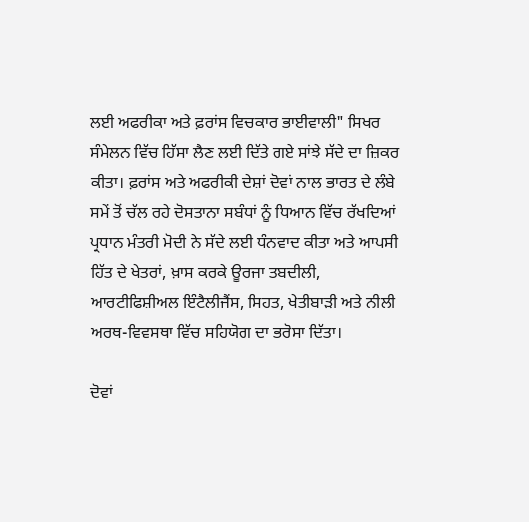ਲਈ ਅਫਰੀਕਾ ਅਤੇ ਫ਼ਰਾਂਸ ਵਿਚਕਾਰ ਭਾਈਵਾਲੀ" ਸਿਖਰ ਸੰਮੇਲਨ ਵਿੱਚ ਹਿੱਸਾ ਲੈਣ ਲਈ ਦਿੱਤੇ ਗਏ ਸਾਂਝੇ ਸੱਦੇ ਦਾ ਜ਼ਿਕਰ ਕੀਤਾ। ਫ਼ਰਾਂਸ ਅਤੇ ਅਫਰੀਕੀ ਦੇਸ਼ਾਂ ਦੋਵਾਂ ਨਾਲ ਭਾਰਤ ਦੇ ਲੰਬੇ ਸਮੇਂ ਤੋਂ ਚੱਲ ਰਹੇ ਦੋਸਤਾਨਾ ਸਬੰਧਾਂ ਨੂੰ ਧਿਆਨ ਵਿੱਚ ਰੱਖਦਿਆਂ ਪ੍ਰਧਾਨ ਮੰਤਰੀ ਮੋਦੀ ਨੇ ਸੱਦੇ ਲਈ ਧੰਨਵਾਦ ਕੀਤਾ ਅਤੇ ਆਪਸੀ ਹਿੱਤ ਦੇ ਖੇਤਰਾਂ, ਖ਼ਾਸ ਕਰਕੇ ਊਰਜਾ ਤਬਦੀਲੀ, ਆਰਟੀਫਿਸ਼ੀਅਲ ਇੰਟੈਲੀਜੈਂਸ, ਸਿਹਤ, ਖੇਤੀਬਾੜੀ ਅਤੇ ਨੀਲੀ ਅਰਥ-ਵਿਵਸਥਾ ਵਿੱਚ ਸਹਿਯੋਗ ਦਾ ਭਰੋਸਾ ਦਿੱਤਾ।

ਦੋਵਾਂ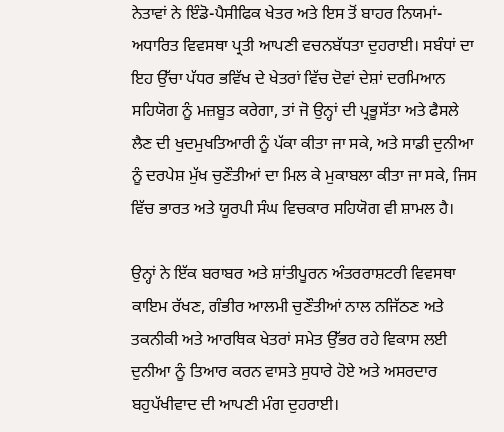ਨੇਤਾਵਾਂ ਨੇ ਇੰਡੋ-ਪੈਸੀਫਿਕ ਖੇਤਰ ਅਤੇ ਇਸ ਤੋਂ ਬਾਹਰ ਨਿਯਮਾਂ-ਅਧਾਰਿਤ ਵਿਵਸਥਾ ਪ੍ਰਤੀ ਆਪਣੀ ਵਚਨਬੱਧਤਾ ਦੁਹਰਾਈ। ਸਬੰਧਾਂ ਦਾ ਇਹ ਉੱਚਾ ਪੱਧਰ ਭਵਿੱਖ ਦੇ ਖੇਤਰਾਂ ਵਿੱਚ ਦੋਵਾਂ ਦੇਸ਼ਾਂ ਦਰਮਿਆਨ ਸਹਿਯੋਗ ਨੂੰ ਮਜ਼ਬੂਤ ਕਰੇਗਾ, ਤਾਂ ਜੋ ਉਨ੍ਹਾਂ ਦੀ ਪ੍ਰਭੂਸੱਤਾ ਅਤੇ ਫੈਸਲੇ ਲੈਣ ਦੀ ਖੁਦਮੁਖਤਿਆਰੀ ਨੂੰ ਪੱਕਾ ਕੀਤਾ ਜਾ ਸਕੇ, ਅਤੇ ਸਾਡੀ ਦੁਨੀਆ ਨੂੰ ਦਰਪੇਸ਼ ਮੁੱਖ ਚੁਣੌਤੀਆਂ ਦਾ ਮਿਲ ਕੇ ਮੁਕਾਬਲਾ ਕੀਤਾ ਜਾ ਸਕੇ, ਜਿਸ ਵਿੱਚ ਭਾਰਤ ਅਤੇ ਯੂਰਪੀ ਸੰਘ ਵਿਚਕਾਰ ਸਹਿਯੋਗ ਵੀ ਸ਼ਾਮਲ ਹੈ।

ਉਨ੍ਹਾਂ ਨੇ ਇੱਕ ਬਰਾਬਰ ਅਤੇ ਸ਼ਾਂਤੀਪੂਰਨ ਅੰਤਰਰਾਸ਼ਟਰੀ ਵਿਵਸਥਾ ਕਾਇਮ ਰੱਖਣ, ਗੰਭੀਰ ਆਲਮੀ ਚੁਣੌਤੀਆਂ ਨਾਲ ਨਜਿੱਠਣ ਅਤੇ ਤਕਨੀਕੀ ਅਤੇ ਆਰਥਿਕ ਖੇਤਰਾਂ ਸਮੇਤ ਉੱਭਰ ਰਹੇ ਵਿਕਾਸ ਲਈ ਦੁਨੀਆ ਨੂੰ ਤਿਆਰ ਕਰਨ ਵਾਸਤੇ ਸੁਧਾਰੇ ਹੋਏ ਅਤੇ ਅਸਰਦਾਰ ਬਹੁਪੱਖੀਵਾਦ ਦੀ ਆਪਣੀ ਮੰਗ ਦੁਹਰਾਈ।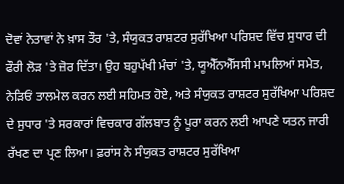ਦੋਵਾਂ ਨੇਤਾਵਾਂ ਨੇ ਖ਼ਾਸ ਤੌਰ 'ਤੇ, ਸੰਯੁਕਤ ਰਾਸ਼ਟਰ ਸੁਰੱਖਿਆ ਪਰਿਸ਼ਦ ਵਿੱਚ ਸੁਧਾਰ ਦੀ ਫੌਰੀ ਲੋੜ 'ਤੇ ਜ਼ੋਰ ਦਿੱਤਾ। ਉਹ ਬਹੁਪੱਖੀ ਮੰਚਾਂ 'ਤੇ, ਯੂਐੱਨਐੱਸਸੀ ਮਾਮਲਿਆਂ ਸਮੇਤ, ਨੇੜਿਓਂ ਤਾਲਮੇਲ ਕਰਨ ਲਈ ਸਹਿਮਤ ਹੋਏ, ਅਤੇ ਸੰਯੁਕਤ ਰਾਸ਼ਟਰ ਸੁਰੱਖਿਆ ਪਰਿਸ਼ਦ ਦੇ ਸੁਧਾਰ 'ਤੇ ਸਰਕਾਰਾਂ ਵਿਚਕਾਰ ਗੱਲਬਾਤ ਨੂੰ ਪੂਰਾ ਕਰਨ ਲਈ ਆਪਣੇ ਯਤਨ ਜਾਰੀ ਰੱਖਣ ਦਾ ਪ੍ਰਣ ਲਿਆ। ਫ਼ਰਾਂਸ ਨੇ ਸੰਯੁਕਤ ਰਾਸ਼ਟਰ ਸੁਰੱਖਿਆ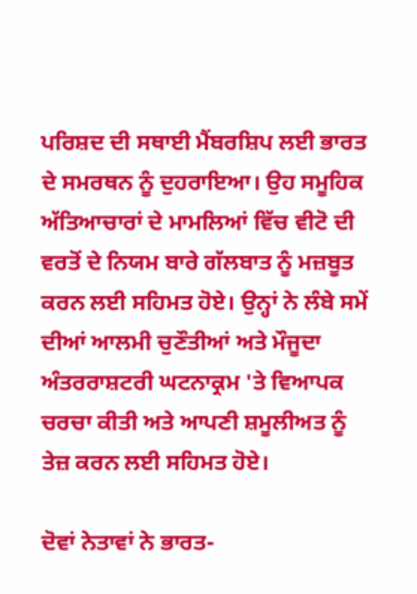ਪਰਿਸ਼ਦ ਦੀ ਸਥਾਈ ਮੈਂਬਰਸ਼ਿਪ ਲਈ ਭਾਰਤ ਦੇ ਸਮਰਥਨ ਨੂੰ ਦੁਹਰਾਇਆ। ਉਹ ਸਮੂਹਿਕ ਅੱਤਿਆਚਾਰਾਂ ਦੇ ਮਾਮਲਿਆਂ ਵਿੱਚ ਵੀਟੋ ਦੀ ਵਰਤੋਂ ਦੇ ਨਿਯਮ ਬਾਰੇ ਗੱਲਬਾਤ ਨੂੰ ਮਜ਼ਬੂਤ ਕਰਨ ਲਈ ਸਹਿਮਤ ਹੋਏ। ਉਨ੍ਹਾਂ ਨੇ ਲੰਬੇ ਸਮੇਂ ਦੀਆਂ ਆਲਮੀ ਚੁਣੌਤੀਆਂ ਅਤੇ ਮੌਜੂਦਾ ਅੰਤਰਰਾਸ਼ਟਰੀ ਘਟਨਾਕ੍ਰਮ 'ਤੇ ਵਿਆਪਕ ਚਰਚਾ ਕੀਤੀ ਅਤੇ ਆਪਣੀ ਸ਼ਮੂਲੀਅਤ ਨੂੰ ਤੇਜ਼ ਕਰਨ ਲਈ ਸਹਿਮਤ ਹੋਏ।

ਦੋਵਾਂ ਨੇਤਾਵਾਂ ਨੇ ਭਾਰਤ-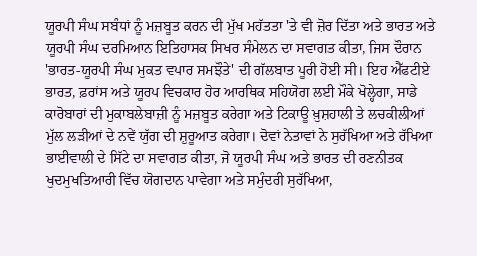ਯੂਰਪੀ ਸੰਘ ਸਬੰਧਾਂ ਨੂੰ ਮਜ਼ਬੂਤ ਕਰਨ ਦੀ ਮੁੱਖ ਮਹੱਤਤਾ 'ਤੇ ਵੀ ਜ਼ੋਰ ਦਿੱਤਾ ਅਤੇ ਭਾਰਤ ਅਤੇ ਯੂਰਪੀ ਸੰਘ ਦਰਮਿਆਨ ਇਤਿਹਾਸਕ ਸਿਖਰ ਸੰਮੇਲਨ ਦਾ ਸਵਾਗਤ ਕੀਤਾ, ਜਿਸ ਦੌਰਾਨ 'ਭਾਰਤ-ਯੂਰਪੀ ਸੰਘ ਮੁਕਤ ਵਪਾਰ ਸਮਝੌਤੇ' ਦੀ ਗੱਲਬਾਤ ਪੂਰੀ ਹੋਈ ਸੀ। ਇਹ ਐੱਫਟੀਏ ਭਾਰਤ, ਫ਼ਰਾਂਸ ਅਤੇ ਯੂਰਪ ਵਿਚਕਾਰ ਹੋਰ ਆਰਥਿਕ ਸਹਿਯੋਗ ਲਈ ਮੌਕੇ ਖੋਲ੍ਹੇਗਾ, ਸਾਡੇ ਕਾਰੋਬਾਰਾਂ ਦੀ ਮੁਕਾਬਲੇਬਾਜ਼ੀ ਨੂੰ ਮਜ਼ਬੂਤ ਕਰੇਗਾ ਅਤੇ ਟਿਕਾਊ ਖ਼ੁਸ਼ਹਾਲੀ ਤੇ ਲਚਕੀਲੀਆਂ ਮੁੱਲ ਲੜੀਆਂ ਦੇ ਨਵੇਂ ਯੁੱਗ ਦੀ ਸ਼ੁਰੂਆਤ ਕਰੇਗਾ। ਦੋਵਾਂ ਨੇਤਾਵਾਂ ਨੇ ਸੁਰੱਖਿਆ ਅਤੇ ਰੱਖਿਆ ਭਾਈਵਾਲੀ ਦੇ ਸਿੱਟੇ ਦਾ ਸਵਾਗਤ ਕੀਤਾ, ਜੋ ਯੂਰਪੀ ਸੰਘ ਅਤੇ ਭਾਰਤ ਦੀ ਰਣਨੀਤਕ ਖੁਦਮੁਖਤਿਆਰੀ ਵਿੱਚ ਯੋਗਦਾਨ ਪਾਵੇਗਾ ਅਤੇ ਸਮੁੰਦਰੀ ਸੁਰੱਖਿਆ,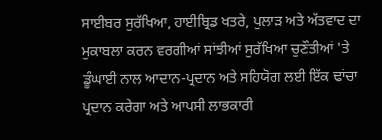ਸਾਈਬਰ ਸੁਰੱਖਿਆ, ਹਾਈਬ੍ਰਿਡ ਖਤਰੇ, ਪੁਲਾੜ ਅਤੇ ਅੱਤਵਾਦ ਦਾ ਮੁਕਾਬਲਾ ਕਰਨ ਵਰਗੀਆਂ ਸਾਂਝੀਆਂ ਸੁਰੱਖਿਆ ਚੁਣੌਤੀਆਂ 'ਤੇ ਡੂੰਘਾਈ ਨਾਲ ਆਦਾਨ-ਪ੍ਰਦਾਨ ਅਤੇ ਸਹਿਯੋਗ ਲਈ ਇੱਕ ਢਾਂਚਾ ਪ੍ਰਦਾਨ ਕਰੇਗਾ ਅਤੇ ਆਪਸੀ ਲਾਭਕਾਰੀ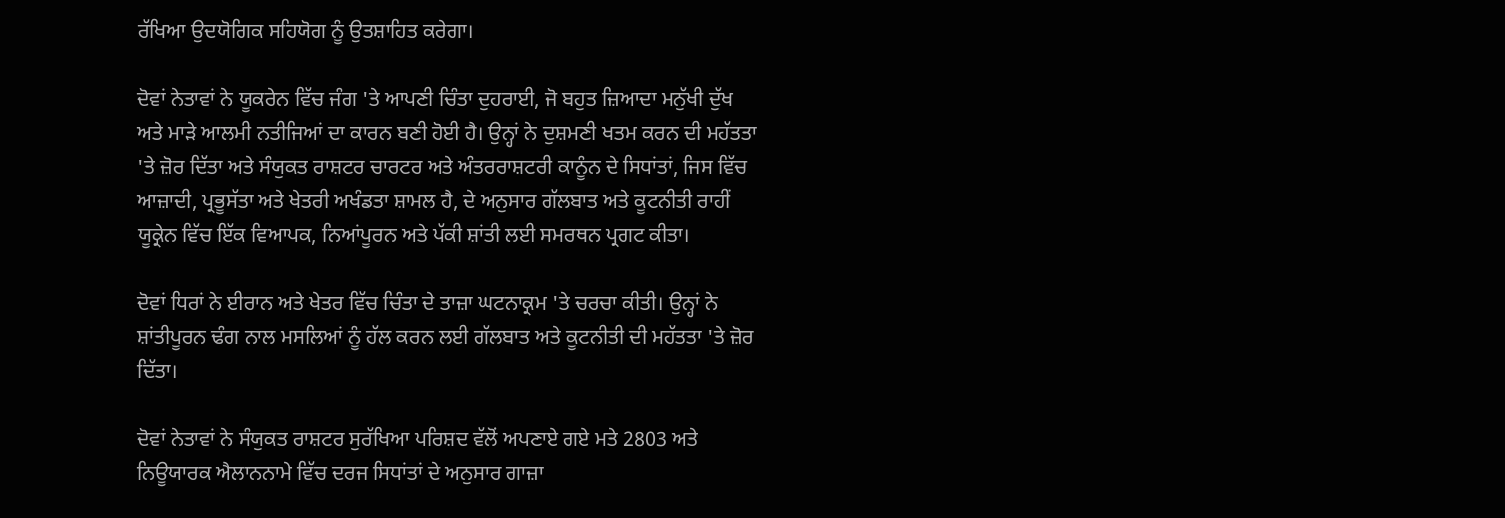ਰੱਖਿਆ ਉਦਯੋਗਿਕ ਸਹਿਯੋਗ ਨੂੰ ਉਤਸ਼ਾਹਿਤ ਕਰੇਗਾ।

ਦੋਵਾਂ ਨੇਤਾਵਾਂ ਨੇ ਯੂਕਰੇਨ ਵਿੱਚ ਜੰਗ 'ਤੇ ਆਪਣੀ ਚਿੰਤਾ ਦੁਹਰਾਈ, ਜੋ ਬਹੁਤ ਜ਼ਿਆਦਾ ਮਨੁੱਖੀ ਦੁੱਖ ਅਤੇ ਮਾੜੇ ਆਲਮੀ ਨਤੀਜਿਆਂ ਦਾ ਕਾਰਨ ਬਣੀ ਹੋਈ ਹੈ। ਉਨ੍ਹਾਂ ਨੇ ਦੁਸ਼ਮਣੀ ਖਤਮ ਕਰਨ ਦੀ ਮਹੱਤਤਾ 'ਤੇ ਜ਼ੋਰ ਦਿੱਤਾ ਅਤੇ ਸੰਯੁਕਤ ਰਾਸ਼ਟਰ ਚਾਰਟਰ ਅਤੇ ਅੰਤਰਰਾਸ਼ਟਰੀ ਕਾਨੂੰਨ ਦੇ ਸਿਧਾਂਤਾਂ, ਜਿਸ ਵਿੱਚ ਆਜ਼ਾਦੀ, ਪ੍ਰਭੂਸੱਤਾ ਅਤੇ ਖੇਤਰੀ ਅਖੰਡਤਾ ਸ਼ਾਮਲ ਹੈ, ਦੇ ਅਨੁਸਾਰ ਗੱਲਬਾਤ ਅਤੇ ਕੂਟਨੀਤੀ ਰਾਹੀਂ ਯੂਕ੍ਰੇਨ ਵਿੱਚ ਇੱਕ ਵਿਆਪਕ, ਨਿਆਂਪੂਰਨ ਅਤੇ ਪੱਕੀ ਸ਼ਾਂਤੀ ਲਈ ਸਮਰਥਨ ਪ੍ਰਗਟ ਕੀਤਾ।

ਦੋਵਾਂ ਧਿਰਾਂ ਨੇ ਈਰਾਨ ਅਤੇ ਖੇਤਰ ਵਿੱਚ ਚਿੰਤਾ ਦੇ ਤਾਜ਼ਾ ਘਟਨਾਕ੍ਰਮ 'ਤੇ ਚਰਚਾ ਕੀਤੀ। ਉਨ੍ਹਾਂ ਨੇ ਸ਼ਾਂਤੀਪੂਰਨ ਢੰਗ ਨਾਲ ਮਸਲਿਆਂ ਨੂੰ ਹੱਲ ਕਰਨ ਲਈ ਗੱਲਬਾਤ ਅਤੇ ਕੂਟਨੀਤੀ ਦੀ ਮਹੱਤਤਾ 'ਤੇ ਜ਼ੋਰ ਦਿੱਤਾ।

ਦੋਵਾਂ ਨੇਤਾਵਾਂ ਨੇ ਸੰਯੁਕਤ ਰਾਸ਼ਟਰ ਸੁਰੱਖਿਆ ਪਰਿਸ਼ਦ ਵੱਲੋਂ ਅਪਣਾਏ ਗਏ ਮਤੇ 2803 ਅਤੇ ਨਿਊਯਾਰਕ ਐਲਾਨਨਾਮੇ ਵਿੱਚ ਦਰਜ ਸਿਧਾਂਤਾਂ ਦੇ ਅਨੁਸਾਰ ਗਾਜ਼ਾ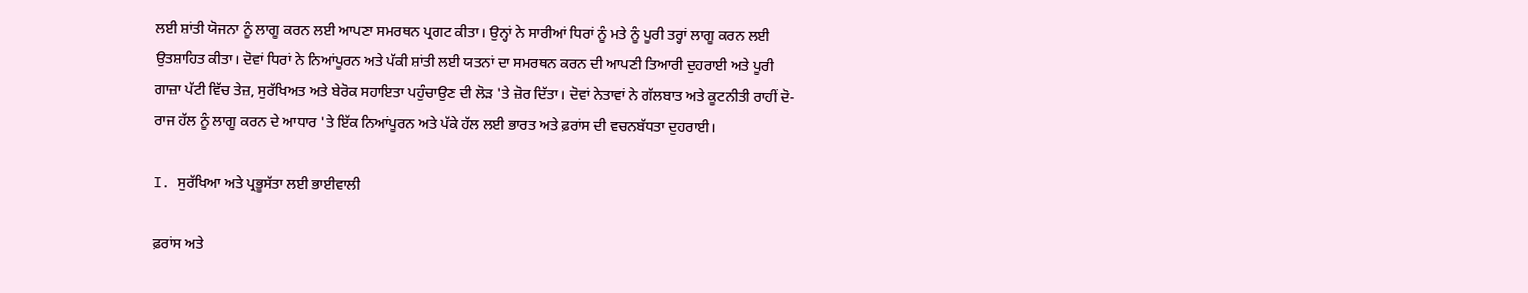ਲਈ ਸ਼ਾਂਤੀ ਯੋਜਨਾ ਨੂੰ ਲਾਗੂ ਕਰਨ ਲਈ ਆਪਣਾ ਸਮਰਥਨ ਪ੍ਰਗਟ ਕੀਤਾ। ਉਨ੍ਹਾਂ ਨੇ ਸਾਰੀਆਂ ਧਿਰਾਂ ਨੂੰ ਮਤੇ ਨੂੰ ਪੂਰੀ ਤਰ੍ਹਾਂ ਲਾਗੂ ਕਰਨ ਲਈ ਉਤਸ਼ਾਹਿਤ ਕੀਤਾ। ਦੋਵਾਂ ਧਿਰਾਂ ਨੇ ਨਿਆਂਪੂਰਨ ਅਤੇ ਪੱਕੀ ਸ਼ਾਂਤੀ ਲਈ ਯਤਨਾਂ ਦਾ ਸਮਰਥਨ ਕਰਨ ਦੀ ਆਪਣੀ ਤਿਆਰੀ ਦੁਹਰਾਈ ਅਤੇ ਪੂਰੀ ਗਾਜ਼ਾ ਪੱਟੀ ਵਿੱਚ ਤੇਜ਼, ਸੁਰੱਖਿਅਤ ਅਤੇ ਬੇਰੋਕ ਸਹਾਇਤਾ ਪਹੁੰਚਾਉਣ ਦੀ ਲੋੜ 'ਤੇ ਜ਼ੋਰ ਦਿੱਤਾ। ਦੋਵਾਂ ਨੇਤਾਵਾਂ ਨੇ ਗੱਲਬਾਤ ਅਤੇ ਕੂਟਨੀਤੀ ਰਾਹੀਂ ਦੋ-ਰਾਜ ਹੱਲ ਨੂੰ ਲਾਗੂ ਕਰਨ ਦੇ ਆਧਾਰ 'ਤੇ ਇੱਕ ਨਿਆਂਪੂਰਨ ਅਤੇ ਪੱਕੇ ਹੱਲ ਲਈ ਭਾਰਤ ਅਤੇ ਫ਼ਰਾਂਸ ਦੀ ਵਚਨਬੱਧਤਾ ਦੁਹਰਾਈ।

I. ਸੁਰੱਖਿਆ ਅਤੇ ਪ੍ਰਭੂਸੱਤਾ ਲਈ ਭਾਈਵਾਲੀ

ਫ਼ਰਾਂਸ ਅਤੇ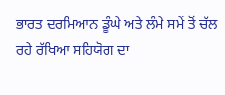ਭਾਰਤ ਦਰਮਿਆਨ ਡੂੰਘੇ ਅਤੇ ਲੰਮੇ ਸਮੇਂ ਤੋਂ ਚੱਲ ਰਹੇ ਰੱਖਿਆ ਸਹਿਯੋਗ ਦਾ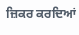ਜ਼ਿਕਰ ਕਰਦਿਆਂ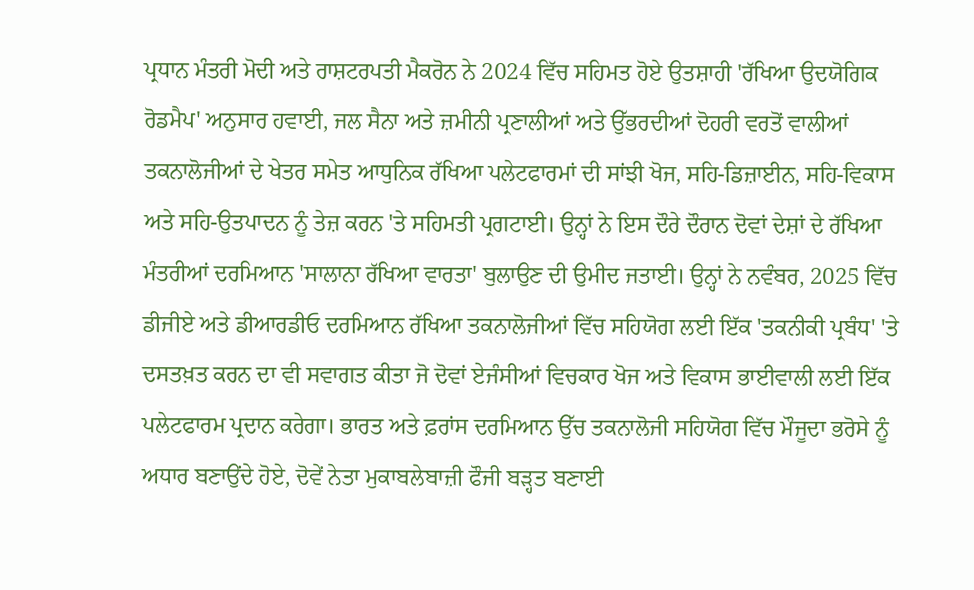ਪ੍ਰਧਾਨ ਮੰਤਰੀ ਮੋਦੀ ਅਤੇ ਰਾਸ਼ਟਰਪਤੀ ਮੈਕਰੋਨ ਨੇ 2024 ਵਿੱਚ ਸਹਿਮਤ ਹੋਏ ਉਤਸ਼ਾਹੀ 'ਰੱਖਿਆ ਉਦਯੋਗਿਕ ਰੋਡਮੈਪ' ਅਨੁਸਾਰ ਹਵਾਈ, ਜਲ ਸੈਨਾ ਅਤੇ ਜ਼ਮੀਨੀ ਪ੍ਰਣਾਲੀਆਂ ਅਤੇ ਉੱਭਰਦੀਆਂ ਦੋਹਰੀ ਵਰਤੋਂ ਵਾਲੀਆਂ ਤਕਨਾਲੋਜੀਆਂ ਦੇ ਖੇਤਰ ਸਮੇਤ ਆਧੁਨਿਕ ਰੱਖਿਆ ਪਲੇਟਫਾਰਮਾਂ ਦੀ ਸਾਂਝੀ ਖੋਜ, ਸਹਿ-ਡਿਜ਼ਾਈਨ, ਸਹਿ-ਵਿਕਾਸ ਅਤੇ ਸਹਿ-ਉਤਪਾਦਨ ਨੂੰ ਤੇਜ਼ ਕਰਨ 'ਤੇ ਸਹਿਮਤੀ ਪ੍ਰਗਟਾਈ। ਉਨ੍ਹਾਂ ਨੇ ਇਸ ਦੌਰੇ ਦੌਰਾਨ ਦੋਵਾਂ ਦੇਸ਼ਾਂ ਦੇ ਰੱਖਿਆ ਮੰਤਰੀਆਂ ਦਰਮਿਆਨ 'ਸਾਲਾਨਾ ਰੱਖਿਆ ਵਾਰਤਾ' ਬੁਲਾਉਣ ਦੀ ਉਮੀਦ ਜਤਾਈ। ਉਨ੍ਹਾਂ ਨੇ ਨਵੰਬਰ, 2025 ਵਿੱਚ ਡੀਜੀਏ ਅਤੇ ਡੀਆਰਡੀਓ ਦਰਮਿਆਨ ਰੱਖਿਆ ਤਕਨਾਲੋਜੀਆਂ ਵਿੱਚ ਸਹਿਯੋਗ ਲਈ ਇੱਕ 'ਤਕਨੀਕੀ ਪ੍ਰਬੰਧ' 'ਤੇ ਦਸਤਖ਼ਤ ਕਰਨ ਦਾ ਵੀ ਸਵਾਗਤ ਕੀਤਾ ਜੋ ਦੋਵਾਂ ਏਜੰਸੀਆਂ ਵਿਚਕਾਰ ਖੋਜ ਅਤੇ ਵਿਕਾਸ ਭਾਈਵਾਲੀ ਲਈ ਇੱਕ ਪਲੇਟਫਾਰਮ ਪ੍ਰਦਾਨ ਕਰੇਗਾ। ਭਾਰਤ ਅਤੇ ਫ਼ਰਾਂਸ ਦਰਮਿਆਨ ਉੱਚ ਤਕਨਾਲੋਜੀ ਸਹਿਯੋਗ ਵਿੱਚ ਮੌਜੂਦਾ ਭਰੋਸੇ ਨੂੰ ਅਧਾਰ ਬਣਾਉਂਦੇ ਹੋਏ, ਦੋਵੇਂ ਨੇਤਾ ਮੁਕਾਬਲੇਬਾਜ਼ੀ ਫੌਜੀ ਬੜ੍ਹਤ ਬਣਾਈ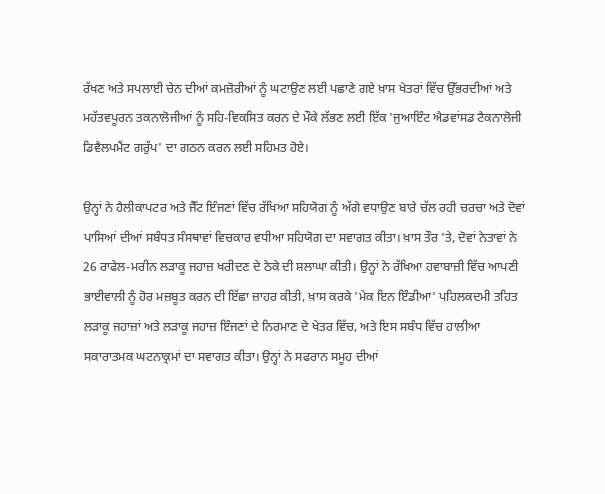ਰੱਖਣ ਅਤੇ ਸਪਲਾਈ ਚੇਨ ਦੀਆਂ ਕਮਜ਼ੋਰੀਆਂ ਨੂੰ ਘਟਾਉਣ ਲਈ ਪਛਾਣੇ ਗਏ ਖ਼ਾਸ ਖੇਤਰਾਂ ਵਿੱਚ ਉੱਭਰਦੀਆਂ ਅਤੇ ਮਹੱਤਵਪੂਰਨ ਤਕਨਾਲੋਜੀਆਂ ਨੂੰ ਸਹਿ-ਵਿਕਸਿਤ ਕਰਨ ਦੇ ਮੌਕੇ ਲੱਭਣ ਲਈ ਇੱਕ 'ਜੁਆਇੰਟ ਐਡਵਾਂਸਡ ਟੈਕਨਾਲੋਜੀ ਡਿਵੈਲਪਮੈਂਟ ਗਰੁੱਪ' ਦਾ ਗਠਨ ਕਰਨ ਲਈ ਸਹਿਮਤ ਹੋਏ।

ਉਨ੍ਹਾਂ ਨੇ ਹੈਲੀਕਾਪਟਰ ਅਤੇ ਜੈੱਟ ਇੰਜਣਾਂ ਵਿੱਚ ਰੱਖਿਆ ਸਹਿਯੋਗ ਨੂੰ ਅੱਗੇ ਵਧਾਉਣ ਬਾਰੇ ਚੱਲ ਰਹੀ ਚਰਚਾ ਅਤੇ ਦੋਵਾਂ ਪਾਸਿਆਂ ਦੀਆਂ ਸਬੰਧਤ ਸੰਸਥਾਵਾਂ ਵਿਚਕਾਰ ਵਧੀਆ ਸਹਿਯੋਗ ਦਾ ਸਵਾਗਤ ਕੀਤਾ। ਖ਼ਾਸ ਤੌਰ 'ਤੇ, ਦੋਵਾਂ ਨੇਤਾਵਾਂ ਨੇ 26 ਰਾਫੇਲ-ਮਰੀਨ ਲੜਾਕੂ ਜਹਾਜ਼ ਖਰੀਦਣ ਦੇ ਠੇਕੇ ਦੀ ਸ਼ਲਾਘਾ ਕੀਤੀ। ਉਨ੍ਹਾਂ ਨੇ ਰੱਖਿਆ ਹਵਾਬਾਜ਼ੀ ਵਿੱਚ ਆਪਣੀ ਭਾਈਵਾਲੀ ਨੂੰ ਹੋਰ ਮਜ਼ਬੂਤ ਕਰਨ ਦੀ ਇੱਛਾ ਜ਼ਾਹਰ ਕੀਤੀ, ਖ਼ਾਸ ਕਰਕੇ 'ਮੇਕ ਇਨ ਇੰਡੀਆ' ਪਹਿਲਕਦਮੀ ਤਹਿਤ ਲੜਾਕੂ ਜਹਾਜ਼ਾਂ ਅਤੇ ਲੜਾਕੂ ਜਹਾਜ਼ ਇੰਜਣਾਂ ਦੇ ਨਿਰਮਾਣ ਦੇ ਖੇਤਰ ਵਿੱਚ, ਅਤੇ ਇਸ ਸਬੰਧ ਵਿੱਚ ਹਾਲੀਆ ਸਕਾਰਾਤਮਕ ਘਟਨਾਕ੍ਰਮਾਂ ਦਾ ਸਵਾਗਤ ਕੀਤਾ। ਉਨ੍ਹਾਂ ਨੇ ਸਫਰਾਨ ਸਮੂਹ ਦੀਆਂ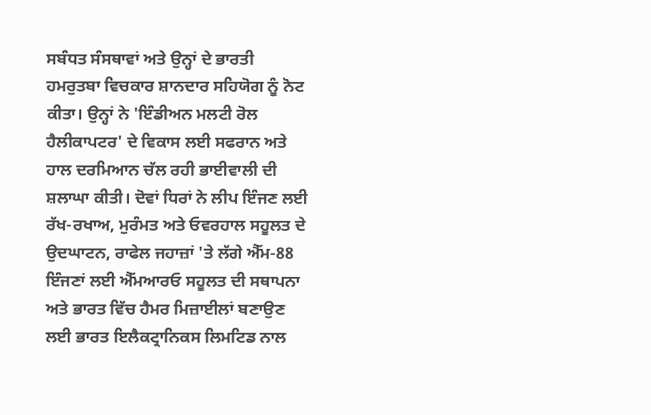ਸਬੰਧਤ ਸੰਸਥਾਵਾਂ ਅਤੇ ਉਨ੍ਹਾਂ ਦੇ ਭਾਰਤੀ ਹਮਰੁਤਬਾ ਵਿਚਕਾਰ ਸ਼ਾਨਦਾਰ ਸਹਿਯੋਗ ਨੂੰ ਨੋਟ ਕੀਤਾ। ਉਨ੍ਹਾਂ ਨੇ 'ਇੰਡੀਅਨ ਮਲਟੀ ਰੋਲ ਹੈਲੀਕਾਪਟਰ' ਦੇ ਵਿਕਾਸ ਲਈ ਸਫਰਾਨ ਅਤੇ ਹਾਲ ਦਰਮਿਆਨ ਚੱਲ ਰਹੀ ਭਾਈਵਾਲੀ ਦੀ ਸ਼ਲਾਘਾ ਕੀਤੀ। ਦੋਵਾਂ ਧਿਰਾਂ ਨੇ ਲੀਪ ਇੰਜਣ ਲਈ ਰੱਖ-ਰਖਾਅ, ਮੁਰੰਮਤ ਅਤੇ ਓਵਰਹਾਲ ਸਹੂਲਤ ਦੇ ਉਦਘਾਟਨ, ਰਾਫੇਲ ਜਹਾਜ਼ਾਂ 'ਤੇ ਲੱਗੇ ਐੱਮ-88 ਇੰਜਣਾਂ ਲਈ ਐੱਮਆਰਓ ਸਹੂਲਤ ਦੀ ਸਥਾਪਨਾ ਅਤੇ ਭਾਰਤ ਵਿੱਚ ਹੈਮਰ ਮਿਜ਼ਾਈਲਾਂ ਬਣਾਉਣ ਲਈ ਭਾਰਤ ਇਲੈਕਟ੍ਰਾਨਿਕਸ ਲਿਮਟਿਡ ਨਾਲ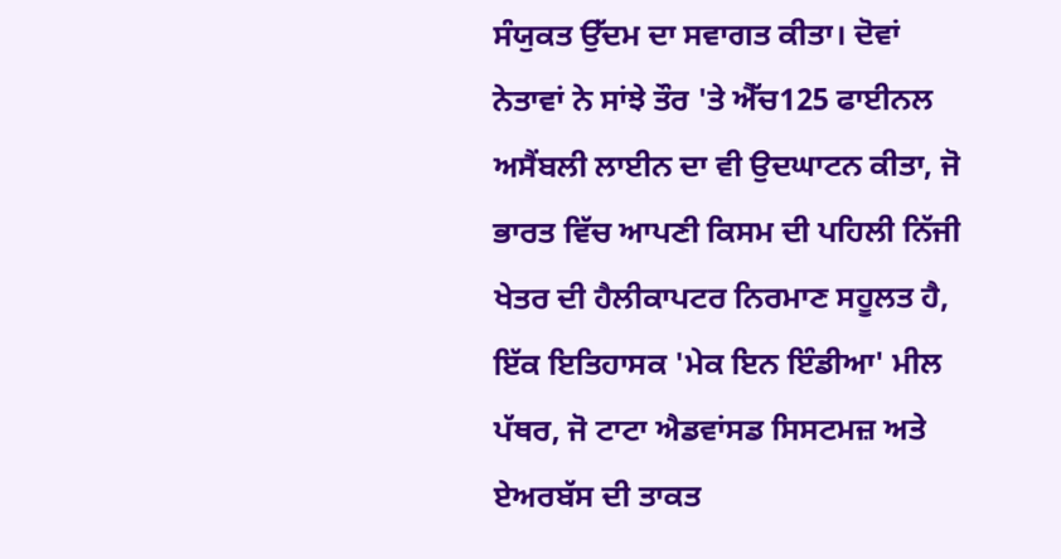ਸੰਯੁਕਤ ਉੱਦਮ ਦਾ ਸਵਾਗਤ ਕੀਤਾ। ਦੋਵਾਂ ਨੇਤਾਵਾਂ ਨੇ ਸਾਂਝੇ ਤੌਰ 'ਤੇ ਐੱਚ125 ਫਾਈਨਲ ਅਸੈਂਬਲੀ ਲਾਈਨ ਦਾ ਵੀ ਉਦਘਾਟਨ ਕੀਤਾ, ਜੋ ਭਾਰਤ ਵਿੱਚ ਆਪਣੀ ਕਿਸਮ ਦੀ ਪਹਿਲੀ ਨਿੱਜੀ ਖੇਤਰ ਦੀ ਹੈਲੀਕਾਪਟਰ ਨਿਰਮਾਣ ਸਹੂਲਤ ਹੈ, ਇੱਕ ਇਤਿਹਾਸਕ 'ਮੇਕ ਇਨ ਇੰਡੀਆ' ਮੀਲ ਪੱਥਰ, ਜੋ ਟਾਟਾ ਐਡਵਾਂਸਡ ਸਿਸਟਮਜ਼ ਅਤੇ ਏਅਰਬੱਸ ਦੀ ਤਾਕਤ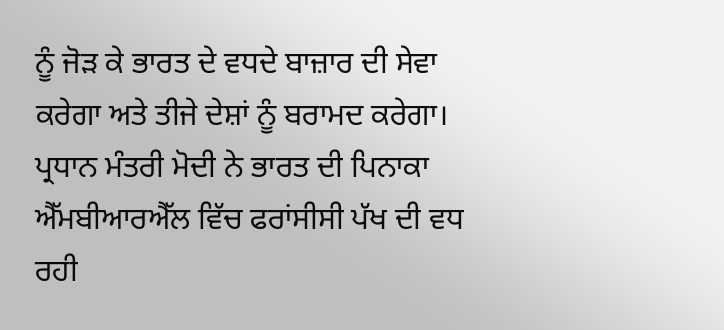ਨੂੰ ਜੋੜ ਕੇ ਭਾਰਤ ਦੇ ਵਧਦੇ ਬਾਜ਼ਾਰ ਦੀ ਸੇਵਾ ਕਰੇਗਾ ਅਤੇ ਤੀਜੇ ਦੇਸ਼ਾਂ ਨੂੰ ਬਰਾਮਦ ਕਰੇਗਾ। ਪ੍ਰਧਾਨ ਮੰਤਰੀ ਮੋਦੀ ਨੇ ਭਾਰਤ ਦੀ ਪਿਨਾਕਾ ਐੱਮਬੀਆਰਐੱਲ ਵਿੱਚ ਫਰਾਂਸੀਸੀ ਪੱਖ ਦੀ ਵਧ ਰਹੀ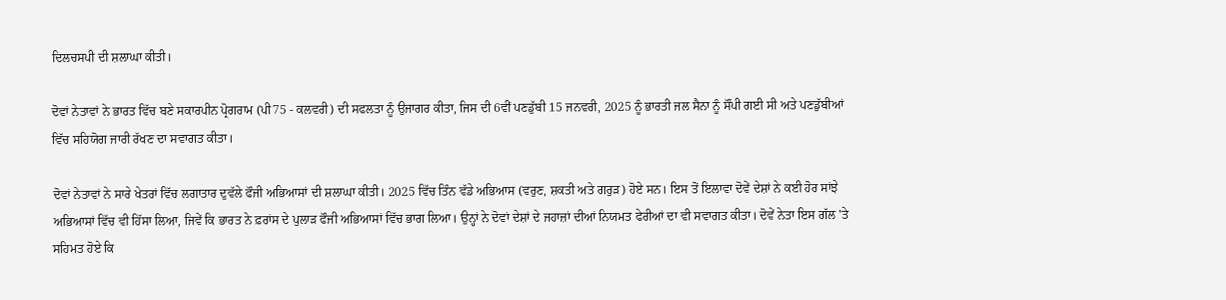ਦਿਲਚਸਪੀ ਦੀ ਸ਼ਲਾਘਾ ਕੀਤੀ।

ਦੋਵਾਂ ਨੇਤਾਵਾਂ ਨੇ ਭਾਰਤ ਵਿੱਚ ਬਣੇ ਸਕਾਰਪੀਨ ਪ੍ਰੋਗਰਾਮ (ਪੀ75 - ਕਲਵਰੀ) ਦੀ ਸਫਲਤਾ ਨੂੰ ਉਜਾਗਰ ਕੀਤਾ, ਜਿਸ ਦੀ 6ਵੀਂ ਪਣਡੁੱਬੀ 15 ਜਨਵਰੀ, 2025 ਨੂੰ ਭਾਰਤੀ ਜਲ ਸੈਨਾ ਨੂੰ ਸੌਂਪੀ ਗਈ ਸੀ ਅਤੇ ਪਣਡੁੱਬੀਆਂ ਵਿੱਚ ਸਹਿਯੋਗ ਜਾਰੀ ਰੱਖਣ ਦਾ ਸਵਾਗਤ ਕੀਤਾ।

ਦੋਵਾਂ ਨੇਤਾਵਾਂ ਨੇ ਸਾਰੇ ਖੇਤਰਾਂ ਵਿੱਚ ਲਗਾਤਾਰ ਦੁਵੱਲੇ ਫੌਜੀ ਅਭਿਆਸਾਂ ਦੀ ਸ਼ਲਾਘਾ ਕੀਤੀ। 2025 ਵਿੱਚ ਤਿੰਨ ਵੱਡੇ ਅਭਿਆਸ (ਵਰੁਣ, ਸ਼ਕਤੀ ਅਤੇ ਗਰੁੜ) ਹੋਏ ਸਨ। ਇਸ ਤੋਂ ਇਲਾਵਾ ਦੋਵੇਂ ਦੇਸ਼ਾਂ ਨੇ ਕਈ ਹੋਰ ਸਾਂਝੇ ਅਭਿਆਸਾਂ ਵਿੱਚ ਵੀ ਹਿੱਸਾ ਲਿਆ, ਜਿਵੇਂ ਕਿ ਭਾਰਤ ਨੇ ਫ਼ਰਾਂਸ ਦੇ ਪੁਲਾੜ ਫੌਜੀ ਅਭਿਆਸਾਂ ਵਿੱਚ ਭਾਗ ਲਿਆ। ਉਨ੍ਹਾਂ ਨੇ ਦੋਵਾਂ ਦੇਸ਼ਾਂ ਦੇ ਜਹਾਜ਼ਾਂ ਦੀਆਂ ਨਿਯਮਤ ਫੇਰੀਆਂ ਦਾ ਵੀ ਸਵਾਗਤ ਕੀਤਾ। ਦੋਵੇਂ ਨੇਤਾ ਇਸ ਗੱਲ 'ਤੇ ਸਹਿਮਤ ਹੋਏ ਕਿ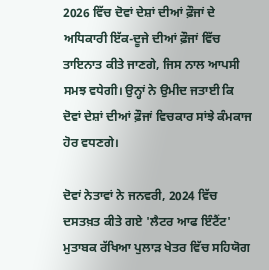2026 ਵਿੱਚ ਦੋਵਾਂ ਦੇਸ਼ਾਂ ਦੀਆਂ ਫ਼ੌਜਾਂ ਦੇ ਅਧਿਕਾਰੀ ਇੱਕ-ਦੂਜੇ ਦੀਆਂ ਫ਼ੌਜਾਂ ਵਿੱਚ ਤਾਇਨਾਤ ਕੀਤੇ ਜਾਣਗੇ, ਜਿਸ ਨਾਲ ਆਪਸੀ ਸਮਝ ਵਧੇਗੀ। ਉਨ੍ਹਾਂ ਨੇ ਉਮੀਦ ਜਤਾਈ ਕਿ ਦੋਵਾਂ ਦੇਸ਼ਾਂ ਦੀਆਂ ਫ਼ੌਜਾਂ ਵਿਚਕਾਰ ਸਾਂਝੇ ਕੰਮਕਾਜ ਹੋਰ ਵਧਣਗੇ।

ਦੋਵਾਂ ਨੇਤਾਵਾਂ ਨੇ ਜਨਵਰੀ, 2024 ਵਿੱਚ ਦਸਤਖ਼ਤ ਕੀਤੇ ਗਏ 'ਲੈਟਰ ਆਫ ਇੰਟੈਂਟ' ਮੁਤਾਬਕ ਰੱਖਿਆ ਪੁਲਾੜ ਖੇਤਰ ਵਿੱਚ ਸਹਿਯੋਗ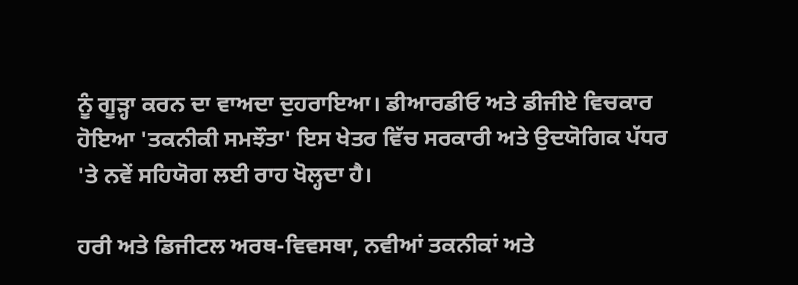ਨੂੰ ਗੂੜ੍ਹਾ ਕਰਨ ਦਾ ਵਾਅਦਾ ਦੁਹਰਾਇਆ। ਡੀਆਰਡੀਓ ਅਤੇ ਡੀਜੀਏ ਵਿਚਕਾਰ ਹੋਇਆ 'ਤਕਨੀਕੀ ਸਮਝੌਤਾ' ਇਸ ਖੇਤਰ ਵਿੱਚ ਸਰਕਾਰੀ ਅਤੇ ਉਦਯੋਗਿਕ ਪੱਧਰ 'ਤੇ ਨਵੇਂ ਸਹਿਯੋਗ ਲਈ ਰਾਹ ਖੋਲ੍ਹਦਾ ਹੈ।

ਹਰੀ ਅਤੇ ਡਿਜੀਟਲ ਅਰਥ-ਵਿਵਸਥਾ, ਨਵੀਆਂ ਤਕਨੀਕਾਂ ਅਤੇ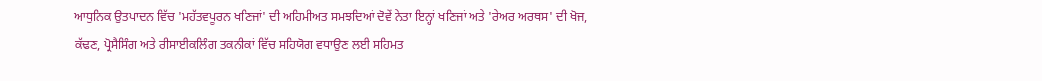ਆਧੁਨਿਕ ਉਤਪਾਦਨ ਵਿੱਚ 'ਮਹੱਤਵਪੂਰਨ ਖਣਿਜਾਂ' ਦੀ ਅਹਿਮੀਅਤ ਸਮਝਦਿਆਂ ਦੋਵੇਂ ਨੇਤਾ ਇਨ੍ਹਾਂ ਖਣਿਜਾਂ ਅਤੇ 'ਰੇਅਰ ਅਰਥਸ' ਦੀ ਖੋਜ, ਕੱਢਣ, ਪ੍ਰੋਸੈਸਿੰਗ ਅਤੇ ਰੀਸਾਈਕਲਿੰਗ ਤਕਨੀਕਾਂ ਵਿੱਚ ਸਹਿਯੋਗ ਵਧਾਉਣ ਲਈ ਸਹਿਮਤ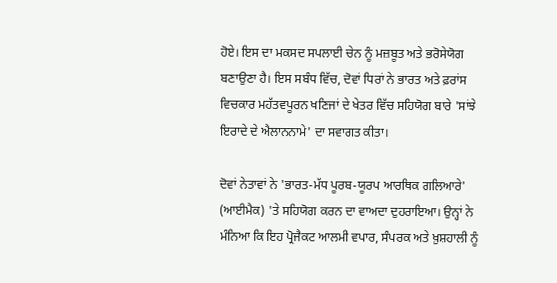ਹੋਏ। ਇਸ ਦਾ ਮਕਸਦ ਸਪਲਾਈ ਚੇਨ ਨੂੰ ਮਜ਼ਬੂਤ ਅਤੇ ਭਰੋਸੇਯੋਗ ਬਣਾਉਣਾ ਹੈ। ਇਸ ਸਬੰਧ ਵਿੱਚ, ਦੋਵਾਂ ਧਿਰਾਂ ਨੇ ਭਾਰਤ ਅਤੇ ਫ਼ਰਾਂਸ ਵਿਚਕਾਰ ਮਹੱਤਵਪੂਰਨ ਖਣਿਜਾਂ ਦੇ ਖੇਤਰ ਵਿੱਚ ਸਹਿਯੋਗ ਬਾਰੇ 'ਸਾਂਝੇ ਇਰਾਦੇ ਦੇ ਐਲਾਨਨਾਮੇ' ਦਾ ਸਵਾਗਤ ਕੀਤਾ।

ਦੋਵਾਂ ਨੇਤਾਵਾਂ ਨੇ 'ਭਾਰਤ-ਮੱਧ ਪੂਰਬ-ਯੂਰਪ ਆਰਥਿਕ ਗਲਿਆਰੇ' (ਆਈਮੈਕ) 'ਤੇ ਸਹਿਯੋਗ ਕਰਨ ਦਾ ਵਾਅਦਾ ਦੁਹਰਾਇਆ। ਉਨ੍ਹਾਂ ਨੇ ਮੰਨਿਆ ਕਿ ਇਹ ਪ੍ਰੋਜੈਕਟ ਆਲਮੀ ਵਪਾਰ, ਸੰਪਰਕ ਅਤੇ ਖ਼ੁਸ਼ਹਾਲੀ ਨੂੰ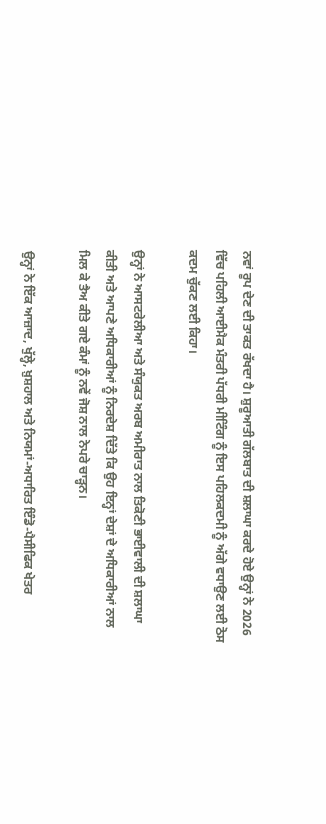ਨਵਾਂ ਰੂਪ ਦੇਣ ਦੀ ਤਾਕਤ ਰੱਖਦਾ ਹੈ। ਸ਼ੁਰੂਆਤੀ ਗੱਲਬਾਤ ਦੀ ਸ਼ਲਾਘਾ ਕਰਦੇ ਹੋਏ ਉਨ੍ਹਾਂ ਨੇ 2026 ਵਿੱਚ ਪਹਿਲੀ ਆਈਮੈਕ ਮੰਤਰੀ ਪੱਧਰੀ ਮੀਟਿੰਗ ਨੂੰ ਇਸ ਪਹਿਲਕਦਮੀ ਨੂੰ ਅੱਗੇ ਵਧਾਉਣ ਲਈ ਠੋਸ ਕਦਮ ਚੁੱਕਣ ਲਈ ਕਿਹਾ।

ਉਨ੍ਹਾਂ ਨੇ ਆਸਟਰੇਲੀਆ ਅਤੇ ਸੰਯੁਕਤ ਅਰਬ ਅਮੀਰਾਤ ਨਾਲ ਤਿਕੋਣੀ ਭਾਈਵਾਲੀ ਦੀ ਸ਼ਲਾਘਾ ਕੀਤੀ ਅਤੇ ਆਪਣੇ ਅਧਿਕਾਰੀਆਂ ਨੂੰ ਨਿਰਦੇਸ਼ ਦਿੱਤੇ ਕਿ ਉਹ ਇਨ੍ਹਾਂ ਦੇਸ਼ਾਂ ਦੇ ਅਧਿਕਾਰੀਆਂ ਨਾਲ ਮਿਲ ਕੇ ਤੈਅ ਕੀਤੇ ਗਏ ਕੰਮਾਂ ਨੂੰ ਨਵੇਂ ਜੋਸ਼ ਨਾਲ ਨੇਪਰੇ ਚਾੜ੍ਹਨ।

ਉਨ੍ਹਾਂ ਨੇ ਇੱਕ ਆਜ਼ਾਦ, ਖੁੱਲ੍ਹੇ, ਖ਼ੁਸ਼ਹਾਲ ਅਤੇ ਨਿਯਮਾਂ-ਅਧਾਰਿਤ ਇੰਡੋ-ਪੈਸੀਫਿਕ ਖੇਤਰ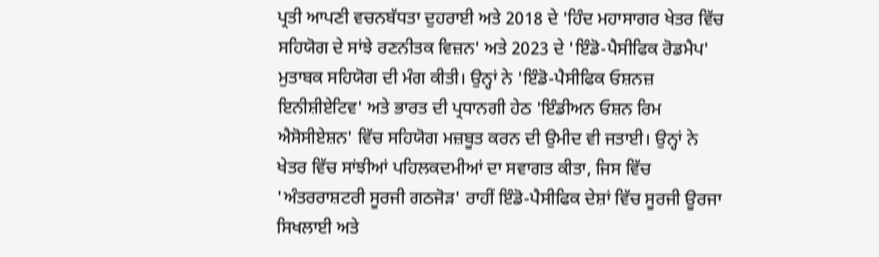ਪ੍ਰਤੀ ਆਪਣੀ ਵਚਨਬੱਧਤਾ ਦੁਹਰਾਈ ਅਤੇ 2018 ਦੇ 'ਹਿੰਦ ਮਹਾਸਾਗਰ ਖੇਤਰ ਵਿੱਚ ਸਹਿਯੋਗ ਦੇ ਸਾਂਝੇ ਰਣਨੀਤਕ ਵਿਜ਼ਨ' ਅਤੇ 2023 ਦੇ 'ਇੰਡੋ-ਪੈਸੀਫਿਕ ਰੋਡਮੈਪ' ਮੁਤਾਬਕ ਸਹਿਯੋਗ ਦੀ ਮੰਗ ਕੀਤੀ। ਉਨ੍ਹਾਂ ਨੇ 'ਇੰਡੋ-ਪੈਸੀਫਿਕ ਓਸ਼ਨਜ਼ ਇਨੀਸ਼ੀਏਟਿਵ' ਅਤੇ ਭਾਰਤ ਦੀ ਪ੍ਰਧਾਨਗੀ ਹੇਠ 'ਇੰਡੀਅਨ ਓਸ਼ਨ ਰਿਮ ਐਸੋਸੀਏਸ਼ਨ' ਵਿੱਚ ਸਹਿਯੋਗ ਮਜ਼ਬੂਤ ਕਰਨ ਦੀ ਉਮੀਦ ਵੀ ਜਤਾਈ। ਉਨ੍ਹਾਂ ਨੇ ਖੇਤਰ ਵਿੱਚ ਸਾਂਝੀਆਂ ਪਹਿਲਕਦਮੀਆਂ ਦਾ ਸਵਾਗਤ ਕੀਤਾ, ਜਿਸ ਵਿੱਚ 'ਅੰਤਰਰਾਸ਼ਟਰੀ ਸੂਰਜੀ ਗਠਜੋੜ' ਰਾਹੀਂ ਇੰਡੋ-ਪੈਸੀਫਿਕ ਦੇਸ਼ਾਂ ਵਿੱਚ ਸੂਰਜੀ ਊਰਜਾ ਸਿਖਲਾਈ ਅਤੇ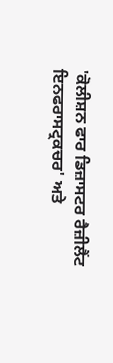'ਕੋਲੀਸ਼ਨ ਫਾਰ ਡਿਜ਼ਾਸਟਰ ਰੈਜ਼ੀਲੈਂਟ ਇਨਫਰਾਸਟ੍ਰਕਚਰ' ਅਤੇ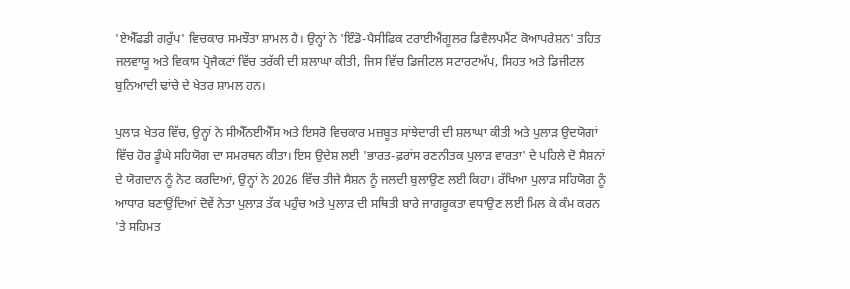'ਏਐੱਫਡੀ ਗਰੁੱਪ' ਵਿਚਕਾਰ ਸਮਝੌਤਾ ਸ਼ਾਮਲ ਹੈ। ਉਨ੍ਹਾਂ ਨੇ 'ਇੰਡੋ-ਪੈਸੀਫਿਕ ਟਰਾਈਐਂਗੂਲਰ ਡਿਵੈਲਪਮੈਂਟ ਕੋਆਪਰੇਸ਼ਨ' ਤਹਿਤ ਜਲਵਾਯੂ ਅਤੇ ਵਿਕਾਸ ਪ੍ਰੋਜੈਕਟਾਂ ਵਿੱਚ ਤਰੱਕੀ ਦੀ ਸ਼ਲਾਘਾ ਕੀਤੀ, ਜਿਸ ਵਿੱਚ ਡਿਜੀਟਲ ਸਟਾਰਟਅੱਪ, ਸਿਹਤ ਅਤੇ ਡਿਜੀਟਲ ਬੁਨਿਆਦੀ ਢਾਂਚੇ ਦੇ ਖੇਤਰ ਸ਼ਾਮਲ ਹਨ।

ਪੁਲਾੜ ਖੇਤਰ ਵਿੱਚ, ਉਨ੍ਹਾਂ ਨੇ ਸੀਐੱਨਈਐੱਸ ਅਤੇ ਇਸਰੋ ਵਿਚਕਾਰ ਮਜ਼ਬੂਤ ਸਾਂਝੇਦਾਰੀ ਦੀ ਸ਼ਲਾਘਾ ਕੀਤੀ ਅਤੇ ਪੁਲਾੜ ਉਦਯੋਗਾਂ ਵਿੱਚ ਹੋਰ ਡੂੰਘੇ ਸਹਿਯੋਗ ਦਾ ਸਮਰਥਨ ਕੀਤਾ। ਇਸ ਉਦੇਸ਼ ਲਈ 'ਭਾਰਤ-ਫ਼ਰਾਂਸ ਰਣਨੀਤਕ ਪੁਲਾੜ ਵਾਰਤਾ' ਦੇ ਪਹਿਲੇ ਦੋ ਸੈਸ਼ਨਾਂ ਦੇ ਯੋਗਦਾਨ ਨੂੰ ਨੋਟ ਕਰਦਿਆਂ, ਉਨ੍ਹਾਂ ਨੇ 2026 ਵਿੱਚ ਤੀਜੇ ਸੈਸ਼ਨ ਨੂੰ ਜਲਦੀ ਬੁਲਾਉਣ ਲਈ ਕਿਹਾ। ਰੱਖਿਆ ਪੁਲਾੜ ਸਹਿਯੋਗ ਨੂੰ ਆਧਾਰ ਬਣਾਉਂਦਿਆਂ ਦੋਵੇਂ ਨੇਤਾ ਪੁਲਾੜ ਤੱਕ ਪਹੁੰਚ ਅਤੇ ਪੁਲਾੜ ਦੀ ਸਥਿਤੀ ਬਾਰੇ ਜਾਗਰੂਕਤਾ ਵਧਾਉਣ ਲਈ ਮਿਲ ਕੇ ਕੰਮ ਕਰਨ 'ਤੇ ਸਹਿਮਤ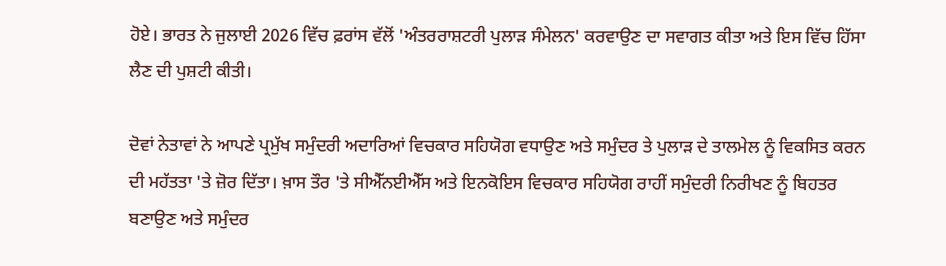ਹੋਏ। ਭਾਰਤ ਨੇ ਜੁਲਾਈ 2026 ਵਿੱਚ ਫ਼ਰਾਂਸ ਵੱਲੋਂ 'ਅੰਤਰਰਾਸ਼ਟਰੀ ਪੁਲਾੜ ਸੰਮੇਲਨ' ਕਰਵਾਉਣ ਦਾ ਸਵਾਗਤ ਕੀਤਾ ਅਤੇ ਇਸ ਵਿੱਚ ਹਿੱਸਾ ਲੈਣ ਦੀ ਪੁਸ਼ਟੀ ਕੀਤੀ।

ਦੋਵਾਂ ਨੇਤਾਵਾਂ ਨੇ ਆਪਣੇ ਪ੍ਰਮੁੱਖ ਸਮੁੰਦਰੀ ਅਦਾਰਿਆਂ ਵਿਚਕਾਰ ਸਹਿਯੋਗ ਵਧਾਉਣ ਅਤੇ ਸਮੁੰਦਰ ਤੇ ਪੁਲਾੜ ਦੇ ਤਾਲਮੇਲ ਨੂੰ ਵਿਕਸਿਤ ਕਰਨ ਦੀ ਮਹੱਤਤਾ 'ਤੇ ਜ਼ੋਰ ਦਿੱਤਾ। ਖ਼ਾਸ ਤੌਰ 'ਤੇ ਸੀਐੱਨਈਐੱਸ ਅਤੇ ਇਨਕੋਇਸ ਵਿਚਕਾਰ ਸਹਿਯੋਗ ਰਾਹੀਂ ਸਮੁੰਦਰੀ ਨਿਰੀਖਣ ਨੂੰ ਬਿਹਤਰ ਬਣਾਉਣ ਅਤੇ ਸਮੁੰਦਰ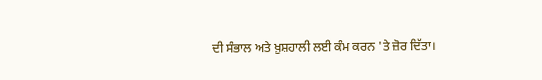ਦੀ ਸੰਭਾਲ ਅਤੇ ਖ਼ੁਸ਼ਹਾਲੀ ਲਈ ਕੰਮ ਕਰਨ 'ਤੇ ਜ਼ੋਰ ਦਿੱਤਾ।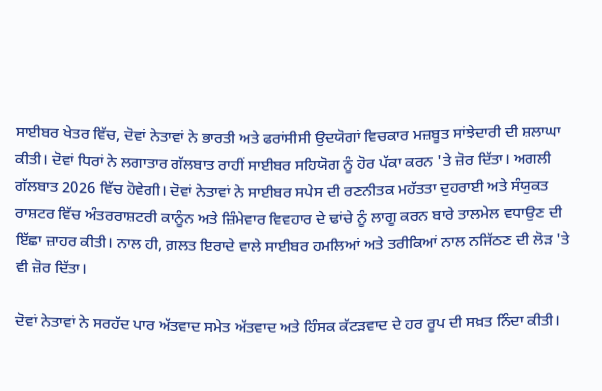ਸਾਈਬਰ ਖੇਤਰ ਵਿੱਚ, ਦੋਵਾਂ ਨੇਤਾਵਾਂ ਨੇ ਭਾਰਤੀ ਅਤੇ ਫਰਾਂਸੀਸੀ ਉਦਯੋਗਾਂ ਵਿਚਕਾਰ ਮਜ਼ਬੂਤ ਸਾਂਝੇਦਾਰੀ ਦੀ ਸ਼ਲਾਘਾ ਕੀਤੀ। ਦੋਵਾਂ ਧਿਰਾਂ ਨੇ ਲਗਾਤਾਰ ਗੱਲਬਾਤ ਰਾਹੀਂ ਸਾਈਬਰ ਸਹਿਯੋਗ ਨੂੰ ਹੋਰ ਪੱਕਾ ਕਰਨ 'ਤੇ ਜ਼ੋਰ ਦਿੱਤਾ। ਅਗਲੀ ਗੱਲਬਾਤ 2026 ਵਿੱਚ ਹੋਵੇਗੀ। ਦੋਵਾਂ ਨੇਤਾਵਾਂ ਨੇ ਸਾਈਬਰ ਸਪੇਸ ਦੀ ਰਣਨੀਤਕ ਮਹੱਤਤਾ ਦੁਹਰਾਈ ਅਤੇ ਸੰਯੁਕਤ ਰਾਸ਼ਟਰ ਵਿੱਚ ਅੰਤਰਰਾਸ਼ਟਰੀ ਕਾਨੂੰਨ ਅਤੇ ਜ਼ਿੰਮੇਵਾਰ ਵਿਵਹਾਰ ਦੇ ਢਾਂਚੇ ਨੂੰ ਲਾਗੂ ਕਰਨ ਬਾਰੇ ਤਾਲਮੇਲ ਵਧਾਉਣ ਦੀ ਇੱਛਾ ਜ਼ਾਹਰ ਕੀਤੀ। ਨਾਲ ਹੀ, ਗ਼ਲਤ ਇਰਾਦੇ ਵਾਲੇ ਸਾਈਬਰ ਹਮਲਿਆਂ ਅਤੇ ਤਰੀਕਿਆਂ ਨਾਲ ਨਜਿੱਠਣ ਦੀ ਲੋੜ 'ਤੇ ਵੀ ਜ਼ੋਰ ਦਿੱਤਾ।

ਦੋਵਾਂ ਨੇਤਾਵਾਂ ਨੇ ਸਰਹੱਦ ਪਾਰ ਅੱਤਵਾਦ ਸਮੇਤ ਅੱਤਵਾਦ ਅਤੇ ਹਿੰਸਕ ਕੱਟੜਵਾਦ ਦੇ ਹਰ ਰੂਪ ਦੀ ਸਖ਼ਤ ਨਿੰਦਾ ਕੀਤੀ।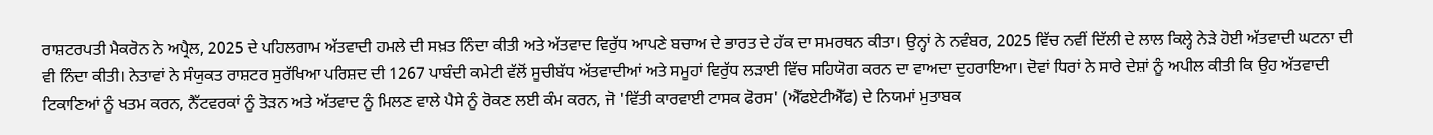ਰਾਸ਼ਟਰਪਤੀ ਮੈਕਰੋਨ ਨੇ ਅਪ੍ਰੈਲ, 2025 ਦੇ ਪਹਿਲਗਾਮ ਅੱਤਵਾਦੀ ਹਮਲੇ ਦੀ ਸਖ਼ਤ ਨਿੰਦਾ ਕੀਤੀ ਅਤੇ ਅੱਤਵਾਦ ਵਿਰੁੱਧ ਆਪਣੇ ਬਚਾਅ ਦੇ ਭਾਰਤ ਦੇ ਹੱਕ ਦਾ ਸਮਰਥਨ ਕੀਤਾ। ਉਨ੍ਹਾਂ ਨੇ ਨਵੰਬਰ, 2025 ਵਿੱਚ ਨਵੀਂ ਦਿੱਲੀ ਦੇ ਲਾਲ ਕਿਲ੍ਹੇ ਨੇੜੇ ਹੋਈ ਅੱਤਵਾਦੀ ਘਟਨਾ ਦੀ ਵੀ ਨਿੰਦਾ ਕੀਤੀ। ਨੇਤਾਵਾਂ ਨੇ ਸੰਯੁਕਤ ਰਾਸ਼ਟਰ ਸੁਰੱਖਿਆ ਪਰਿਸ਼ਦ ਦੀ 1267 ਪਾਬੰਦੀ ਕਮੇਟੀ ਵੱਲੋਂ ਸੂਚੀਬੱਧ ਅੱਤਵਾਦੀਆਂ ਅਤੇ ਸਮੂਹਾਂ ਵਿਰੁੱਧ ਲੜਾਈ ਵਿੱਚ ਸਹਿਯੋਗ ਕਰਨ ਦਾ ਵਾਅਦਾ ਦੁਹਰਾਇਆ। ਦੋਵਾਂ ਧਿਰਾਂ ਨੇ ਸਾਰੇ ਦੇਸ਼ਾਂ ਨੂੰ ਅਪੀਲ ਕੀਤੀ ਕਿ ਉਹ ਅੱਤਵਾਦੀ ਟਿਕਾਣਿਆਂ ਨੂੰ ਖਤਮ ਕਰਨ, ਨੈੱਟਵਰਕਾਂ ਨੂੰ ਤੋੜਨ ਅਤੇ ਅੱਤਵਾਦ ਨੂੰ ਮਿਲਣ ਵਾਲੇ ਪੈਸੇ ਨੂੰ ਰੋਕਣ ਲਈ ਕੰਮ ਕਰਨ, ਜੋ 'ਵਿੱਤੀ ਕਾਰਵਾਈ ਟਾਸਕ ਫੋਰਸ' (ਐੱਫਏਟੀਐੱਫ) ਦੇ ਨਿਯਮਾਂ ਮੁਤਾਬਕ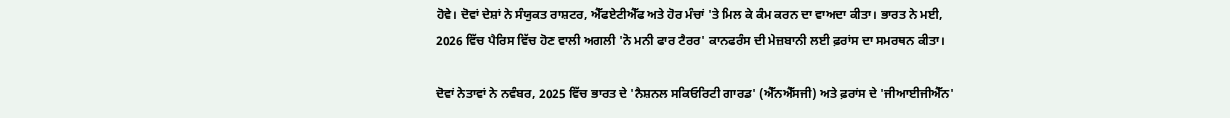ਹੋਵੇ। ਦੋਵਾਂ ਦੇਸ਼ਾਂ ਨੇ ਸੰਯੁਕਤ ਰਾਸ਼ਟਰ, ਐੱਫਏਟੀਐੱਫ ਅਤੇ ਹੋਰ ਮੰਚਾਂ 'ਤੇ ਮਿਲ ਕੇ ਕੰਮ ਕਰਨ ਦਾ ਵਾਅਦਾ ਕੀਤਾ। ਭਾਰਤ ਨੇ ਮਈ, 2026 ਵਿੱਚ ਪੈਰਿਸ ਵਿੱਚ ਹੋਣ ਵਾਲੀ ਅਗਲੀ 'ਨੋ ਮਨੀ ਫਾਰ ਟੈਰਰ' ਕਾਨਫਰੰਸ ਦੀ ਮੇਜ਼ਬਾਨੀ ਲਈ ਫ਼ਰਾਂਸ ਦਾ ਸਮਰਥਨ ਕੀਤਾ।

ਦੋਵਾਂ ਨੇਤਾਵਾਂ ਨੇ ਨਵੰਬਰ, 2025 ਵਿੱਚ ਭਾਰਤ ਦੇ 'ਨੈਸ਼ਨਲ ਸਕਿਓਰਿਟੀ ਗਾਰਡ' (ਐੱਨਐੱਸਜੀ) ਅਤੇ ਫ਼ਰਾਂਸ ਦੇ 'ਜੀਆਈਜੀਐੱਨ'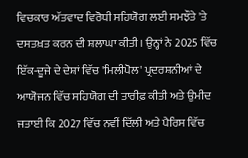ਵਿਚਕਾਰ ਅੱਤਵਾਦ ਵਿਰੋਧੀ ਸਹਿਯੋਗ ਲਈ ਸਮਝੌਤੇ 'ਤੇ ਦਸਤਖ਼ਤ ਕਰਨ ਦੀ ਸ਼ਲਾਘਾ ਕੀਤੀ। ਉਨ੍ਹਾਂ ਨੇ 2025 ਵਿੱਚ ਇੱਕ-ਦੂਜੇ ਦੇ ਦੇਸ਼ਾਂ ਵਿੱਚ 'ਮਿਲੀਪੋਲ' ਪ੍ਰਦਰਸ਼ਨੀਆਂ ਦੇ ਆਯੋਜਨ ਵਿੱਚ ਸਹਿਯੋਗ ਦੀ ਤਾਰੀਫ਼ ਕੀਤੀ ਅਤੇ ਉਮੀਦ ਜਤਾਈ ਕਿ 2027 ਵਿੱਚ ਨਵੀਂ ਦਿੱਲੀ ਅਤੇ ਪੈਰਿਸ ਵਿੱਚ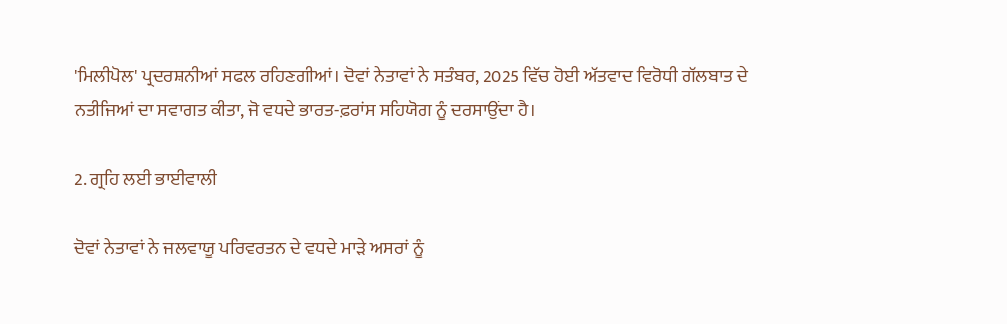'ਮਿਲੀਪੋਲ' ਪ੍ਰਦਰਸ਼ਨੀਆਂ ਸਫਲ ਰਹਿਣਗੀਆਂ। ਦੋਵਾਂ ਨੇਤਾਵਾਂ ਨੇ ਸਤੰਬਰ, 2025 ਵਿੱਚ ਹੋਈ ਅੱਤਵਾਦ ਵਿਰੋਧੀ ਗੱਲਬਾਤ ਦੇ ਨਤੀਜਿਆਂ ਦਾ ਸਵਾਗਤ ਕੀਤਾ, ਜੋ ਵਧਦੇ ਭਾਰਤ-ਫ਼ਰਾਂਸ ਸਹਿਯੋਗ ਨੂੰ ਦਰਸਾਉਂਦਾ ਹੈ।

2. ਗ੍ਰਹਿ ਲਈ ਭਾਈਵਾਲੀ

ਦੋਵਾਂ ਨੇਤਾਵਾਂ ਨੇ ਜਲਵਾਯੂ ਪਰਿਵਰਤਨ ਦੇ ਵਧਦੇ ਮਾੜੇ ਅਸਰਾਂ ਨੂੰ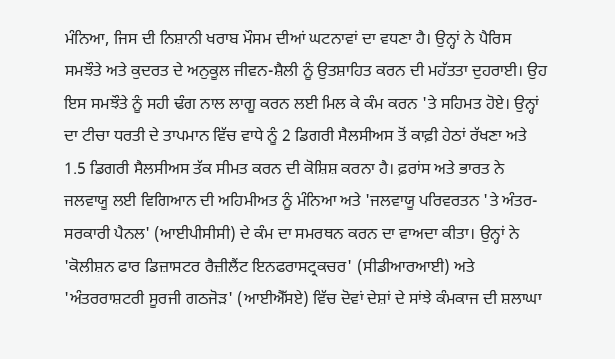ਮੰਨਿਆ, ਜਿਸ ਦੀ ਨਿਸ਼ਾਨੀ ਖਰਾਬ ਮੌਸਮ ਦੀਆਂ ਘਟਨਾਵਾਂ ਦਾ ਵਧਣਾ ਹੈ। ਉਨ੍ਹਾਂ ਨੇ ਪੈਰਿਸ ਸਮਝੌਤੇ ਅਤੇ ਕੁਦਰਤ ਦੇ ਅਨੁਕੂਲ ਜੀਵਨ-ਸ਼ੈਲੀ ਨੂੰ ਉਤਸ਼ਾਹਿਤ ਕਰਨ ਦੀ ਮਹੱਤਤਾ ਦੁਹਰਾਈ। ਉਹ ਇਸ ਸਮਝੌਤੇ ਨੂੰ ਸਹੀ ਢੰਗ ਨਾਲ ਲਾਗੂ ਕਰਨ ਲਈ ਮਿਲ ਕੇ ਕੰਮ ਕਰਨ 'ਤੇ ਸਹਿਮਤ ਹੋਏ। ਉਨ੍ਹਾਂ ਦਾ ਟੀਚਾ ਧਰਤੀ ਦੇ ਤਾਪਮਾਨ ਵਿੱਚ ਵਾਧੇ ਨੂੰ 2 ਡਿਗਰੀ ਸੈਲਸੀਅਸ ਤੋਂ ਕਾਫ਼ੀ ਹੇਠਾਂ ਰੱਖਣਾ ਅਤੇ 1.5 ਡਿਗਰੀ ਸੈਲਸੀਅਸ ਤੱਕ ਸੀਮਤ ਕਰਨ ਦੀ ਕੋਸ਼ਿਸ਼ ਕਰਨਾ ਹੈ। ਫ਼ਰਾਂਸ ਅਤੇ ਭਾਰਤ ਨੇ ਜਲਵਾਯੂ ਲਈ ਵਿਗਿਆਨ ਦੀ ਅਹਿਮੀਅਤ ਨੂੰ ਮੰਨਿਆ ਅਤੇ 'ਜਲਵਾਯੂ ਪਰਿਵਰਤਨ 'ਤੇ ਅੰਤਰ-ਸਰਕਾਰੀ ਪੈਨਲ' (ਆਈਪੀਸੀਸੀ) ਦੇ ਕੰਮ ਦਾ ਸਮਰਥਨ ਕਰਨ ਦਾ ਵਾਅਦਾ ਕੀਤਾ। ਉਨ੍ਹਾਂ ਨੇ 'ਕੋਲੀਸ਼ਨ ਫਾਰ ਡਿਜ਼ਾਸਟਰ ਰੈਜ਼ੀਲੈਂਟ ਇਨਫਰਾਸਟ੍ਰਕਚਰ' (ਸੀਡੀਆਰਆਈ) ਅਤੇ 'ਅੰਤਰਰਾਸ਼ਟਰੀ ਸੂਰਜੀ ਗਠਜੋੜ' (ਆਈਐੱਸਏ) ਵਿੱਚ ਦੋਵਾਂ ਦੇਸ਼ਾਂ ਦੇ ਸਾਂਝੇ ਕੰਮਕਾਜ ਦੀ ਸ਼ਲਾਘਾ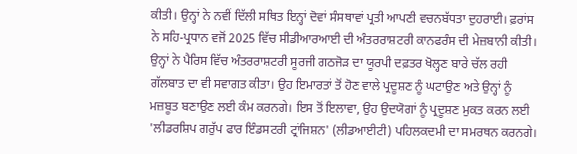ਕੀਤੀ। ਉਨ੍ਹਾਂ ਨੇ ਨਵੀਂ ਦਿੱਲੀ ਸਥਿਤ ਇਨ੍ਹਾਂ ਦੋਵਾਂ ਸੰਸਥਾਵਾਂ ਪ੍ਰਤੀ ਆਪਣੀ ਵਚਨਬੱਧਤਾ ਦੁਹਰਾਈ। ਫ਼ਰਾਂਸ ਨੇ ਸਹਿ-ਪ੍ਰਧਾਨ ਵਜੋਂ 2025 ਵਿੱਚ ਸੀਡੀਆਰਆਈ ਦੀ ਅੰਤਰਰਾਸ਼ਟਰੀ ਕਾਨਫਰੰਸ ਦੀ ਮੇਜ਼ਬਾਨੀ ਕੀਤੀ। ਉਨ੍ਹਾਂ ਨੇ ਪੈਰਿਸ ਵਿੱਚ ਅੰਤਰਰਾਸ਼ਟਰੀ ਸੂਰਜੀ ਗਠਜੋੜ ਦਾ ਯੂਰਪੀ ਦਫ਼ਤਰ ਖੋਲ੍ਹਣ ਬਾਰੇ ਚੱਲ ਰਹੀ ਗੱਲਬਾਤ ਦਾ ਵੀ ਸਵਾਗਤ ਕੀਤਾ। ਉਹ ਇਮਾਰਤਾਂ ਤੋਂ ਹੋਣ ਵਾਲੇ ਪ੍ਰਦੂਸ਼ਣ ਨੂੰ ਘਟਾਉਣ ਅਤੇ ਉਨ੍ਹਾਂ ਨੂੰ ਮਜ਼ਬੂਤ ਬਣਾਉਣ ਲਈ ਕੰਮ ਕਰਨਗੇ। ਇਸ ਤੋਂ ਇਲਾਵਾ, ਉਹ ਉਦਯੋਗਾਂ ਨੂੰ ਪ੍ਰਦੂਸ਼ਣ ਮੁਕਤ ਕਰਨ ਲਈ 'ਲੀਡਰਸ਼ਿਪ ਗਰੁੱਪ ਫਾਰ ਇੰਡਸਟਰੀ ਟ੍ਰਾਂਜਿਸ਼ਨ' (ਲੀਡਆਈਟੀ) ਪਹਿਲਕਦਮੀ ਦਾ ਸਮਰਥਨ ਕਰਨਗੇ।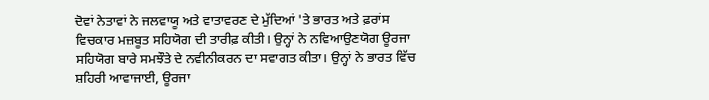ਦੋਵਾਂ ਨੇਤਾਵਾਂ ਨੇ ਜਲਵਾਯੂ ਅਤੇ ਵਾਤਾਵਰਣ ਦੇ ਮੁੱਦਿਆਂ 'ਤੇ ਭਾਰਤ ਅਤੇ ਫ਼ਰਾਂਸ ਵਿਚਕਾਰ ਮਜ਼ਬੂਤ ਸਹਿਯੋਗ ਦੀ ਤਾਰੀਫ਼ ਕੀਤੀ। ਉਨ੍ਹਾਂ ਨੇ ਨਵਿਆਉਣਯੋਗ ਊਰਜਾ ਸਹਿਯੋਗ ਬਾਰੇ ਸਮਝੌਤੇ ਦੇ ਨਵੀਨੀਕਰਨ ਦਾ ਸਵਾਗਤ ਕੀਤਾ। ਉਨ੍ਹਾਂ ਨੇ ਭਾਰਤ ਵਿੱਚ ਸ਼ਹਿਰੀ ਆਵਾਜਾਈ, ਊਰਜਾ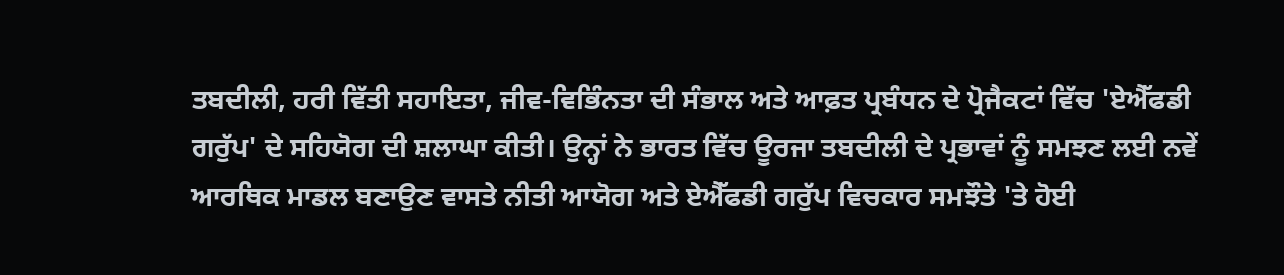ਤਬਦੀਲੀ, ਹਰੀ ਵਿੱਤੀ ਸਹਾਇਤਾ, ਜੀਵ-ਵਿਭਿੰਨਤਾ ਦੀ ਸੰਭਾਲ ਅਤੇ ਆਫ਼ਤ ਪ੍ਰਬੰਧਨ ਦੇ ਪ੍ਰੋਜੈਕਟਾਂ ਵਿੱਚ 'ਏਐੱਫਡੀ ਗਰੁੱਪ' ਦੇ ਸਹਿਯੋਗ ਦੀ ਸ਼ਲਾਘਾ ਕੀਤੀ। ਉਨ੍ਹਾਂ ਨੇ ਭਾਰਤ ਵਿੱਚ ਊਰਜਾ ਤਬਦੀਲੀ ਦੇ ਪ੍ਰਭਾਵਾਂ ਨੂੰ ਸਮਝਣ ਲਈ ਨਵੇਂ ਆਰਥਿਕ ਮਾਡਲ ਬਣਾਉਣ ਵਾਸਤੇ ਨੀਤੀ ਆਯੋਗ ਅਤੇ ਏਐੱਫਡੀ ਗਰੁੱਪ ਵਿਚਕਾਰ ਸਮਝੌਤੇ 'ਤੇ ਹੋਈ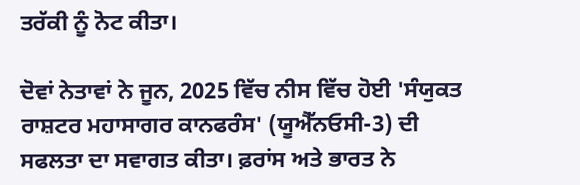ਤਰੱਕੀ ਨੂੰ ਨੋਟ ਕੀਤਾ।

ਦੋਵਾਂ ਨੇਤਾਵਾਂ ਨੇ ਜੂਨ, 2025 ਵਿੱਚ ਨੀਸ ਵਿੱਚ ਹੋਈ 'ਸੰਯੁਕਤ ਰਾਸ਼ਟਰ ਮਹਾਸਾਗਰ ਕਾਨਫਰੰਸ' (ਯੂਐੱਨਓਸੀ-3) ਦੀ ਸਫਲਤਾ ਦਾ ਸਵਾਗਤ ਕੀਤਾ। ਫ਼ਰਾਂਸ ਅਤੇ ਭਾਰਤ ਨੇ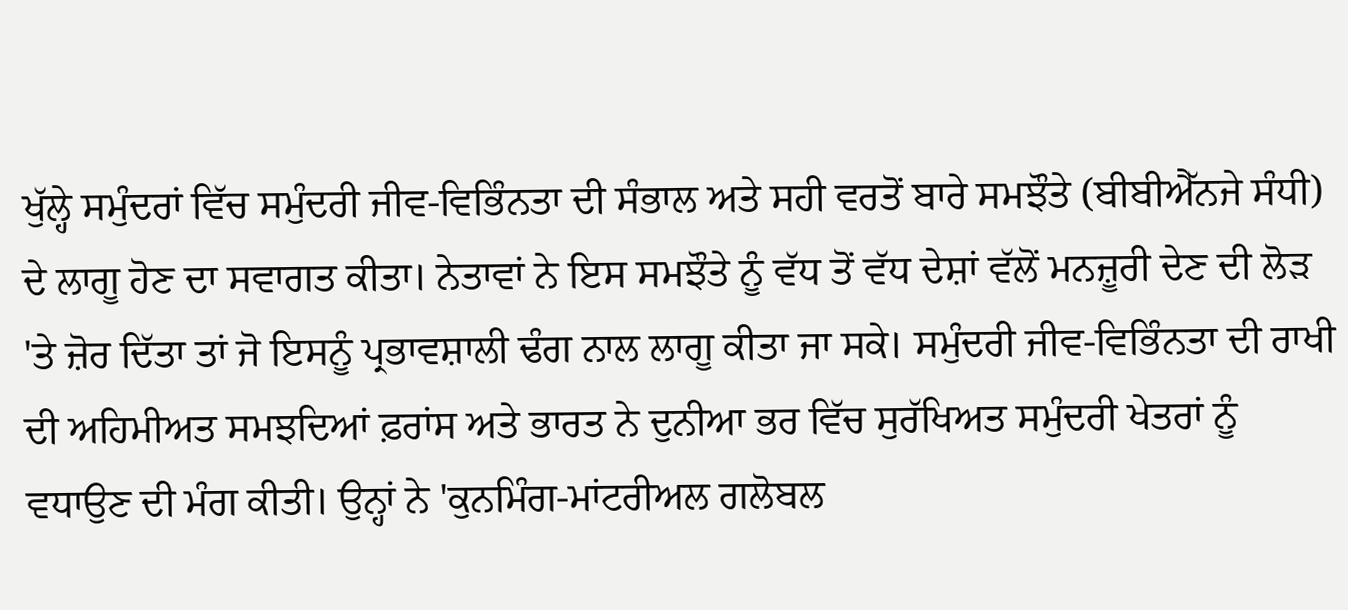ਖੁੱਲ੍ਹੇ ਸਮੁੰਦਰਾਂ ਵਿੱਚ ਸਮੁੰਦਰੀ ਜੀਵ-ਵਿਭਿੰਨਤਾ ਦੀ ਸੰਭਾਲ ਅਤੇ ਸਹੀ ਵਰਤੋਂ ਬਾਰੇ ਸਮਝੌਤੇ (ਬੀਬੀਐੱਨਜੇ ਸੰਧੀ) ਦੇ ਲਾਗੂ ਹੋਣ ਦਾ ਸਵਾਗਤ ਕੀਤਾ। ਨੇਤਾਵਾਂ ਨੇ ਇਸ ਸਮਝੌਤੇ ਨੂੰ ਵੱਧ ਤੋਂ ਵੱਧ ਦੇਸ਼ਾਂ ਵੱਲੋਂ ਮਨਜ਼ੂਰੀ ਦੇਣ ਦੀ ਲੋੜ 'ਤੇ ਜ਼ੋਰ ਦਿੱਤਾ ਤਾਂ ਜੋ ਇਸਨੂੰ ਪ੍ਰਭਾਵਸ਼ਾਲੀ ਢੰਗ ਨਾਲ ਲਾਗੂ ਕੀਤਾ ਜਾ ਸਕੇ। ਸਮੁੰਦਰੀ ਜੀਵ-ਵਿਭਿੰਨਤਾ ਦੀ ਰਾਖੀ ਦੀ ਅਹਿਮੀਅਤ ਸਮਝਦਿਆਂ ਫ਼ਰਾਂਸ ਅਤੇ ਭਾਰਤ ਨੇ ਦੁਨੀਆ ਭਰ ਵਿੱਚ ਸੁਰੱਖਿਅਤ ਸਮੁੰਦਰੀ ਖੇਤਰਾਂ ਨੂੰ ਵਧਾਉਣ ਦੀ ਮੰਗ ਕੀਤੀ। ਉਨ੍ਹਾਂ ਨੇ 'ਕੁਨਮਿੰਗ-ਮਾਂਟਰੀਅਲ ਗਲੋਬਲ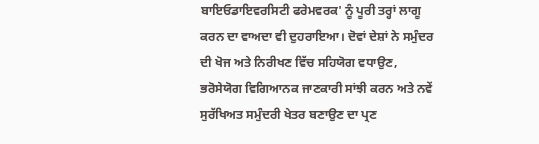ਬਾਇਓਡਾਇਵਰਸਿਟੀ ਫਰੇਮਵਰਕ' ਨੂੰ ਪੂਰੀ ਤਰ੍ਹਾਂ ਲਾਗੂ ਕਰਨ ਦਾ ਵਾਅਦਾ ਵੀ ਦੁਹਰਾਇਆ। ਦੋਵਾਂ ਦੇਸ਼ਾਂ ਨੇ ਸਮੁੰਦਰ ਦੀ ਖੋਜ ਅਤੇ ਨਿਰੀਖਣ ਵਿੱਚ ਸਹਿਯੋਗ ਵਧਾਉਣ, ਭਰੋਸੇਯੋਗ ਵਿਗਿਆਨਕ ਜਾਣਕਾਰੀ ਸਾਂਝੀ ਕਰਨ ਅਤੇ ਨਵੇਂ ਸੁਰੱਖਿਅਤ ਸਮੁੰਦਰੀ ਖੇਤਰ ਬਣਾਉਣ ਦਾ ਪ੍ਰਣ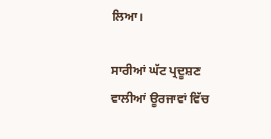ਲਿਆ।

ਸਾਰੀਆਂ ਘੱਟ ਪ੍ਰਦੂਸ਼ਣ ਵਾਲੀਆਂ ਊਰਜਾਵਾਂ ਵਿੱਚ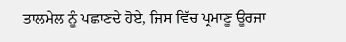ਤਾਲਮੇਲ ਨੂੰ ਪਛਾਣਦੇ ਹੋਏ, ਜਿਸ ਵਿੱਚ ਪ੍ਰਮਾਣੂ ਊਰਜਾ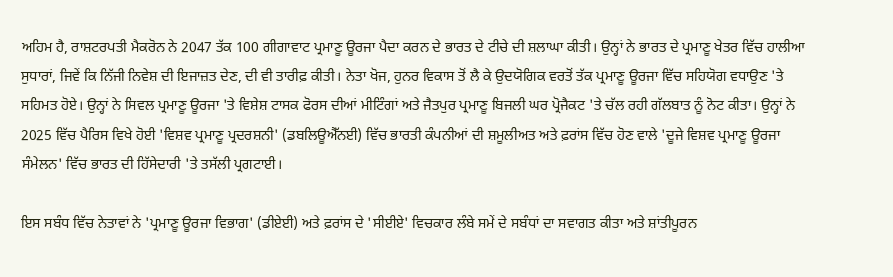ਅਹਿਮ ਹੈ, ਰਾਸ਼ਟਰਪਤੀ ਮੈਕਰੋਨ ਨੇ 2047 ਤੱਕ 100 ਗੀਗਾਵਾਟ ਪ੍ਰਮਾਣੂ ਊਰਜਾ ਪੈਦਾ ਕਰਨ ਦੇ ਭਾਰਤ ਦੇ ਟੀਚੇ ਦੀ ਸ਼ਲਾਘਾ ਕੀਤੀ। ਉਨ੍ਹਾਂ ਨੇ ਭਾਰਤ ਦੇ ਪ੍ਰਮਾਣੂ ਖੇਤਰ ਵਿੱਚ ਹਾਲੀਆ ਸੁਧਾਰਾਂ, ਜਿਵੇਂ ਕਿ ਨਿੱਜੀ ਨਿਵੇਸ਼ ਦੀ ਇਜਾਜ਼ਤ ਦੇਣ, ਦੀ ਵੀ ਤਾਰੀਫ਼ ਕੀਤੀ। ਨੇਤਾ ਖੋਜ, ਹੁਨਰ ਵਿਕਾਸ ਤੋਂ ਲੈ ਕੇ ਉਦਯੋਗਿਕ ਵਰਤੋਂ ਤੱਕ ਪ੍ਰਮਾਣੂ ਊਰਜਾ ਵਿੱਚ ਸਹਿਯੋਗ ਵਧਾਉਣ 'ਤੇ ਸਹਿਮਤ ਹੋਏ। ਉਨ੍ਹਾਂ ਨੇ ਸਿਵਲ ਪ੍ਰਮਾਣੂ ਊਰਜਾ 'ਤੇ ਵਿਸ਼ੇਸ਼ ਟਾਸਕ ਫੋਰਸ ਦੀਆਂ ਮੀਟਿੰਗਾਂ ਅਤੇ ਜੈਤਪੁਰ ਪ੍ਰਮਾਣੂ ਬਿਜਲੀ ਘਰ ਪ੍ਰੋਜੈਕਟ 'ਤੇ ਚੱਲ ਰਹੀ ਗੱਲਬਾਤ ਨੂੰ ਨੋਟ ਕੀਤਾ। ਉਨ੍ਹਾਂ ਨੇ 2025 ਵਿੱਚ ਪੈਰਿਸ ਵਿਖੇ ਹੋਈ 'ਵਿਸ਼ਵ ਪ੍ਰਮਾਣੂ ਪ੍ਰਦਰਸ਼ਨੀ' (ਡਬਲਿਊਐੱਨਈ) ਵਿੱਚ ਭਾਰਤੀ ਕੰਪਨੀਆਂ ਦੀ ਸ਼ਮੂਲੀਅਤ ਅਤੇ ਫ਼ਰਾਂਸ ਵਿੱਚ ਹੋਣ ਵਾਲੇ 'ਦੂਜੇ ਵਿਸ਼ਵ ਪ੍ਰਮਾਣੂ ਊਰਜਾ ਸੰਮੇਲਨ' ਵਿੱਚ ਭਾਰਤ ਦੀ ਹਿੱਸੇਦਾਰੀ 'ਤੇ ਤਸੱਲੀ ਪ੍ਰਗਟਾਈ।

ਇਸ ਸਬੰਧ ਵਿੱਚ ਨੇਤਾਵਾਂ ਨੇ 'ਪ੍ਰਮਾਣੂ ਊਰਜਾ ਵਿਭਾਗ' (ਡੀਏਈ) ਅਤੇ ਫ਼ਰਾਂਸ ਦੇ 'ਸੀਈਏ' ਵਿਚਕਾਰ ਲੰਬੇ ਸਮੇਂ ਦੇ ਸਬੰਧਾਂ ਦਾ ਸਵਾਗਤ ਕੀਤਾ ਅਤੇ ਸ਼ਾਂਤੀਪੂਰਨ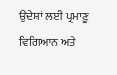ਉਦੇਸ਼ਾਂ ਲਈ ਪ੍ਰਮਾਣੂ ਵਿਗਿਆਨ ਅਤੇ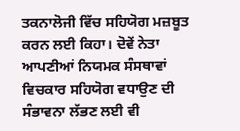ਤਕਨਾਲੋਜੀ ਵਿੱਚ ਸਹਿਯੋਗ ਮਜ਼ਬੂਤ ਕਰਨ ਲਈ ਕਿਹਾ। ਦੋਵੇਂ ਨੇਤਾ ਆਪਣੀਆਂ ਨਿਯਮਕ ਸੰਸਥਾਵਾਂ ਵਿਚਕਾਰ ਸਹਿਯੋਗ ਵਧਾਉਣ ਦੀ ਸੰਭਾਵਨਾ ਲੱਭਣ ਲਈ ਵੀ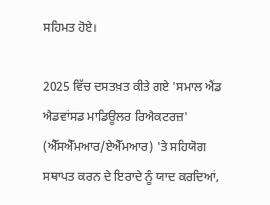ਸਹਿਮਤ ਹੋਏ।

2025 ਵਿੱਚ ਦਸਤਖ਼ਤ ਕੀਤੇ ਗਏ 'ਸਮਾਲ ਐਂਡ ਐਡਵਾਂਸਡ ਮਾਡਿਊਲਰ ਰਿਐਕਟਰਜ਼' (ਐੱਸਐੱਮਆਰ/ਏਐੱਮਆਰ) 'ਤੇ ਸਹਿਯੋਗ ਸਥਾਪਤ ਕਰਨ ਦੇ ਇਰਾਦੇ ਨੂੰ ਯਾਦ ਕਰਦਿਆਂ,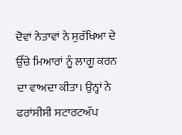ਦੋਵਾਂ ਨੇਤਾਵਾਂ ਨੇ ਸੁਰੱਖਿਆ ਦੇ ਉੱਚੇ ਮਿਆਰਾਂ ਨੂੰ ਲਾਗੂ ਕਰਨ ਦਾ ਵਾਅਦਾ ਕੀਤਾ। ਉਨ੍ਹਾਂ ਨੇ ਫਰਾਂਸੀਸੀ ਸਟਾਰਟਅੱਪ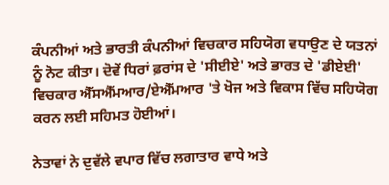ਕੰਪਨੀਆਂ ਅਤੇ ਭਾਰਤੀ ਕੰਪਨੀਆਂ ਵਿਚਕਾਰ ਸਹਿਯੋਗ ਵਧਾਉਣ ਦੇ ਯਤਨਾਂ ਨੂੰ ਨੋਟ ਕੀਤਾ। ਦੋਵੇਂ ਧਿਰਾਂ ਫ਼ਰਾਂਸ ਦੇ 'ਸੀਈਏ' ਅਤੇ ਭਾਰਤ ਦੇ 'ਡੀਏਈ' ਵਿਚਕਾਰ ਐੱਸਐੱਮਆਰ/ਏਐੱਮਆਰ 'ਤੇ ਖੋਜ ਅਤੇ ਵਿਕਾਸ ਵਿੱਚ ਸਹਿਯੋਗ ਕਰਨ ਲਈ ਸਹਿਮਤ ਹੋਈਆਂ।

ਨੇਤਾਵਾਂ ਨੇ ਦੁਵੱਲੇ ਵਪਾਰ ਵਿੱਚ ਲਗਾਤਾਰ ਵਾਧੇ ਅਤੇ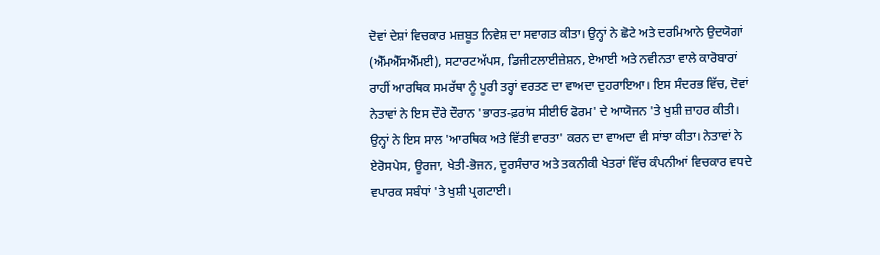ਦੋਵਾਂ ਦੇਸ਼ਾਂ ਵਿਚਕਾਰ ਮਜ਼ਬੂਤ ਨਿਵੇਸ਼ ਦਾ ਸਵਾਗਤ ਕੀਤਾ। ਉਨ੍ਹਾਂ ਨੇ ਛੋਟੇ ਅਤੇ ਦਰਮਿਆਨੇ ਉਦਯੋਗਾਂ (ਐੱਮਐੱਸਐੱਮਈ), ਸਟਾਰਟਅੱਪਸ, ਡਿਜੀਟਲਾਈਜ਼ੇਸ਼ਨ, ਏਆਈ ਅਤੇ ਨਵੀਨਤਾ ਵਾਲੇ ਕਾਰੋਬਾਰਾਂ ਰਾਹੀਂ ਆਰਥਿਕ ਸਮਰੱਥਾ ਨੂੰ ਪੂਰੀ ਤਰ੍ਹਾਂ ਵਰਤਣ ਦਾ ਵਾਅਦਾ ਦੁਹਰਾਇਆ। ਇਸ ਸੰਦਰਭ ਵਿੱਚ, ਦੋਵਾਂ ਨੇਤਾਵਾਂ ਨੇ ਇਸ ਦੌਰੇ ਦੌਰਾਨ 'ਭਾਰਤ-ਫ਼ਰਾਂਸ ਸੀਈਓ ਫੋਰਮ' ਦੇ ਆਯੋਜਨ 'ਤੇ ਖੁਸ਼ੀ ਜ਼ਾਹਰ ਕੀਤੀ। ਉਨ੍ਹਾਂ ਨੇ ਇਸ ਸਾਲ 'ਆਰਥਿਕ ਅਤੇ ਵਿੱਤੀ ਵਾਰਤਾ' ਕਰਨ ਦਾ ਵਾਅਦਾ ਵੀ ਸਾਂਝਾ ਕੀਤਾ। ਨੇਤਾਵਾਂ ਨੇ ਏਰੋਸਪੇਸ, ਊਰਜਾ, ਖੇਤੀ-ਭੋਜਨ, ਦੂਰਸੰਚਾਰ ਅਤੇ ਤਕਨੀਕੀ ਖੇਤਰਾਂ ਵਿੱਚ ਕੰਪਨੀਆਂ ਵਿਚਕਾਰ ਵਧਦੇ ਵਪਾਰਕ ਸਬੰਧਾਂ 'ਤੇ ਖੁਸ਼ੀ ਪ੍ਰਗਟਾਈ।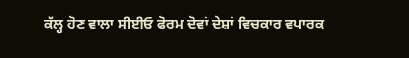ਕੱਲ੍ਹ ਹੋਣ ਵਾਲਾ ਸੀਈਓ ਫੋਰਮ ਦੋਵਾਂ ਦੇਸ਼ਾਂ ਵਿਚਕਾਰ ਵਪਾਰਕ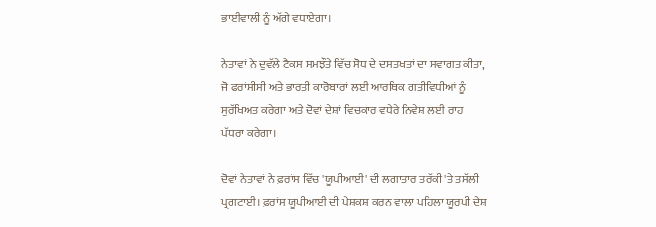ਭਾਈਵਾਲੀ ਨੂੰ ਅੱਗੇ ਵਧਾਏਗਾ।

ਨੇਤਾਵਾਂ ਨੇ ਦੁਵੱਲੇ ਟੈਕਸ ਸਮਝੌਤੇ ਵਿੱਚ ਸੋਧ ਦੇ ਦਸਤਖਤਾਂ ਦਾ ਸਵਾਗਤ ਕੀਤਾ, ਜੋ ਫਰਾਂਸੀਸੀ ਅਤੇ ਭਾਰਤੀ ਕਾਰੋਬਾਰਾਂ ਲਈ ਆਰਥਿਕ ਗਤੀਵਿਧੀਆਂ ਨੂੰ ਸੁਰੱਖਿਅਤ ਕਰੇਗਾ ਅਤੇ ਦੋਵਾਂ ਦੇਸ਼ਾਂ ਵਿਚਕਾਰ ਵਧੇਰੇ ਨਿਵੇਸ਼ ਲਈ ਰਾਹ ਪੱਧਰਾ ਕਰੇਗਾ।

ਦੋਵਾਂ ਨੇਤਾਵਾਂ ਨੇ ਫ਼ਰਾਂਸ ਵਿੱਚ 'ਯੂਪੀਆਈ' ਦੀ ਲਗਾਤਾਰ ਤਰੱਕੀ 'ਤੇ ਤਸੱਲੀ ਪ੍ਰਗਟਾਈ। ਫ਼ਰਾਂਸ ਯੂਪੀਆਈ ਦੀ ਪੇਸ਼ਕਸ਼ ਕਰਨ ਵਾਲਾ ਪਹਿਲਾ ਯੂਰਪੀ ਦੇਸ਼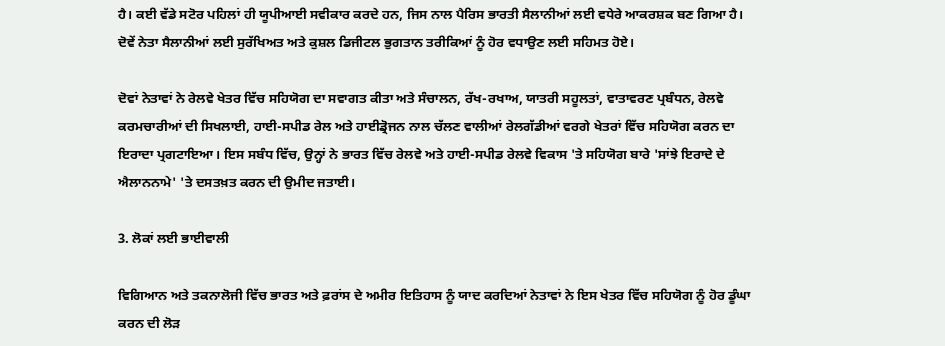ਹੈ। ਕਈ ਵੱਡੇ ਸਟੋਰ ਪਹਿਲਾਂ ਹੀ ਯੂਪੀਆਈ ਸਵੀਕਾਰ ਕਰਦੇ ਹਨ, ਜਿਸ ਨਾਲ ਪੈਰਿਸ ਭਾਰਤੀ ਸੈਲਾਨੀਆਂ ਲਈ ਵਧੇਰੇ ਆਕਰਸ਼ਕ ਬਣ ਗਿਆ ਹੈ। ਦੋਵੇਂ ਨੇਤਾ ਸੈਲਾਨੀਆਂ ਲਈ ਸੁਰੱਖਿਅਤ ਅਤੇ ਕੁਸ਼ਲ ਡਿਜੀਟਲ ਭੁਗਤਾਨ ਤਰੀਕਿਆਂ ਨੂੰ ਹੋਰ ਵਧਾਉਣ ਲਈ ਸਹਿਮਤ ਹੋਏ।

ਦੋਵਾਂ ਨੇਤਾਵਾਂ ਨੇ ਰੇਲਵੇ ਖੇਤਰ ਵਿੱਚ ਸਹਿਯੋਗ ਦਾ ਸਵਾਗਤ ਕੀਤਾ ਅਤੇ ਸੰਚਾਲਨ, ਰੱਖ-ਰਖਾਅ, ਯਾਤਰੀ ਸਹੂਲਤਾਂ, ਵਾਤਾਵਰਣ ਪ੍ਰਬੰਧਨ, ਰੇਲਵੇ ਕਰਮਚਾਰੀਆਂ ਦੀ ਸਿਖਲਾਈ, ਹਾਈ-ਸਪੀਡ ਰੇਲ ਅਤੇ ਹਾਈਡ੍ਰੋਜਨ ਨਾਲ ਚੱਲਣ ਵਾਲੀਆਂ ਰੇਲਗੱਡੀਆਂ ਵਰਗੇ ਖੇਤਰਾਂ ਵਿੱਚ ਸਹਿਯੋਗ ਕਰਨ ਦਾ ਇਰਾਦਾ ਪ੍ਰਗਟਾਇਆ। ਇਸ ਸਬੰਧ ਵਿੱਚ, ਉਨ੍ਹਾਂ ਨੇ ਭਾਰਤ ਵਿੱਚ ਰੇਲਵੇ ਅਤੇ ਹਾਈ-ਸਪੀਡ ਰੇਲਵੇ ਵਿਕਾਸ 'ਤੇ ਸਹਿਯੋਗ ਬਾਰੇ 'ਸਾਂਝੇ ਇਰਾਦੇ ਦੇ ਐਲਾਨਨਾਮੇ' 'ਤੇ ਦਸਤਖ਼ਤ ਕਰਨ ਦੀ ਉਮੀਦ ਜਤਾਈ।

3. ਲੋਕਾਂ ਲਈ ਭਾਈਵਾਲੀ

ਵਿਗਿਆਨ ਅਤੇ ਤਕਨਾਲੋਜੀ ਵਿੱਚ ਭਾਰਤ ਅਤੇ ਫ਼ਰਾਂਸ ਦੇ ਅਮੀਰ ਇਤਿਹਾਸ ਨੂੰ ਯਾਦ ਕਰਦਿਆਂ ਨੇਤਾਵਾਂ ਨੇ ਇਸ ਖੇਤਰ ਵਿੱਚ ਸਹਿਯੋਗ ਨੂੰ ਹੋਰ ਡੂੰਘਾ ਕਰਨ ਦੀ ਲੋੜ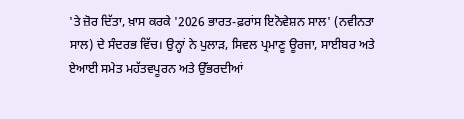'ਤੇ ਜ਼ੋਰ ਦਿੱਤਾ, ਖ਼ਾਸ ਕਰਕੇ '2026 ਭਾਰਤ-ਫ਼ਰਾਂਸ ਇਨੋਵੇਸ਼ਨ ਸਾਲ' (ਨਵੀਨਤਾ ਸਾਲ) ਦੇ ਸੰਦਰਭ ਵਿੱਚ। ਉਨ੍ਹਾਂ ਨੇ ਪੁਲਾੜ, ਸਿਵਲ ਪ੍ਰਮਾਣੂ ਊਰਜਾ, ਸਾਈਬਰ ਅਤੇ ਏਆਈ ਸਮੇਤ ਮਹੱਤਵਪੂਰਨ ਅਤੇ ਉੱਭਰਦੀਆਂ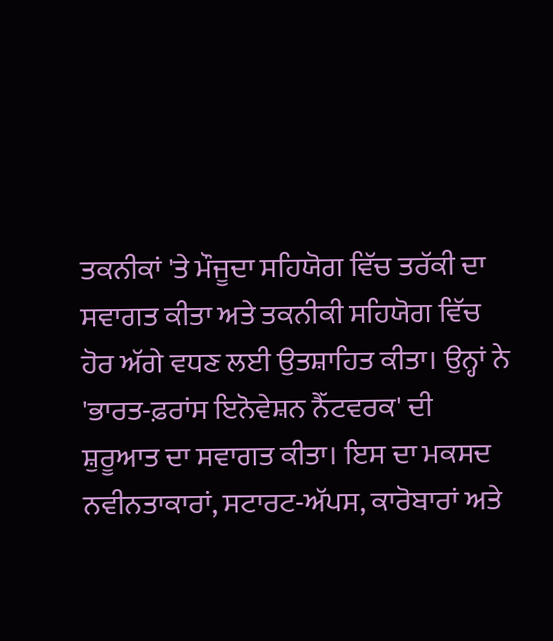ਤਕਨੀਕਾਂ 'ਤੇ ਮੌਜੂਦਾ ਸਹਿਯੋਗ ਵਿੱਚ ਤਰੱਕੀ ਦਾ ਸਵਾਗਤ ਕੀਤਾ ਅਤੇ ਤਕਨੀਕੀ ਸਹਿਯੋਗ ਵਿੱਚ ਹੋਰ ਅੱਗੇ ਵਧਣ ਲਈ ਉਤਸ਼ਾਹਿਤ ਕੀਤਾ। ਉਨ੍ਹਾਂ ਨੇ 'ਭਾਰਤ-ਫ਼ਰਾਂਸ ਇਨੋਵੇਸ਼ਨ ਨੈੱਟਵਰਕ' ਦੀ ਸ਼ੁਰੂਆਤ ਦਾ ਸਵਾਗਤ ਕੀਤਾ। ਇਸ ਦਾ ਮਕਸਦ ਨਵੀਨਤਾਕਾਰਾਂ, ਸਟਾਰਟ-ਅੱਪਸ, ਕਾਰੋਬਾਰਾਂ ਅਤੇ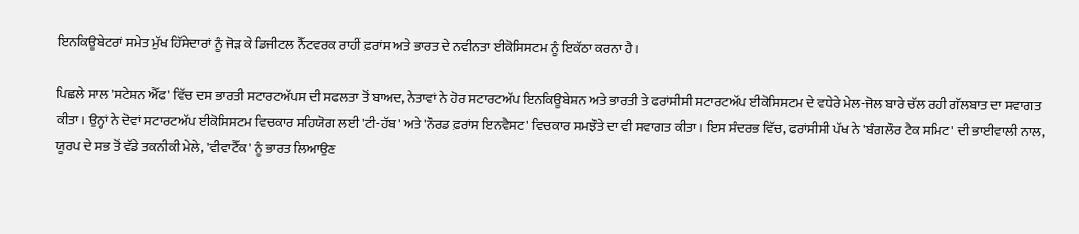ਇਨਕਿਊਬੇਟਰਾਂ ਸਮੇਤ ਮੁੱਖ ਹਿੱਸੇਦਾਰਾਂ ਨੂੰ ਜੋੜ ਕੇ ਡਿਜੀਟਲ ਨੈੱਟਵਰਕ ਰਾਹੀਂ ਫ਼ਰਾਂਸ ਅਤੇ ਭਾਰਤ ਦੇ ਨਵੀਨਤਾ ਈਕੋਸਿਸਟਮ ਨੂੰ ਇਕੱਠਾ ਕਰਨਾ ਹੈ।

ਪਿਛਲੇ ਸਾਲ 'ਸਟੇਸ਼ਨ ਐੱਫ' ਵਿੱਚ ਦਸ ਭਾਰਤੀ ਸਟਾਰਟਅੱਪਸ ਦੀ ਸਫਲਤਾ ਤੋਂ ਬਾਅਦ, ਨੇਤਾਵਾਂ ਨੇ ਹੋਰ ਸਟਾਰਟਅੱਪ ਇਨਕਿਊਬੇਸ਼ਨ ਅਤੇ ਭਾਰਤੀ ਤੇ ਫਰਾਂਸੀਸੀ ਸਟਾਰਟਅੱਪ ਈਕੋਸਿਸਟਮ ਦੇ ਵਧੇਰੇ ਮੇਲ-ਜੋਲ ਬਾਰੇ ਚੱਲ ਰਹੀ ਗੱਲਬਾਤ ਦਾ ਸਵਾਗਤ ਕੀਤਾ। ਉਨ੍ਹਾਂ ਨੇ ਦੋਵਾਂ ਸਟਾਰਟਅੱਪ ਈਕੋਸਿਸਟਮ ਵਿਚਕਾਰ ਸਹਿਯੋਗ ਲਈ 'ਟੀ-ਹੱਬ' ਅਤੇ 'ਨੌਰਡ ਫ਼ਰਾਂਸ ਇਨਵੈਸਟ' ਵਿਚਕਾਰ ਸਮਝੌਤੇ ਦਾ ਵੀ ਸਵਾਗਤ ਕੀਤਾ। ਇਸ ਸੰਦਰਭ ਵਿੱਚ, ਫਰਾਂਸੀਸੀ ਪੱਖ ਨੇ 'ਬੰਗਲੌਰ ਟੈਕ ਸਮਿਟ' ਦੀ ਭਾਈਵਾਲੀ ਨਾਲ, ਯੂਰਪ ਦੇ ਸਭ ਤੋਂ ਵੱਡੇ ਤਕਨੀਕੀ ਮੇਲੇ, 'ਵੀਵਾਟੈੱਕ' ਨੂੰ ਭਾਰਤ ਲਿਆਉਣ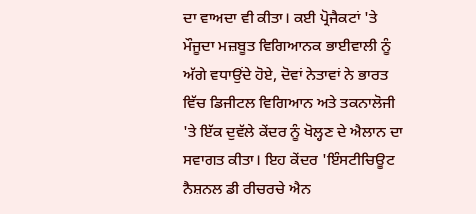ਦਾ ਵਾਅਦਾ ਵੀ ਕੀਤਾ। ਕਈ ਪ੍ਰੋਜੈਕਟਾਂ 'ਤੇ ਮੌਜੂਦਾ ਮਜ਼ਬੂਤ ਵਿਗਿਆਨਕ ਭਾਈਵਾਲੀ ਨੂੰ ਅੱਗੇ ਵਧਾਉਂਦੇ ਹੋਏ, ਦੋਵਾਂ ਨੇਤਾਵਾਂ ਨੇ ਭਾਰਤ ਵਿੱਚ ਡਿਜੀਟਲ ਵਿਗਿਆਨ ਅਤੇ ਤਕਨਾਲੋਜੀ 'ਤੇ ਇੱਕ ਦੁਵੱਲੇ ਕੇਂਦਰ ਨੂੰ ਖੋਲ੍ਹਣ ਦੇ ਐਲਾਨ ਦਾ ਸਵਾਗਤ ਕੀਤਾ। ਇਹ ਕੇਂਦਰ 'ਇੰਸਟੀਚਿਊਟ ਨੈਸ਼ਨਲ ਡੀ ਰੀਚਰਚੇ ਐਨ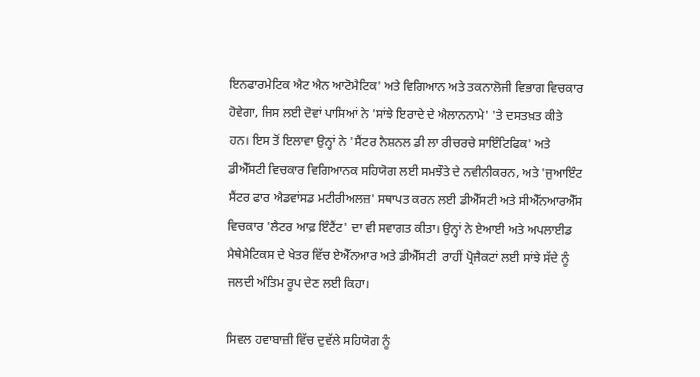ਇਨਫਾਰਮੇਟਿਕ ਐਟ ਐਨ ਆਟੋਮੈਟਿਕ' ਅਤੇ ਵਿਗਿਆਨ ਅਤੇ ਤਕਨਾਲੋਜੀ ਵਿਭਾਗ ਵਿਚਕਾਰ ਹੋਵੇਗਾ, ਜਿਸ ਲਈ ਦੋਵਾਂ ਪਾਸਿਆਂ ਨੇ 'ਸਾਂਝੇ ਇਰਾਦੇ ਦੇ ਐਲਾਨਨਾਮੇ' 'ਤੇ ਦਸਤਖ਼ਤ ਕੀਤੇ ਹਨ। ਇਸ ਤੋਂ ਇਲਾਵਾ ਉਨ੍ਹਾਂ ਨੇ 'ਸੈਂਟਰ ਨੈਸ਼ਨਲ ਡੀ ਲਾ ਰੀਚਰਚੇ ਸਾਇੰਟਿਫਿਕ' ਅਤੇ ਡੀਐੱਸਟੀ ਵਿਚਕਾਰ ਵਿਗਿਆਨਕ ਸਹਿਯੋਗ ਲਈ ਸਮਝੌਤੇ ਦੇ ਨਵੀਨੀਕਰਨ, ਅਤੇ 'ਜੁਆਇੰਟ ਸੈਂਟਰ ਫਾਰ ਐਡਵਾਂਸਡ ਮਟੀਰੀਅਲਜ਼' ਸਥਾਪਤ ਕਰਨ ਲਈ ਡੀਐੱਸਟੀ ਅਤੇ ਸੀਐੱਨਆਰਐੱਸ ਵਿਚਕਾਰ 'ਲੈਟਰ ਆਫ਼ ਇੰਟੈਂਟ' ਦਾ ਵੀ ਸਵਾਗਤ ਕੀਤਾ। ਉਨ੍ਹਾਂ ਨੇ ਏਆਈ ਅਤੇ ਅਪਲਾਈਡ ਮੈਥੇਮੈਟਿਕਸ ਦੇ ਖੇਤਰ ਵਿੱਚ ਏਐੱਨਆਰ ਅਤੇ ਡੀਐੱਸਟੀ  ਰਾਹੀਂ ਪ੍ਰੋਜੈਕਟਾਂ ਲਈ ਸਾਂਝੇ ਸੱਦੇ ਨੂੰ ਜਲਦੀ ਅੰਤਿਮ ਰੂਪ ਦੇਣ ਲਈ ਕਿਹਾ।

ਸਿਵਲ ਹਵਾਬਾਜ਼ੀ ਵਿੱਚ ਦੁਵੱਲੇ ਸਹਿਯੋਗ ਨੂੰ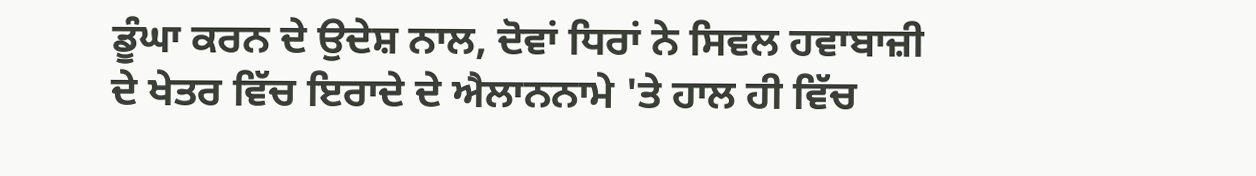ਡੂੰਘਾ ਕਰਨ ਦੇ ਉਦੇਸ਼ ਨਾਲ, ਦੋਵਾਂ ਧਿਰਾਂ ਨੇ ਸਿਵਲ ਹਵਾਬਾਜ਼ੀ ਦੇ ਖੇਤਰ ਵਿੱਚ ਇਰਾਦੇ ਦੇ ਐਲਾਨਨਾਮੇ 'ਤੇ ਹਾਲ ਹੀ ਵਿੱਚ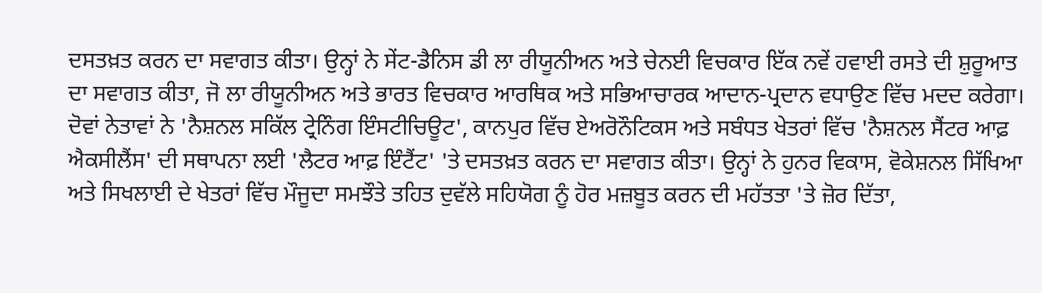ਦਸਤਖ਼ਤ ਕਰਨ ਦਾ ਸਵਾਗਤ ਕੀਤਾ। ਉਨ੍ਹਾਂ ਨੇ ਸੇਂਟ-ਡੈਨਿਸ ਡੀ ਲਾ ਰੀਯੂਨੀਅਨ ਅਤੇ ਚੇਨਈ ਵਿਚਕਾਰ ਇੱਕ ਨਵੇਂ ਹਵਾਈ ਰਸਤੇ ਦੀ ਸ਼ੁਰੂਆਤ ਦਾ ਸਵਾਗਤ ਕੀਤਾ, ਜੋ ਲਾ ਰੀਯੂਨੀਅਨ ਅਤੇ ਭਾਰਤ ਵਿਚਕਾਰ ਆਰਥਿਕ ਅਤੇ ਸਭਿਆਚਾਰਕ ਆਦਾਨ-ਪ੍ਰਦਾਨ ਵਧਾਉਣ ਵਿੱਚ ਮਦਦ ਕਰੇਗਾ। ਦੋਵਾਂ ਨੇਤਾਵਾਂ ਨੇ 'ਨੈਸ਼ਨਲ ਸਕਿੱਲ ਟ੍ਰੇਨਿੰਗ ਇੰਸਟੀਚਿਊਟ', ਕਾਨਪੁਰ ਵਿੱਚ ਏਅਰੋਨੌਟਿਕਸ ਅਤੇ ਸਬੰਧਤ ਖੇਤਰਾਂ ਵਿੱਚ 'ਨੈਸ਼ਨਲ ਸੈਂਟਰ ਆਫ਼ ਐਕਸੀਲੈਂਸ' ਦੀ ਸਥਾਪਨਾ ਲਈ 'ਲੈਟਰ ਆਫ਼ ਇੰਟੈਂਟ' 'ਤੇ ਦਸਤਖ਼ਤ ਕਰਨ ਦਾ ਸਵਾਗਤ ਕੀਤਾ। ਉਨ੍ਹਾਂ ਨੇ ਹੁਨਰ ਵਿਕਾਸ, ਵੋਕੇਸ਼ਨਲ ਸਿੱਖਿਆ ਅਤੇ ਸਿਖਲਾਈ ਦੇ ਖੇਤਰਾਂ ਵਿੱਚ ਮੌਜੂਦਾ ਸਮਝੌਤੇ ਤਹਿਤ ਦੁਵੱਲੇ ਸਹਿਯੋਗ ਨੂੰ ਹੋਰ ਮਜ਼ਬੂਤ ਕਰਨ ਦੀ ਮਹੱਤਤਾ 'ਤੇ ਜ਼ੋਰ ਦਿੱਤਾ,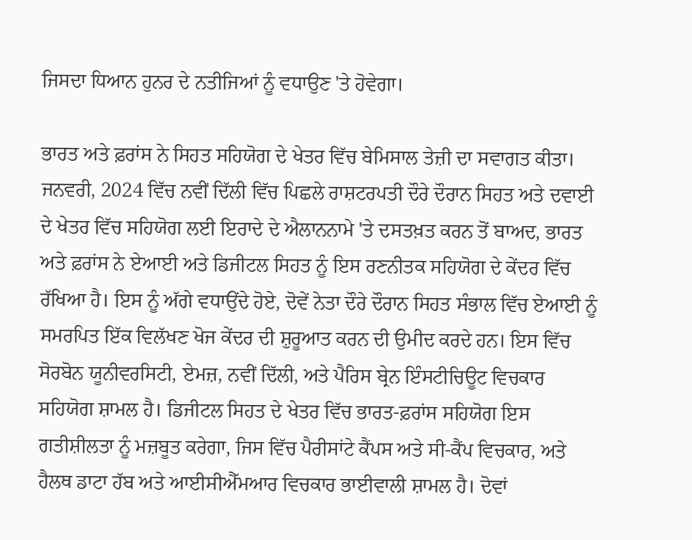ਜਿਸਦਾ ਧਿਆਨ ਹੁਨਰ ਦੇ ਨਤੀਜਿਆਂ ਨੂੰ ਵਧਾਉਣ 'ਤੇ ਹੋਵੇਗਾ।

ਭਾਰਤ ਅਤੇ ਫ਼ਰਾਂਸ ਨੇ ਸਿਹਤ ਸਹਿਯੋਗ ਦੇ ਖੇਤਰ ਵਿੱਚ ਬੇਮਿਸਾਲ ਤੇਜ਼ੀ ਦਾ ਸਵਾਗਤ ਕੀਤਾ। ਜਨਵਰੀ, 2024 ਵਿੱਚ ਨਵੀਂ ਦਿੱਲੀ ਵਿੱਚ ਪਿਛਲੇ ਰਾਸ਼ਟਰਪਤੀ ਦੌਰੇ ਦੌਰਾਨ ਸਿਹਤ ਅਤੇ ਦਵਾਈ ਦੇ ਖੇਤਰ ਵਿੱਚ ਸਹਿਯੋਗ ਲਈ ਇਰਾਦੇ ਦੇ ਐਲਾਨਨਾਮੇ 'ਤੇ ਦਸਤਖ਼ਤ ਕਰਨ ਤੋਂ ਬਾਅਦ, ਭਾਰਤ ਅਤੇ ਫ਼ਰਾਂਸ ਨੇ ਏਆਈ ਅਤੇ ਡਿਜੀਟਲ ਸਿਹਤ ਨੂੰ ਇਸ ਰਣਨੀਤਕ ਸਹਿਯੋਗ ਦੇ ਕੇਂਦਰ ਵਿੱਚ ਰੱਖਿਆ ਹੈ। ਇਸ ਨੂੰ ਅੱਗੇ ਵਧਾਉਂਦੇ ਹੋਏ, ਦੋਵੇਂ ਨੇਤਾ ਦੌਰੇ ਦੌਰਾਨ ਸਿਹਤ ਸੰਭਾਲ ਵਿੱਚ ਏਆਈ ਨੂੰ ਸਮਰਪਿਤ ਇੱਕ ਵਿਲੱਖਣ ਖੋਜ ਕੇਂਦਰ ਦੀ ਸ਼ੁਰੂਆਤ ਕਰਨ ਦੀ ਉਮੀਦ ਕਰਦੇ ਹਨ। ਇਸ ਵਿੱਚ ਸੋਰਬੋਨ ਯੂਨੀਵਰਸਿਟੀ, ਏਮਜ਼, ਨਵੀਂ ਦਿੱਲੀ, ਅਤੇ ਪੈਰਿਸ ਬ੍ਰੇਨ ਇੰਸਟੀਚਿਊਟ ਵਿਚਕਾਰ ਸਹਿਯੋਗ ਸ਼ਾਮਲ ਹੈ। ਡਿਜੀਟਲ ਸਿਹਤ ਦੇ ਖੇਤਰ ਵਿੱਚ ਭਾਰਤ-ਫ਼ਰਾਂਸ ਸਹਿਯੋਗ ਇਸ ਗਤੀਸ਼ੀਲਤਾ ਨੂੰ ਮਜ਼ਬੂਤ ਕਰੇਗਾ, ਜਿਸ ਵਿੱਚ ਪੈਰੀਸਾਂਟੇ ਕੈਂਪਸ ਅਤੇ ਸੀ-ਕੈਂਪ ਵਿਚਕਾਰ, ਅਤੇ ਹੈਲਥ ਡਾਟਾ ਹੱਬ ਅਤੇ ਆਈਸੀਐੱਮਆਰ ਵਿਚਕਾਰ ਭਾਈਵਾਲੀ ਸ਼ਾਮਲ ਹੈ। ਦੋਵਾਂ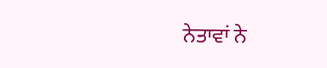ਨੇਤਾਵਾਂ ਨੇ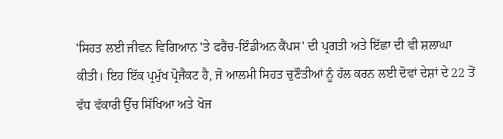'ਸਿਹਤ ਲਈ ਜੀਵਨ ਵਿਗਿਆਨ 'ਤੇ ਫਰੈਂਚ-ਇੰਡੀਅਨ ਕੈਂਪਸ' ਦੀ ਪ੍ਰਗਤੀ ਅਤੇ ਇੱਛਾ ਦੀ ਵੀ ਸ਼ਲਾਘਾ ਕੀਤੀ। ਇਹ ਇੱਕ ਪ੍ਰਮੁੱਖ ਪ੍ਰੋਜੈਕਟ ਹੈ, ਜੋ ਆਲਮੀ ਸਿਹਤ ਚੁਣੌਤੀਆਂ ਨੂੰ ਹੱਲ ਕਰਨ ਲਈ ਦੋਵਾਂ ਦੇਸ਼ਾਂ ਦੇ 22 ਤੋਂ ਵੱਧ ਵੱਕਾਰੀ ਉੱਚ ਸਿੱਖਿਆ ਅਤੇ ਖੋਜ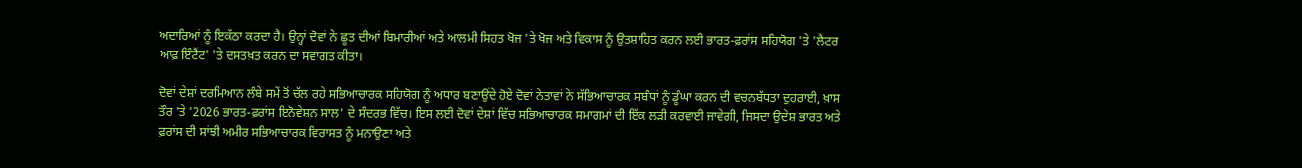ਅਦਾਰਿਆਂ ਨੂੰ ਇਕੱਠਾ ਕਰਦਾ ਹੈ। ਉਨ੍ਹਾਂ ਦੋਵਾਂ ਨੇ ਛੂਤ ਦੀਆਂ ਬਿਮਾਰੀਆਂ ਅਤੇ ਆਲਮੀ ਸਿਹਤ ਖੋਜ 'ਤੇ ਖੋਜ ਅਤੇ ਵਿਕਾਸ ਨੂੰ ਉਤਸ਼ਾਹਿਤ ਕਰਨ ਲਈ ਭਾਰਤ-ਫ਼ਰਾਂਸ ਸਹਿਯੋਗ 'ਤੇ 'ਲੈਟਰ ਆਫ਼ ਇੰਟੈਂਟ' 'ਤੇ ਦਸਤਖ਼ਤ ਕਰਨ ਦਾ ਸਵਾਗਤ ਕੀਤਾ।

ਦੋਵਾਂ ਦੇਸ਼ਾਂ ਦਰਮਿਆਨ ਲੰਬੇ ਸਮੇਂ ਤੋਂ ਚੱਲ ਰਹੇ ਸਭਿਆਚਾਰਕ ਸਹਿਯੋਗ ਨੂੰ ਅਧਾਰ ਬਣਾਉਂਦੇ ਹੋਏ ਦੋਵਾਂ ਨੇਤਾਵਾਂ ਨੇ ਸੱਭਿਆਚਾਰਕ ਸਬੰਧਾਂ ਨੂੰ ਡੂੰਘਾ ਕਰਨ ਦੀ ਵਚਨਬੱਧਤਾ ਦੁਹਰਾਈ, ਖ਼ਾਸ ਤੌਰ 'ਤੇ '2026 ਭਾਰਤ-ਫ਼ਰਾਂਸ ਇਨੋਵੇਸ਼ਨ ਸਾਲ' ਦੇ ਸੰਦਰਭ ਵਿੱਚ। ਇਸ ਲਈ ਦੋਵਾਂ ਦੇਸ਼ਾਂ ਵਿੱਚ ਸਭਿਆਚਾਰਕ ਸਮਾਗਮਾਂ ਦੀ ਇੱਕ ਲੜੀ ਕਰਵਾਈ ਜਾਵੇਗੀ, ਜਿਸਦਾ ਉਦੇਸ਼ ਭਾਰਤ ਅਤੇ ਫ਼ਰਾਂਸ ਦੀ ਸਾਂਝੀ ਅਮੀਰ ਸਭਿਆਚਾਰਕ ਵਿਰਾਸਤ ਨੂੰ ਮਨਾਉਣਾ ਅਤੇ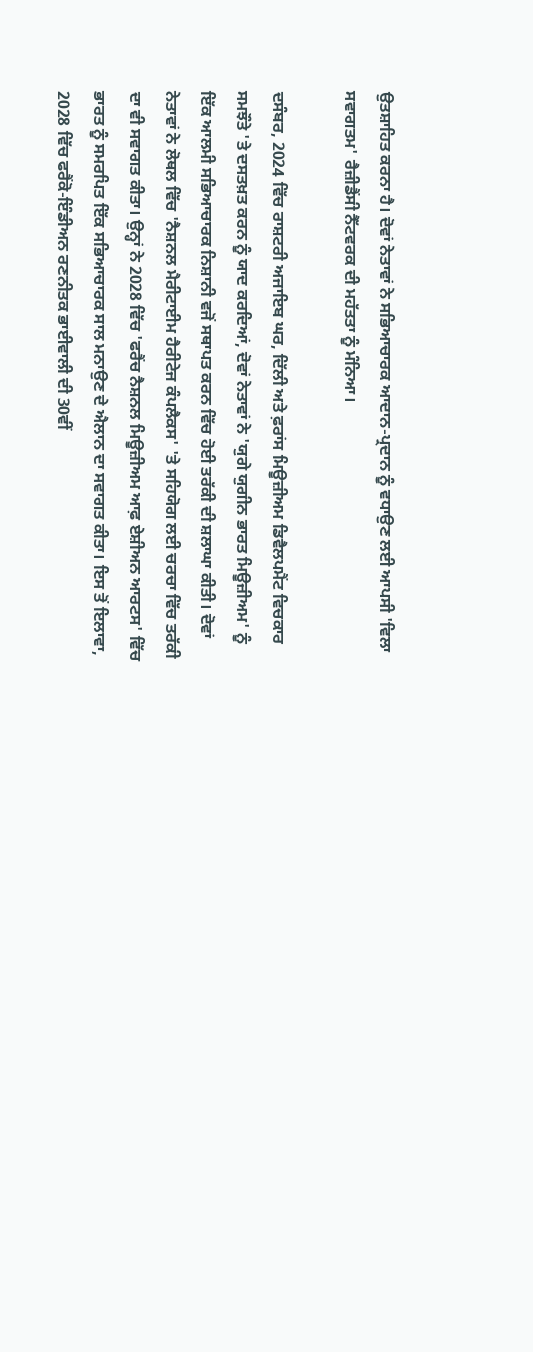ਉਤਸ਼ਾਹਿਤ ਕਰਨਾ ਹੈ। ਦੋਵਾਂ ਨੇਤਾਵਾਂ ਨੇ ਸਭਿਆਚਾਰਕ ਆਦਾਨ-ਪ੍ਰਦਾਨ ਨੂੰ ਵਧਾਉਣ ਲਈ ਆਪਸੀ 'ਵਿਲਾ ਸਵਾਗਤਮ' ਰੈਜ਼ੀਡੈਂਸੀ ਨੈੱਟਵਰਕ ਦੀ ਮਹੱਤਤਾ ਨੂੰ ਮੰਨਿਆ।

ਦਸੰਬਰ, 2024 ਵਿੱਚ ਰਾਸ਼ਟਰੀ ਅਜਾਇਬ ਘਰ, ਦਿੱਲੀ ਅਤੇ ਫ਼ਰਾਂਸ ਮਿਊਜ਼ੀਅਮ ਡਿਵੈਲਪਮੈਂਟ ਵਿਚਕਾਰ ਸਮਝੌਤੇ 'ਤੇ ਦਸਤਖ਼ਤ ਕਰਨ ਨੂੰ ਯਾਦ ਕਰਦਿਆਂ, ਦੋਵਾਂ ਨੇਤਾਵਾਂ ਨੇ 'ਯੁਗੇ ਯੁਗੀਨ ਭਾਰਤ ਮਿਊਜ਼ੀਅਮ' ਨੂੰ ਇੱਕ ਆਲਮੀ ਸਭਿਆਚਾਰਕ ਨਿਸ਼ਾਨੀ ਵਜੋਂ ਸਥਾਪਤ ਕਰਨ ਵਿੱਚ ਹੋਈ ਤਰੱਕੀ ਦੀ ਸ਼ਲਾਘਾ ਕੀਤੀ। ਦੋਵਾਂ ਨੇਤਾਵਾਂ ਨੇ ਲੋਥਲ ਵਿੱਚ 'ਨੈਸ਼ਨਲ ਮੈਰੀਟਾਈਮ ਹੈਰੀਟੇਜ ਕੰਪਲੈਕਸ' 'ਤੇ ਸਹਿਯੋਗ ਲਈ ਚਰਚਾ ਵਿੱਚ ਤਰੱਕੀ ਦਾ ਵੀ ਸਵਾਗਤ ਕੀਤਾ। ਉਨ੍ਹਾਂ ਨੇ 2028 ਵਿੱਚ 'ਫਰੈਂਚ ਨੈਸ਼ਨਲ ਮਿਊਜ਼ੀਅਮ ਆਫ਼ ਏਸ਼ੀਅਨ ਆਰਟਸ' ਵਿੱਚ ਭਾਰਤ ਨੂੰ ਸਮਰਪਿਤ ਇੱਕ ਸਭਿਆਚਾਰਕ ਸਾਲ ਮਨਾਉਣ ਦੇ ਐਲਾਨ ਦਾ ਸਵਾਗਤ ਕੀਤਾ। ਇਸ ਤੋਂ ਇਲਾਵਾ, 2028 ਵਿੱਚ ਫਰੈਂਕੋ-ਇੰਡੀਅਨ ਰਣਨੀਤਕ ਭਾਈਵਾਲੀ ਦੀ 30ਵੀਂ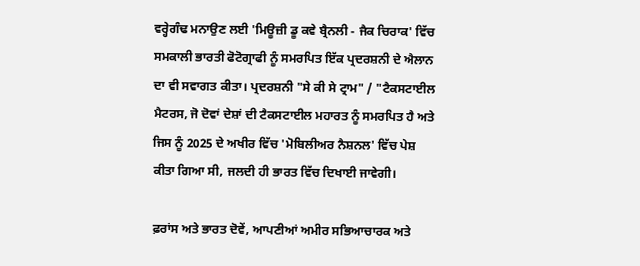ਵਰ੍ਹੇਗੰਢ ਮਨਾਉਣ ਲਈ 'ਮਿਊਜ਼ੀ ਡੂ ਕਵੇ ਬ੍ਰੈਨਲੀ - ਜੈਕ ਚਿਰਾਕ' ਵਿੱਚ ਸਮਕਾਲੀ ਭਾਰਤੀ ਫੋਟੋਗ੍ਰਾਫੀ ਨੂੰ ਸਮਰਪਿਤ ਇੱਕ ਪ੍ਰਦਰਸ਼ਨੀ ਦੇ ਐਲਾਨ ਦਾ ਵੀ ਸਵਾਗਤ ਕੀਤਾ। ਪ੍ਰਦਰਸ਼ਨੀ "ਸੇ ਕੀ ਸੇ ਟ੍ਰਾਮ" / "ਟੈਕਸਟਾਈਲ ਮੈਟਰਸ, ਜੋ ਦੋਵਾਂ ਦੇਸ਼ਾਂ ਦੀ ਟੈਕਸਟਾਈਲ ਮਹਾਰਤ ਨੂੰ ਸਮਰਪਿਤ ਹੈ ਅਤੇ ਜਿਸ ਨੂੰ 2025 ਦੇ ਅਖੀਰ ਵਿੱਚ 'ਮੋਬਿਲੀਅਰ ਨੈਸ਼ਨਲ' ਵਿੱਚ ਪੇਸ਼ ਕੀਤਾ ਗਿਆ ਸੀ, ਜਲਦੀ ਹੀ ਭਾਰਤ ਵਿੱਚ ਦਿਖਾਈ ਜਾਵੇਗੀ।

ਫ਼ਰਾਂਸ ਅਤੇ ਭਾਰਤ ਦੋਵੇਂ, ਆਪਣੀਆਂ ਅਮੀਰ ਸਭਿਆਚਾਰਕ ਅਤੇ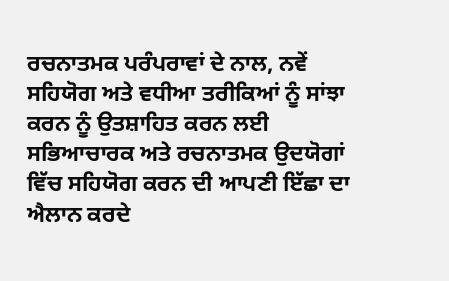ਰਚਨਾਤਮਕ ਪਰੰਪਰਾਵਾਂ ਦੇ ਨਾਲ, ਨਵੇਂ ਸਹਿਯੋਗ ਅਤੇ ਵਧੀਆ ਤਰੀਕਿਆਂ ਨੂੰ ਸਾਂਝਾ ਕਰਨ ਨੂੰ ਉਤਸ਼ਾਹਿਤ ਕਰਨ ਲਈ ਸਭਿਆਚਾਰਕ ਅਤੇ ਰਚਨਾਤਮਕ ਉਦਯੋਗਾਂ ਵਿੱਚ ਸਹਿਯੋਗ ਕਰਨ ਦੀ ਆਪਣੀ ਇੱਛਾ ਦਾ ਐਲਾਨ ਕਰਦੇ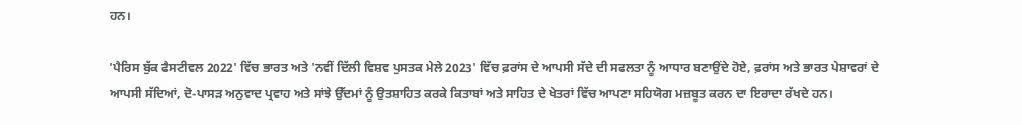ਹਨ।

'ਪੈਰਿਸ ਬੁੱਕ ਫੈਸਟੀਵਲ 2022' ਵਿੱਚ ਭਾਰਤ ਅਤੇ 'ਨਵੀਂ ਦਿੱਲੀ ਵਿਸ਼ਵ ਪੁਸਤਕ ਮੇਲੇ 2023' ਵਿੱਚ ਫ਼ਰਾਂਸ ਦੇ ਆਪਸੀ ਸੱਦੇ ਦੀ ਸਫਲਤਾ ਨੂੰ ਆਧਾਰ ਬਣਾਉਂਦੇ ਹੋਏ, ਫ਼ਰਾਂਸ ਅਤੇ ਭਾਰਤ ਪੇਸ਼ਾਵਰਾਂ ਦੇ ਆਪਸੀ ਸੱਦਿਆਂ, ਦੋ-ਪਾਸੜ ਅਨੁਵਾਦ ਪ੍ਰਵਾਹ ਅਤੇ ਸਾਂਝੇ ਉੱਦਮਾਂ ਨੂੰ ਉਤਸ਼ਾਹਿਤ ਕਰਕੇ ਕਿਤਾਬਾਂ ਅਤੇ ਸਾਹਿਤ ਦੇ ਖੇਤਰਾਂ ਵਿੱਚ ਆਪਣਾ ਸਹਿਯੋਗ ਮਜ਼ਬੂਤ ਕਰਨ ਦਾ ਇਰਾਦਾ ਰੱਖਦੇ ਹਨ।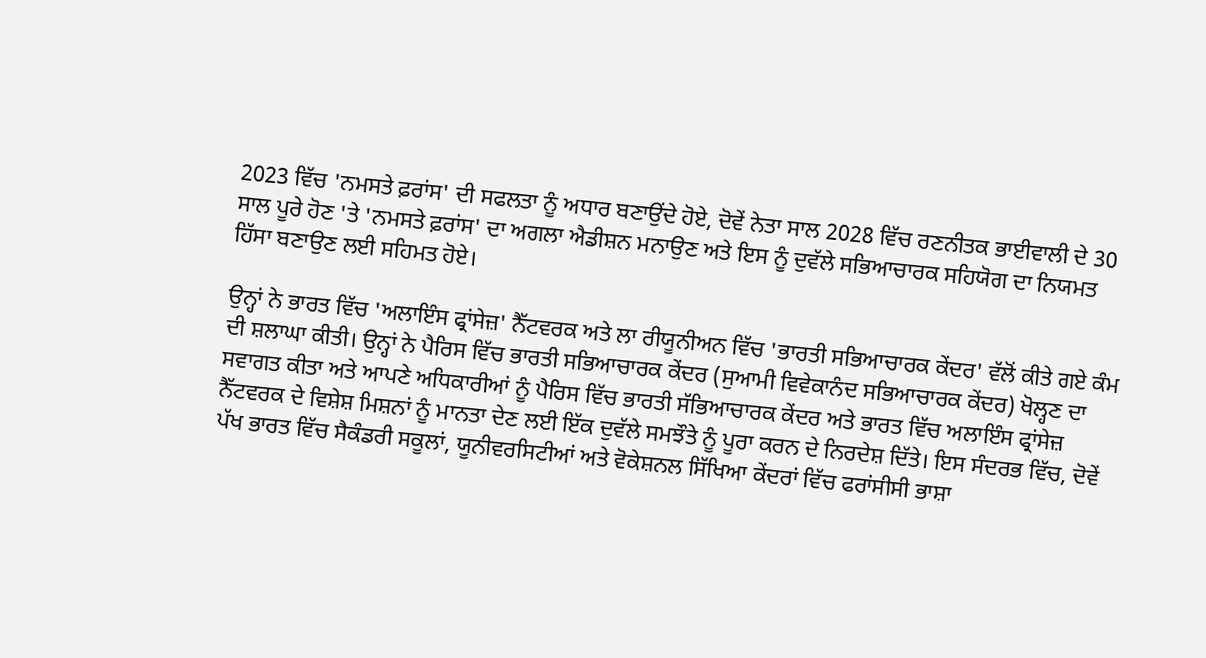2023 ਵਿੱਚ 'ਨਮਸਤੇ ਫ਼ਰਾਂਸ' ਦੀ ਸਫਲਤਾ ਨੂੰ ਅਧਾਰ ਬਣਾਉਂਦੇ ਹੋਏ, ਦੋਵੇਂ ਨੇਤਾ ਸਾਲ 2028 ਵਿੱਚ ਰਣਨੀਤਕ ਭਾਈਵਾਲੀ ਦੇ 30 ਸਾਲ ਪੂਰੇ ਹੋਣ 'ਤੇ 'ਨਮਸਤੇ ਫ਼ਰਾਂਸ' ਦਾ ਅਗਲਾ ਐਡੀਸ਼ਨ ਮਨਾਉਣ ਅਤੇ ਇਸ ਨੂੰ ਦੁਵੱਲੇ ਸਭਿਆਚਾਰਕ ਸਹਿਯੋਗ ਦਾ ਨਿਯਮਤ ਹਿੱਸਾ ਬਣਾਉਣ ਲਈ ਸਹਿਮਤ ਹੋਏ।

ਉਨ੍ਹਾਂ ਨੇ ਭਾਰਤ ਵਿੱਚ 'ਅਲਾਇੰਸ ਫ੍ਰਾਂਸੇਜ਼' ਨੈੱਟਵਰਕ ਅਤੇ ਲਾ ਰੀਯੂਨੀਅਨ ਵਿੱਚ 'ਭਾਰਤੀ ਸਭਿਆਚਾਰਕ ਕੇਂਦਰ' ਵੱਲੋਂ ਕੀਤੇ ਗਏ ਕੰਮ ਦੀ ਸ਼ਲਾਘਾ ਕੀਤੀ। ਉਨ੍ਹਾਂ ਨੇ ਪੈਰਿਸ ਵਿੱਚ ਭਾਰਤੀ ਸਭਿਆਚਾਰਕ ਕੇਂਦਰ (ਸੁਆਮੀ ਵਿਵੇਕਾਨੰਦ ਸਭਿਆਚਾਰਕ ਕੇਂਦਰ) ਖੋਲ੍ਹਣ ਦਾ ਸਵਾਗਤ ਕੀਤਾ ਅਤੇ ਆਪਣੇ ਅਧਿਕਾਰੀਆਂ ਨੂੰ ਪੈਰਿਸ ਵਿੱਚ ਭਾਰਤੀ ਸੱਭਿਆਚਾਰਕ ਕੇਂਦਰ ਅਤੇ ਭਾਰਤ ਵਿੱਚ ਅਲਾਇੰਸ ਫ੍ਰਾਂਸੇਜ਼ ਨੈੱਟਵਰਕ ਦੇ ਵਿਸ਼ੇਸ਼ ਮਿਸ਼ਨਾਂ ਨੂੰ ਮਾਨਤਾ ਦੇਣ ਲਈ ਇੱਕ ਦੁਵੱਲੇ ਸਮਝੌਤੇ ਨੂੰ ਪੂਰਾ ਕਰਨ ਦੇ ਨਿਰਦੇਸ਼ ਦਿੱਤੇ। ਇਸ ਸੰਦਰਭ ਵਿੱਚ, ਦੋਵੇਂ ਪੱਖ ਭਾਰਤ ਵਿੱਚ ਸੈਕੰਡਰੀ ਸਕੂਲਾਂ, ਯੂਨੀਵਰਸਿਟੀਆਂ ਅਤੇ ਵੋਕੇਸ਼ਨਲ ਸਿੱਖਿਆ ਕੇਂਦਰਾਂ ਵਿੱਚ ਫਰਾਂਸੀਸੀ ਭਾਸ਼ਾ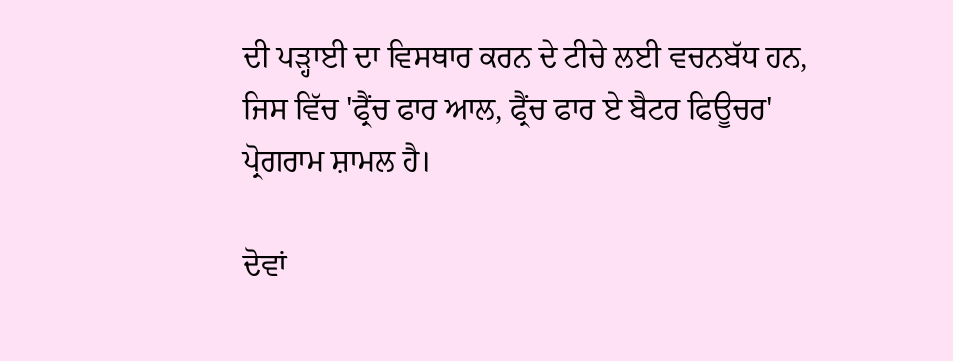ਦੀ ਪੜ੍ਹਾਈ ਦਾ ਵਿਸਥਾਰ ਕਰਨ ਦੇ ਟੀਚੇ ਲਈ ਵਚਨਬੱਧ ਹਨ, ਜਿਸ ਵਿੱਚ 'ਫ੍ਰੈਂਚ ਫਾਰ ਆਲ, ਫ੍ਰੈਂਚ ਫਾਰ ਏ ਬੈਟਰ ਫਿਊਚਰ' ਪ੍ਰੋਗਰਾਮ ਸ਼ਾਮਲ ਹੈ।

ਦੋਵਾਂ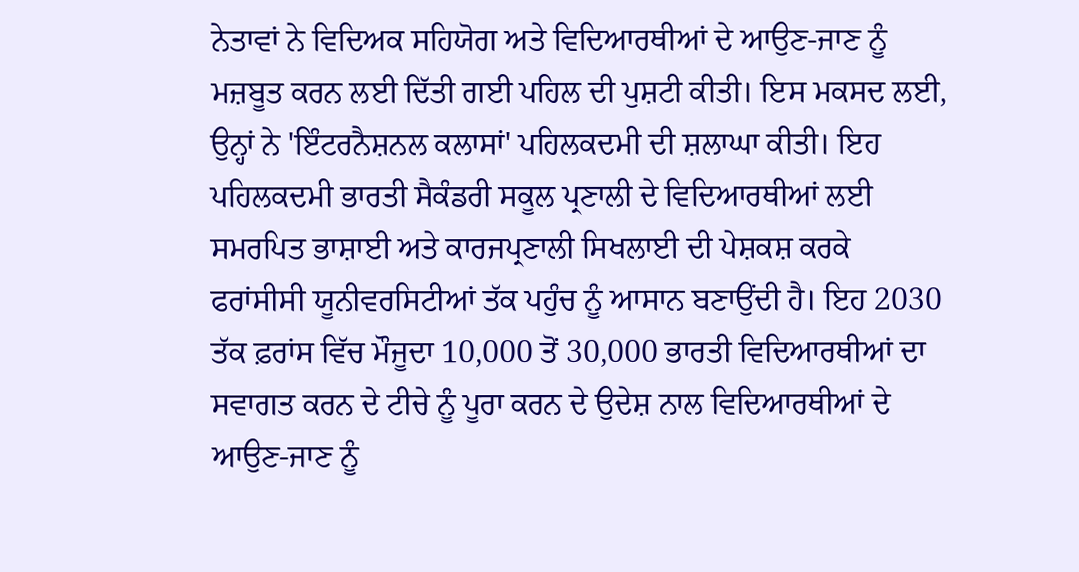ਨੇਤਾਵਾਂ ਨੇ ਵਿਦਿਅਕ ਸਹਿਯੋਗ ਅਤੇ ਵਿਦਿਆਰਥੀਆਂ ਦੇ ਆਉਣ-ਜਾਣ ਨੂੰ ਮਜ਼ਬੂਤ ਕਰਨ ਲਈ ਦਿੱਤੀ ਗਈ ਪਹਿਲ ਦੀ ਪੁਸ਼ਟੀ ਕੀਤੀ। ਇਸ ਮਕਸਦ ਲਈ, ਉਨ੍ਹਾਂ ਨੇ 'ਇੰਟਰਨੈਸ਼ਨਲ ਕਲਾਸਾਂ' ਪਹਿਲਕਦਮੀ ਦੀ ਸ਼ਲਾਘਾ ਕੀਤੀ। ਇਹ ਪਹਿਲਕਦਮੀ ਭਾਰਤੀ ਸੈਕੰਡਰੀ ਸਕੂਲ ਪ੍ਰਣਾਲੀ ਦੇ ਵਿਦਿਆਰਥੀਆਂ ਲਈ ਸਮਰਪਿਤ ਭਾਸ਼ਾਈ ਅਤੇ ਕਾਰਜਪ੍ਰਣਾਲੀ ਸਿਖਲਾਈ ਦੀ ਪੇਸ਼ਕਸ਼ ਕਰਕੇ ਫਰਾਂਸੀਸੀ ਯੂਨੀਵਰਸਿਟੀਆਂ ਤੱਕ ਪਹੁੰਚ ਨੂੰ ਆਸਾਨ ਬਣਾਉਂਦੀ ਹੈ। ਇਹ 2030 ਤੱਕ ਫ਼ਰਾਂਸ ਵਿੱਚ ਮੌਜੂਦਾ 10,000 ਤੋਂ 30,000 ਭਾਰਤੀ ਵਿਦਿਆਰਥੀਆਂ ਦਾ ਸਵਾਗਤ ਕਰਨ ਦੇ ਟੀਚੇ ਨੂੰ ਪੂਰਾ ਕਰਨ ਦੇ ਉਦੇਸ਼ ਨਾਲ ਵਿਦਿਆਰਥੀਆਂ ਦੇ ਆਉਣ-ਜਾਣ ਨੂੰ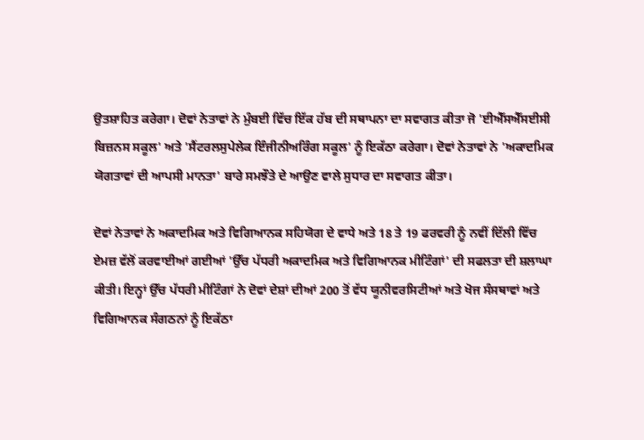ਉਤਸ਼ਾਹਿਤ ਕਰੇਗਾ। ਦੋਵਾਂ ਨੇਤਾਵਾਂ ਨੇ ਮੁੰਬਈ ਵਿੱਚ ਇੱਕ ਹੱਬ ਦੀ ਸਥਾਪਨਾ ਦਾ ਸਵਾਗਤ ਕੀਤਾ ਜੋ 'ਈਐੱਸਐੱਸਈਸੀ ਬਿਜ਼ਨਸ ਸਕੂਲ' ਅਤੇ 'ਸੈਂਟਰਲਸੁਪੇਲੇਕ ਇੰਜੀਨੀਅਰਿੰਗ ਸਕੂਲ' ਨੂੰ ਇਕੱਠਾ ਕਰੇਗਾ। ਦੋਵਾਂ ਨੇਤਾਵਾਂ ਨੇ 'ਅਕਾਦਮਿਕ ਯੋਗਤਾਵਾਂ ਦੀ ਆਪਸੀ ਮਾਨਤਾ' ਬਾਰੇ ਸਮਝੌਤੇ ਦੇ ਆਉਣ ਵਾਲੇ ਸੁਧਾਰ ਦਾ ਸਵਾਗਤ ਕੀਤਾ।

ਦੋਵਾਂ ਨੇਤਾਵਾਂ ਨੇ ਅਕਾਦਮਿਕ ਅਤੇ ਵਿਗਿਆਨਕ ਸਹਿਯੋਗ ਦੇ ਵਾਧੇ ਅਤੇ 18 ਤੇ 19 ਫਰਵਰੀ ਨੂੰ ਨਵੀਂ ਦਿੱਲੀ ਵਿੱਚ ਏਮਜ਼ ਵੱਲੋਂ ਕਰਵਾਈਆਂ ਗਈਆਂ 'ਉੱਚ ਪੱਧਰੀ ਅਕਾਦਮਿਕ ਅਤੇ ਵਿਗਿਆਨਕ ਮੀਟਿੰਗਾਂ' ਦੀ ਸਫਲਤਾ ਦੀ ਸ਼ਲਾਘਾ ਕੀਤੀ। ਇਨ੍ਹਾਂ ਉੱਚ ਪੱਧਰੀ ਮੀਟਿੰਗਾਂ ਨੇ ਦੋਵਾਂ ਦੇਸ਼ਾਂ ਦੀਆਂ 200 ਤੋਂ ਵੱਧ ਯੂਨੀਵਰਸਿਟੀਆਂ ਅਤੇ ਖੋਜ ਸੰਸਥਾਵਾਂ ਅਤੇ ਵਿਗਿਆਨਕ ਸੰਗਠਨਾਂ ਨੂੰ ਇਕੱਠਾ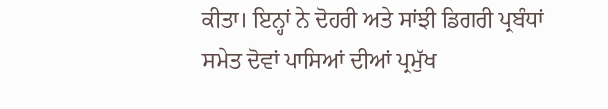ਕੀਤਾ। ਇਨ੍ਹਾਂ ਨੇ ਦੋਹਰੀ ਅਤੇ ਸਾਂਝੀ ਡਿਗਰੀ ਪ੍ਰਬੰਧਾਂ ਸਮੇਤ ਦੋਵਾਂ ਪਾਸਿਆਂ ਦੀਆਂ ਪ੍ਰਮੁੱਖ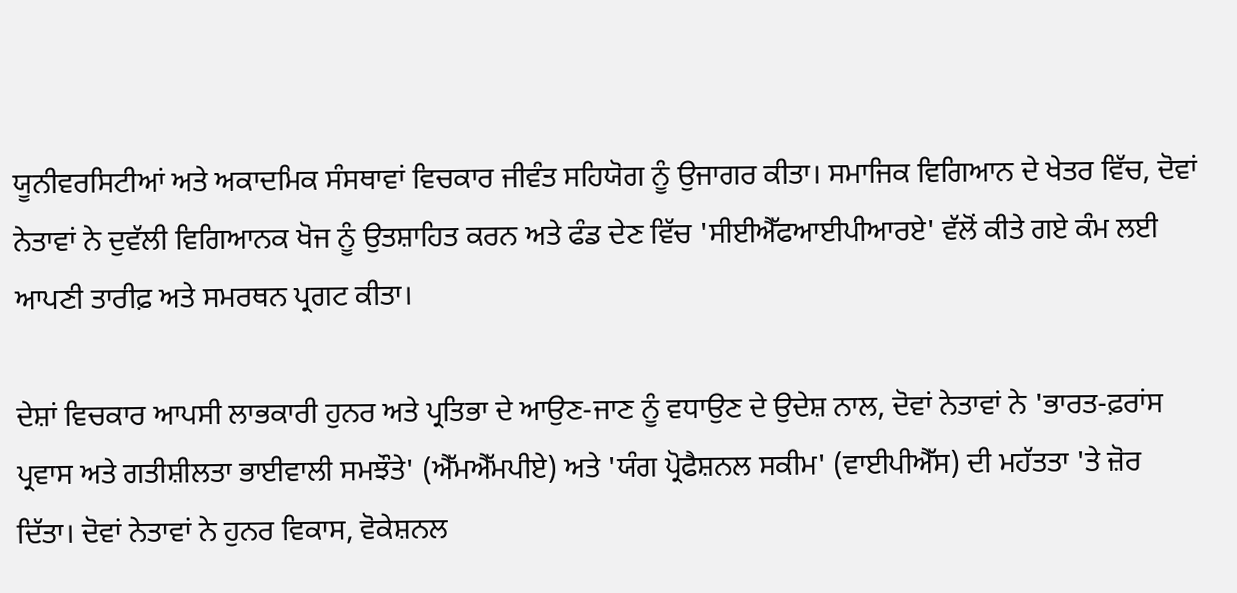ਯੂਨੀਵਰਸਿਟੀਆਂ ਅਤੇ ਅਕਾਦਮਿਕ ਸੰਸਥਾਵਾਂ ਵਿਚਕਾਰ ਜੀਵੰਤ ਸਹਿਯੋਗ ਨੂੰ ਉਜਾਗਰ ਕੀਤਾ। ਸਮਾਜਿਕ ਵਿਗਿਆਨ ਦੇ ਖੇਤਰ ਵਿੱਚ, ਦੋਵਾਂ ਨੇਤਾਵਾਂ ਨੇ ਦੁਵੱਲੀ ਵਿਗਿਆਨਕ ਖੋਜ ਨੂੰ ਉਤਸ਼ਾਹਿਤ ਕਰਨ ਅਤੇ ਫੰਡ ਦੇਣ ਵਿੱਚ 'ਸੀਈਐੱਫਆਈਪੀਆਰਏ' ਵੱਲੋਂ ਕੀਤੇ ਗਏ ਕੰਮ ਲਈ ਆਪਣੀ ਤਾਰੀਫ਼ ਅਤੇ ਸਮਰਥਨ ਪ੍ਰਗਟ ਕੀਤਾ।

ਦੇਸ਼ਾਂ ਵਿਚਕਾਰ ਆਪਸੀ ਲਾਭਕਾਰੀ ਹੁਨਰ ਅਤੇ ਪ੍ਰਤਿਭਾ ਦੇ ਆਉਣ-ਜਾਣ ਨੂੰ ਵਧਾਉਣ ਦੇ ਉਦੇਸ਼ ਨਾਲ, ਦੋਵਾਂ ਨੇਤਾਵਾਂ ਨੇ 'ਭਾਰਤ-ਫ਼ਰਾਂਸ ਪ੍ਰਵਾਸ ਅਤੇ ਗਤੀਸ਼ੀਲਤਾ ਭਾਈਵਾਲੀ ਸਮਝੌਤੇ' (ਐੱਮਐੱਮਪੀਏ) ਅਤੇ 'ਯੰਗ ਪ੍ਰੋਫੈਸ਼ਨਲ ਸਕੀਮ' (ਵਾਈਪੀਐੱਸ) ਦੀ ਮਹੱਤਤਾ 'ਤੇ ਜ਼ੋਰ ਦਿੱਤਾ। ਦੋਵਾਂ ਨੇਤਾਵਾਂ ਨੇ ਹੁਨਰ ਵਿਕਾਸ, ਵੋਕੇਸ਼ਨਲ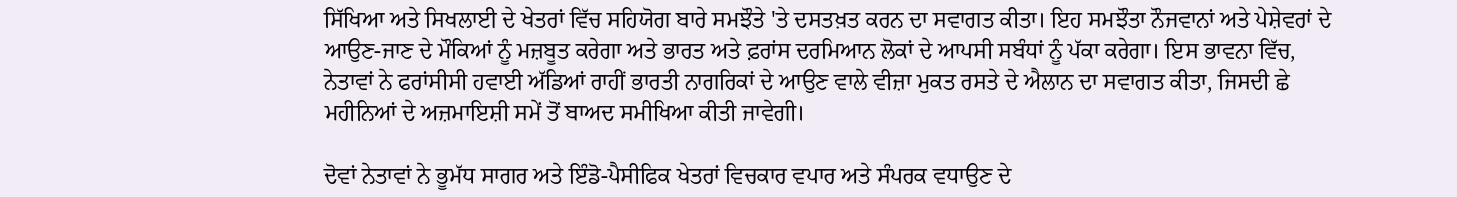ਸਿੱਖਿਆ ਅਤੇ ਸਿਖਲਾਈ ਦੇ ਖੇਤਰਾਂ ਵਿੱਚ ਸਹਿਯੋਗ ਬਾਰੇ ਸਮਝੌਤੇ 'ਤੇ ਦਸਤਖ਼ਤ ਕਰਨ ਦਾ ਸਵਾਗਤ ਕੀਤਾ। ਇਹ ਸਮਝੌਤਾ ਨੌਜਵਾਨਾਂ ਅਤੇ ਪੇਸ਼ੇਵਰਾਂ ਦੇ ਆਉਣ-ਜਾਣ ਦੇ ਮੌਕਿਆਂ ਨੂੰ ਮਜ਼ਬੂਤ ਕਰੇਗਾ ਅਤੇ ਭਾਰਤ ਅਤੇ ਫ਼ਰਾਂਸ ਦਰਮਿਆਨ ਲੋਕਾਂ ਦੇ ਆਪਸੀ ਸਬੰਧਾਂ ਨੂੰ ਪੱਕਾ ਕਰੇਗਾ। ਇਸ ਭਾਵਨਾ ਵਿੱਚ, ਨੇਤਾਵਾਂ ਨੇ ਫਰਾਂਸੀਸੀ ਹਵਾਈ ਅੱਡਿਆਂ ਰਾਹੀਂ ਭਾਰਤੀ ਨਾਗਰਿਕਾਂ ਦੇ ਆਉਣ ਵਾਲੇ ਵੀਜ਼ਾ ਮੁਕਤ ਰਸਤੇ ਦੇ ਐਲਾਨ ਦਾ ਸਵਾਗਤ ਕੀਤਾ, ਜਿਸਦੀ ਛੇ ਮਹੀਨਿਆਂ ਦੇ ਅਜ਼ਮਾਇਸ਼ੀ ਸਮੇਂ ਤੋਂ ਬਾਅਦ ਸਮੀਖਿਆ ਕੀਤੀ ਜਾਵੇਗੀ।

ਦੋਵਾਂ ਨੇਤਾਵਾਂ ਨੇ ਭੂਮੱਧ ਸਾਗਰ ਅਤੇ ਇੰਡੋ-ਪੈਸੀਫਿਕ ਖੇਤਰਾਂ ਵਿਚਕਾਰ ਵਪਾਰ ਅਤੇ ਸੰਪਰਕ ਵਧਾਉਣ ਦੇ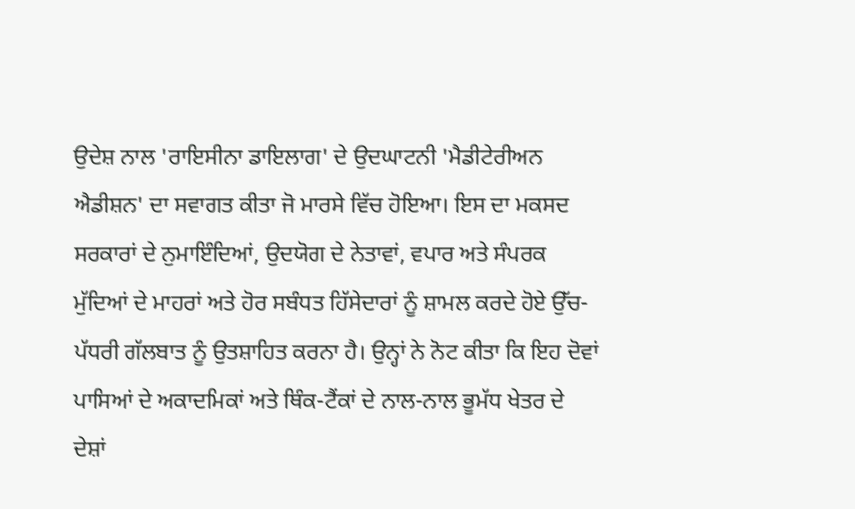ਉਦੇਸ਼ ਨਾਲ 'ਰਾਇਸੀਨਾ ਡਾਇਲਾਗ' ਦੇ ਉਦਘਾਟਨੀ 'ਮੈਡੀਟੇਰੀਅਨ ਐਡੀਸ਼ਨ' ਦਾ ਸਵਾਗਤ ਕੀਤਾ ਜੋ ਮਾਰਸੇ ਵਿੱਚ ਹੋਇਆ। ਇਸ ਦਾ ਮਕਸਦ ਸਰਕਾਰਾਂ ਦੇ ਨੁਮਾਇੰਦਿਆਂ, ਉਦਯੋਗ ਦੇ ਨੇਤਾਵਾਂ, ਵਪਾਰ ਅਤੇ ਸੰਪਰਕ ਮੁੱਦਿਆਂ ਦੇ ਮਾਹਰਾਂ ਅਤੇ ਹੋਰ ਸਬੰਧਤ ਹਿੱਸੇਦਾਰਾਂ ਨੂੰ ਸ਼ਾਮਲ ਕਰਦੇ ਹੋਏ ਉੱਚ-ਪੱਧਰੀ ਗੱਲਬਾਤ ਨੂੰ ਉਤਸ਼ਾਹਿਤ ਕਰਨਾ ਹੈ। ਉਨ੍ਹਾਂ ਨੇ ਨੋਟ ਕੀਤਾ ਕਿ ਇਹ ਦੋਵਾਂ ਪਾਸਿਆਂ ਦੇ ਅਕਾਦਮਿਕਾਂ ਅਤੇ ਥਿੰਕ-ਟੈਂਕਾਂ ਦੇ ਨਾਲ-ਨਾਲ ਭੂਮੱਧ ਖੇਤਰ ਦੇ ਦੇਸ਼ਾਂ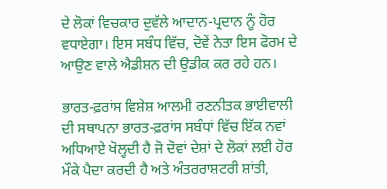ਦੇ ਲੋਕਾਂ ਵਿਚਕਾਰ ਦੁਵੱਲੇ ਆਦਾਨ-ਪ੍ਰਦਾਨ ਨੂੰ ਹੋਰ ਵਧਾਏਗਾ। ਇਸ ਸਬੰਧ ਵਿੱਚ, ਦੋਵੇਂ ਨੇਤਾ ਇਸ ਫੋਰਮ ਦੇ ਆਉਣ ਵਾਲੇ ਐਡੀਸ਼ਨ ਦੀ ਉਡੀਕ ਕਰ ਰਹੇ ਹਨ।

ਭਾਰਤ-ਫ਼ਰਾਂਸ ਵਿਸ਼ੇਸ਼ ਆਲਮੀ ਰਣਨੀਤਕ ਭਾਈਵਾਲੀ ਦੀ ਸਥਾਪਨਾ ਭਾਰਤ-ਫ਼ਰਾਂਸ ਸਬੰਧਾਂ ਵਿੱਚ ਇੱਕ ਨਵਾਂ ਅਧਿਆਏ ਖੋਲ੍ਹਦੀ ਹੈ ਜੋ ਦੋਵਾਂ ਦੇਸ਼ਾਂ ਦੇ ਲੋਕਾਂ ਲਈ ਹੋਰ ਮੌਕੇ ਪੈਦਾ ਕਰਦੀ ਹੈ ਅਤੇ ਅੰਤਰਰਾਸ਼ਟਰੀ ਸ਼ਾਂਤੀ,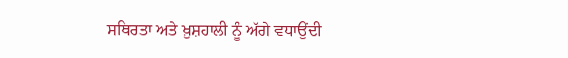ਸਥਿਰਤਾ ਅਤੇ ਖ਼ੁਸ਼ਹਾਲੀ ਨੂੰ ਅੱਗੇ ਵਧਾਉਂਦੀ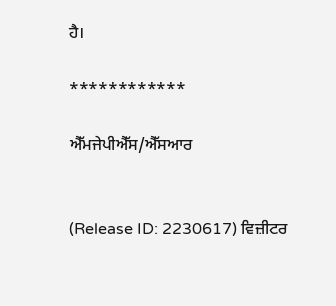ਹੈ।

************

ਐੱਮਜੇਪੀਐੱਸ/ਐੱਸਆਰ


(Release ID: 2230617) ਵਿਜ਼ੀਟਰ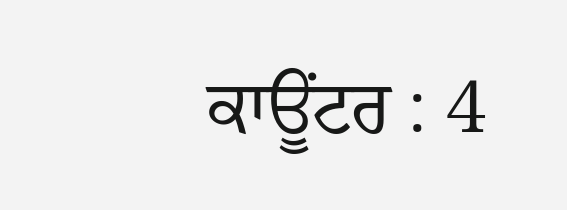ਕਾਊਂਟਰ : 4